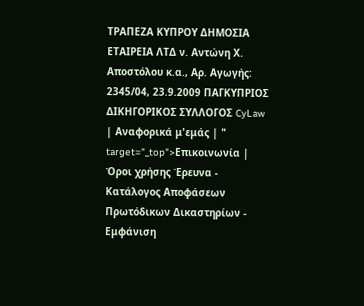ΤΡΑΠΕΖΑ ΚΥΠΡΟΥ ΔΗΜΟΣΙΑ ΕΤΑΙΡΕΙΑ ΛΤΔ ν. Αντώνη Χ. Αποστόλου κ.α., Αρ. Aγωγής: 2345/04, 23.9.2009 ΠΑΓΚΥΠΡΙΟΣ ΔΙΚΗΓΟΡΙΚΟΣ ΣΥΛΛΟΓΟΣ CyLaw | Αναφορικά μ'εμάς | " target="_top">Επικοινωνία | Όροι χρήσης Έρευνα - Κατάλογος Αποφάσεων Πρωτόδικων Δικαστηρίων - Εμφάνιση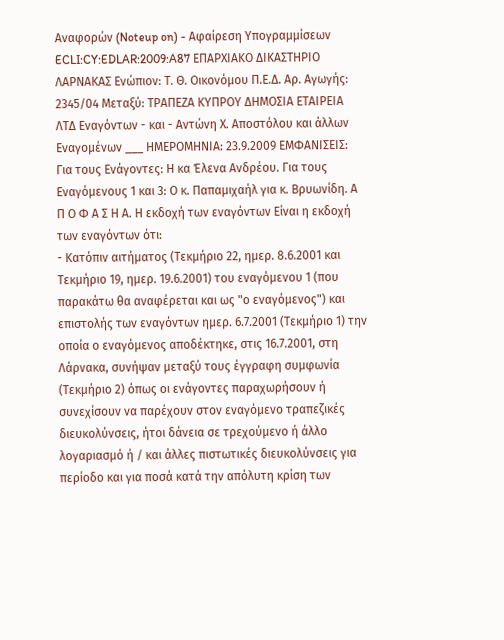Αναφορών (Noteup on) - Αφαίρεση Υπογραμμίσεων ECLI:CY:EDLAR:2009:A87 ΕΠΑΡΧΙΑΚΟ ΔΙΚΑΣΤΗΡΙΟ ΛΑΡΝΑΚΑΣ Ενώπιον: Τ. Θ. Οικονόμου Π.Ε.Δ. Αρ. Aγωγής: 2345/04 Μεταξύ: ΤΡΑΠΕΖΑ ΚΥΠΡΟΥ ΔΗΜΟΣΙΑ ΕΤΑΙΡΕΙΑ ΛΤΔ Εναγόντων - και - Αντώνη Χ. Αποστόλου και άλλων Εναγομένων ___ ΗΜΕΡΟΜΗΝΙΑ: 23.9.2009 ΕΜΦΑΝΙΣΕΙΣ: Για τους Ενάγοντες: Η κα Έλενα Ανδρέου. Για τους Εναγόμενους 1 και 3: Ο κ. Παπαμιχαήλ για κ. Βρυωνίδη. Α Π Ο Φ Α Σ Η Α. Η εκδοχή των εναγόντων Είναι η εκδοχή των εναγόντων ότι:
- Κατόπιν αιτήματος (Τεκμήριο 22, ημερ. 8.6.2001 και Τεκμήριο 19, ημερ. 19.6.2001) του εναγόμενου 1 (που παρακάτω θα αναφέρεται και ως "ο εναγόμενος") και επιστολής των εναγόντων ημερ. 6.7.2001 (Τεκμήριο 1) την οποία ο εναγόμενος αποδέκτηκε, στις 16.7.2001, στη Λάρνακα, συνήψαν μεταξύ τους έγγραφη συμφωνία (Τεκμήριο 2) όπως οι ενάγοντες παραχωρήσουν ή συνεχίσουν να παρέχουν στον εναγόμενο τραπεζικές διευκολύνσεις, ήτοι δάνεια σε τρεχούμενο ή άλλο λογαριασμό ή / και άλλες πιστωτικές διευκολύνσεις για περίοδο και για ποσά κατά την απόλυτη κρίση των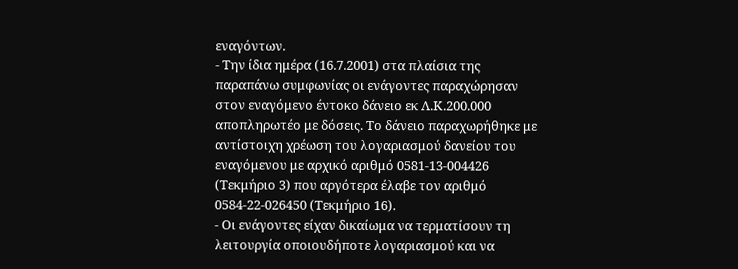εναγόντων.
- Την ίδια ημέρα (16.7.2001) στα πλαίσια της παραπάνω συμφωνίας οι ενάγοντες παραχώρησαν στον εναγόμενο έντοκο δάνειο εκ Λ.Κ.200.000 αποπληρωτέο με δόσεις. Το δάνειο παραχωρήθηκε με αντίστοιχη χρέωση του λογαριασμού δανείου του εναγόμενου με αρχικό αριθμό 0581-13-004426 (Τεκμήριο 3) που αργότερα έλαβε τον αριθμό 0584-22-026450 (Τεκμήριο 16).
- Οι ενάγοντες είχαν δικαίωμα να τερματίσουν τη λειτουργία οποιουδήποτε λογαριασμού και να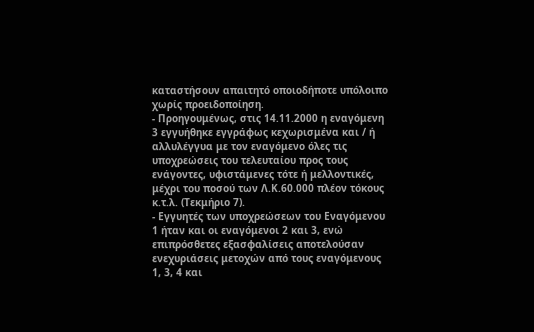καταστήσουν απαιτητό οποιοδήποτε υπόλοιπο χωρίς προειδοποίηση.
- Προηγουμένως, στις 14.11.2000 η εναγόμενη 3 εγγυήθηκε εγγράφως κεχωρισμένα και / ή αλλυλέγγυα με τον εναγόμενο όλες τις υποχρεώσεις του τελευταίου προς τους ενάγοντες, υφιστάμενες τότε ή μελλοντικές, μέχρι του ποσού των Λ.Κ.60.000 πλέον τόκους κ.τ.λ. (Τεκμήριο 7).
- Εγγυητές των υποχρεώσεων του Εναγόμενου 1 ήταν και οι εναγόμενοι 2 και 3, ενώ επιπρόσθετες εξασφαλίσεις αποτελούσαν ενεχυριάσεις μετοχών από τους εναγόμενους 1, 3, 4 και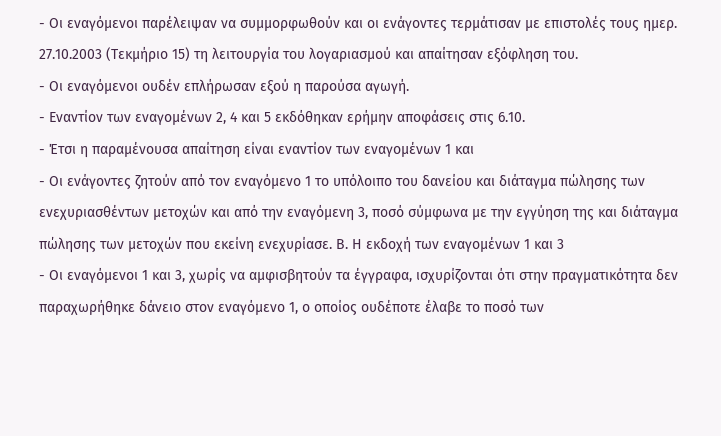- Οι εναγόμενοι παρέλειψαν να συμμορφωθούν και οι ενάγοντες τερμάτισαν με επιστολές τους ημερ. 27.10.2003 (Τεκμήριο 15) τη λειτουργία του λογαριασμού και απαίτησαν εξόφληση του.
- Οι εναγόμενοι ουδέν επλήρωσαν εξού η παρούσα αγωγή.
- Εναντίον των εναγομένων 2, 4 και 5 εκδόθηκαν ερήμην αποφάσεις στις 6.10.
- Έτσι η παραμένουσα απαίτηση είναι εναντίον των εναγομένων 1 και
- Οι ενάγοντες ζητούν από τον εναγόμενο 1 το υπόλοιπο του δανείου και διάταγμα πώλησης των ενεχυριασθέντων μετοχών και από την εναγόμενη 3, ποσό σύμφωνα με την εγγύηση της και διάταγμα πώλησης των μετοχών που εκείνη ενεχυρίασε. Β. Η εκδοχή των εναγομένων 1 και 3
- Οι εναγόμενοι 1 και 3, χωρίς να αμφισβητούν τα έγγραφα, ισχυρίζονται ότι στην πραγματικότητα δεν παραχωρήθηκε δάνειο στον εναγόμενο 1, ο οποίος ουδέποτε έλαβε το ποσό των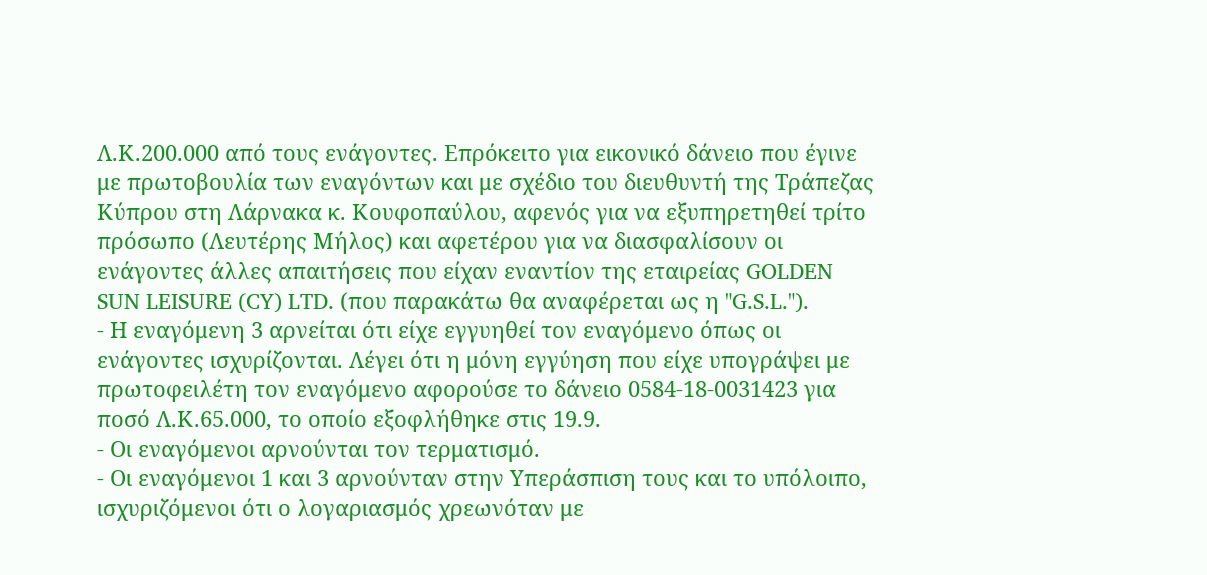Λ.Κ.200.000 από τους ενάγοντες. Επρόκειτο για εικονικό δάνειο που έγινε με πρωτοβουλία των εναγόντων και με σχέδιο του διευθυντή της Τράπεζας Κύπρου στη Λάρνακα κ. Κουφοπαύλου, αφενός για να εξυπηρετηθεί τρίτο πρόσωπο (Λευτέρης Μήλος) και αφετέρου για να διασφαλίσουν οι ενάγοντες άλλες απαιτήσεις που είχαν εναντίον της εταιρείας GOLDEN SUN LEISURE (CY) LTD. (που παρακάτω θα αναφέρεται ως η "G.S.L.").
- Η εναγόμενη 3 αρνείται ότι είχε εγγυηθεί τον εναγόμενο όπως οι ενάγοντες ισχυρίζονται. Λέγει ότι η μόνη εγγύηση που είχε υπογράψει με πρωτοφειλέτη τον εναγόμενο αφορούσε το δάνειο 0584-18-0031423 για ποσό Λ.Κ.65.000, το οποίο εξοφλήθηκε στις 19.9.
- Οι εναγόμενοι αρνούνται τον τερματισμό.
- Οι εναγόμενοι 1 και 3 αρνούνταν στην Υπεράσπιση τους και το υπόλοιπο, ισχυριζόμενοι ότι ο λογαριασμός χρεωνόταν με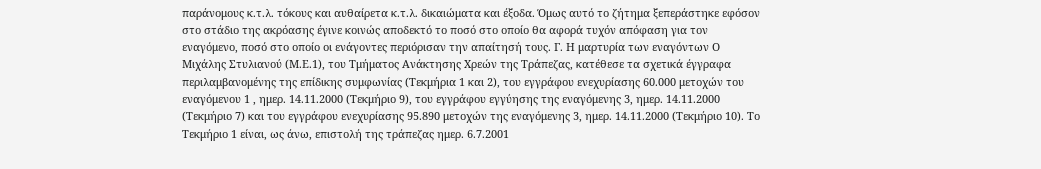παράνομους κ.τ.λ. τόκους και αυθαίρετα κ.τ.λ. δικαιώματα και έξοδα. Όμως αυτό το ζήτημα ξεπεράστηκε εφόσον στο στάδιο της ακρόασης έγινε κοινώς αποδεκτό το ποσό στο οποίο θα αφορά τυχόν απόφαση για τον εναγόμενο, ποσό στο οποίο οι ενάγοντες περιόρισαν την απαίτησή τους. Γ. Η μαρτυρία των εναγόντων Ο Μιχάλης Στυλιανού (Μ.Ε.1), του Τμήματος Ανάκτησης Χρεών της Τράπεζας, κατέθεσε τα σχετικά έγγραφα περιλαμβανομένης της επίδικης συμφωνίας (Τεκμήρια 1 και 2), του εγγράφου ενεχυρίασης 60.000 μετοχών του εναγόμενου 1 , ημερ. 14.11.2000 (Τεκμήριο 9), του εγγράφου εγγύησης της εναγόμενης 3, ημερ. 14.11.2000 (Τεκμήριο 7) και του εγγράφου ενεχυρίασης 95.890 μετοχών της εναγόμενης 3, ημερ. 14.11.2000 (Τεκμήριο 10). Το Τεκμήριο 1 είναι, ως άνω, επιστολή της τράπεζας ημερ. 6.7.2001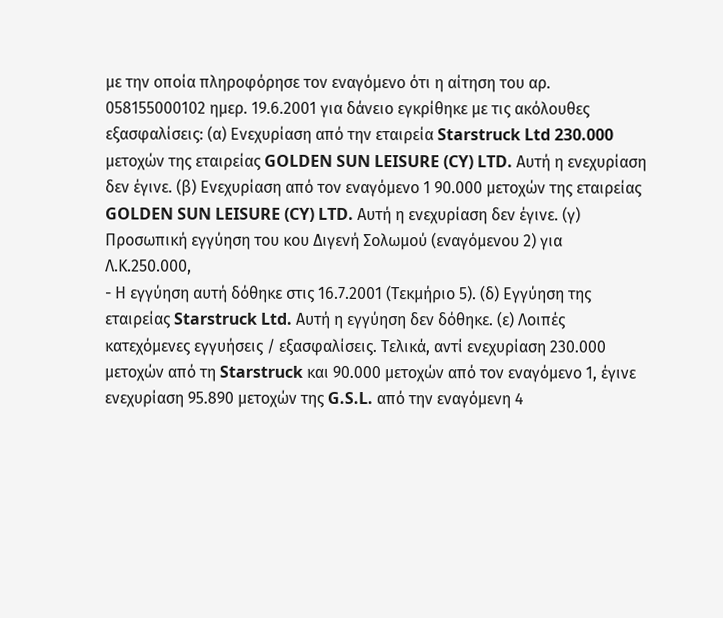με την οποία πληροφόρησε τον εναγόμενο ότι η αίτηση του αρ. 058155000102 ημερ. 19.6.2001 για δάνειο εγκρίθηκε με τις ακόλουθες εξασφαλίσεις: (α) Ενεχυρίαση από την εταιρεία Starstruck Ltd 230.000 μετοχών της εταιρείας GOLDEN SUN LEISURE (CY) LTD. Αυτή η ενεχυρίαση δεν έγινε. (β) Ενεχυρίαση από τον εναγόμενο 1 90.000 μετοχών της εταιρείας GOLDEN SUN LEISURE (CY) LTD. Αυτή η ενεχυρίαση δεν έγινε. (γ) Προσωπική εγγύηση του κου Διγενή Σολωμού (εναγόμενου 2) για Λ.Κ.250.000,
- Η εγγύηση αυτή δόθηκε στις 16.7.2001 (Τεκμήριο 5). (δ) Εγγύηση της εταιρείας Starstruck Ltd. Αυτή η εγγύηση δεν δόθηκε. (ε) Λοιπές κατεχόμενες εγγυήσεις / εξασφαλίσεις. Τελικά, αντί ενεχυρίαση 230.000 μετοχών από τη Starstruck και 90.000 μετοχών από τον εναγόμενο 1, έγινε ενεχυρίαση 95.890 μετοχών της G.S.L. από την εναγόμενη 4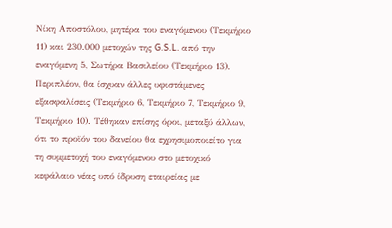Νίκη Αποστόλου, μητέρα του εναγόμενου (Τεκμήριο 11) και 230.000 μετοχών της G.S.L. από την εναγόμενη 5, Σωτήρα Βασιλείου (Τεκμήριο 13). Περιπλέον, θα ίσχυαν άλλες υφιστάμενες εξασφαλίσεις (Τεκμήριο 6, Τεκμήριο 7, Τεκμήριο 9, Τεκμήριο 10). Τέθηκαν επίσης όροι, μεταξύ άλλων, ότι το προϊόν του δανείου θα εχρησιμοποιείτο για τη συμμετοχή του εναγόμενου στο μετοχικό κεφάλαιο νέας υπό ίδρυση εταιρείας με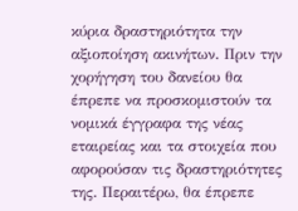κύρια δραστηριότητα την αξιοποίηση ακινήτων. Πριν την χορήγηση του δανείου θα έπρεπε να προσκομιστούν τα νομικά έγγραφα της νέας εταιρείας και τα στοιχεία που αφορούσαν τις δραστηριότητες της. Περαιτέρω, θα έπρεπε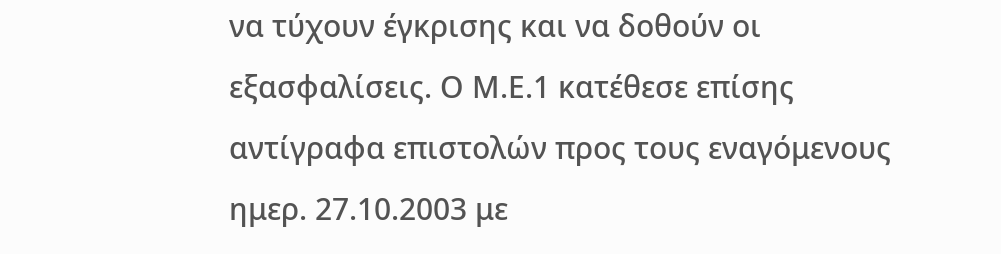να τύχουν έγκρισης και να δοθούν οι εξασφαλίσεις. Ο Μ.Ε.1 κατέθεσε επίσης αντίγραφα επιστολών προς τους εναγόμενους ημερ. 27.10.2003 με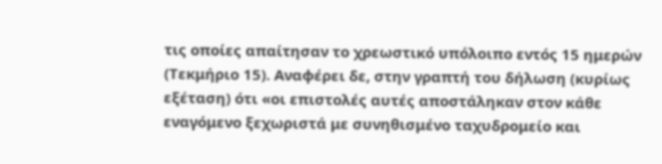τις οποίες απαίτησαν το χρεωστικό υπόλοιπο εντός 15 ημερών (Τεκμήριο 15). Αναφέρει δε, στην γραπτή του δήλωση (κυρίως εξέταση) ότι «οι επιστολές αυτές αποστάληκαν στον κάθε εναγόμενο ξεχωριστά με συνηθισμένο ταχυδρομείο και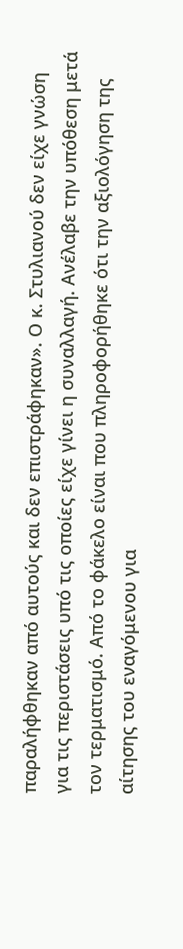παραλήφθηκαν από αυτούς και δεν επιστράφηκαν». Ο κ. Στυλιανού δεν είχε γνώση για τις περιστάσεις υπό τις οποίες είχε γίνει η συναλλαγή. Ανέλαβε την υπόθεση μετά τον τερματισμό. Από το φάκελο είναι που πληροφορήθηκε ότι την αξιολόγηση της αίτησης του εναγόμενου για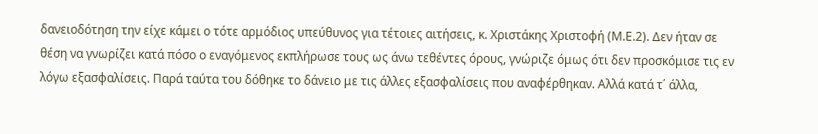δανειοδότηση την είχε κάμει ο τότε αρμόδιος υπεύθυνος για τέτοιες αιτήσεις, κ. Χριστάκης Χριστοφή (Μ.Ε.2). Δεν ήταν σε θέση να γνωρίζει κατά πόσο ο εναγόμενος εκπλήρωσε τους ως άνω τεθέντες όρους, γνώριζε όμως ότι δεν προσκόμισε τις εν λόγω εξασφαλίσεις. Παρά ταύτα του δόθηκε το δάνειο με τις άλλες εξασφαλίσεις που αναφέρθηκαν. Αλλά κατά τ΄ άλλα,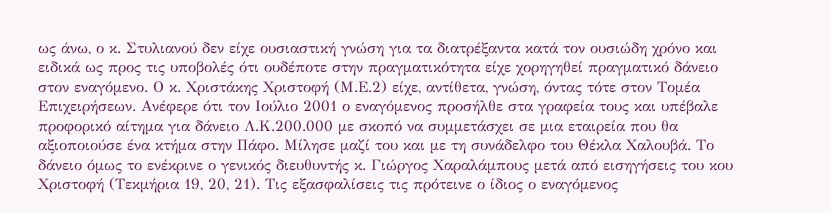ως άνω, ο κ. Στυλιανού δεν είχε ουσιαστική γνώση για τα διατρέξαντα κατά τον ουσιώδη χρόνο και ειδικά ως προς τις υποβολές ότι ουδέποτε στην πραγματικότητα είχε χορηγηθεί πραγματικό δάνειο στον εναγόμενο. Ο κ. Χριστάκης Χριστοφή (Μ.Ε.2) είχε, αντίθετα, γνώση, όντας τότε στον Τομέα Επιχειρήσεων. Ανέφερε ότι τον Ιούλιο 2001 ο εναγόμενος προσήλθε στα γραφεία τους και υπέβαλε προφορικό αίτημα για δάνειο Λ.Κ.200.000 με σκοπό να συμμετάσχει σε μια εταιρεία που θα αξιοποιούσε ένα κτήμα στην Πάφο. Μίλησε μαζί του και με τη συνάδελφο του Θέκλα Χαλουβά. Το δάνειο όμως το ενέκρινε ο γενικός διευθυντής κ. Γιώργος Χαραλάμπους μετά από εισηγήσεις του κου Χριστοφή (Τεκμήρια 19, 20, 21). Τις εξασφαλίσεις τις πρότεινε ο ίδιος ο εναγόμενος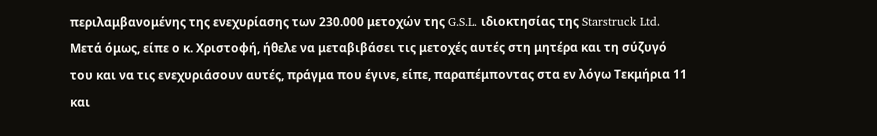περιλαμβανομένης της ενεχυρίασης των 230.000 μετοχών της G.S.L. ιδιοκτησίας της Starstruck Ltd. Μετά όμως, είπε ο κ. Χριστοφή, ήθελε να μεταβιβάσει τις μετοχές αυτές στη μητέρα και τη σύζυγό του και να τις ενεχυριάσουν αυτές, πράγμα που έγινε, είπε, παραπέμποντας στα εν λόγω Τεκμήρια 11 και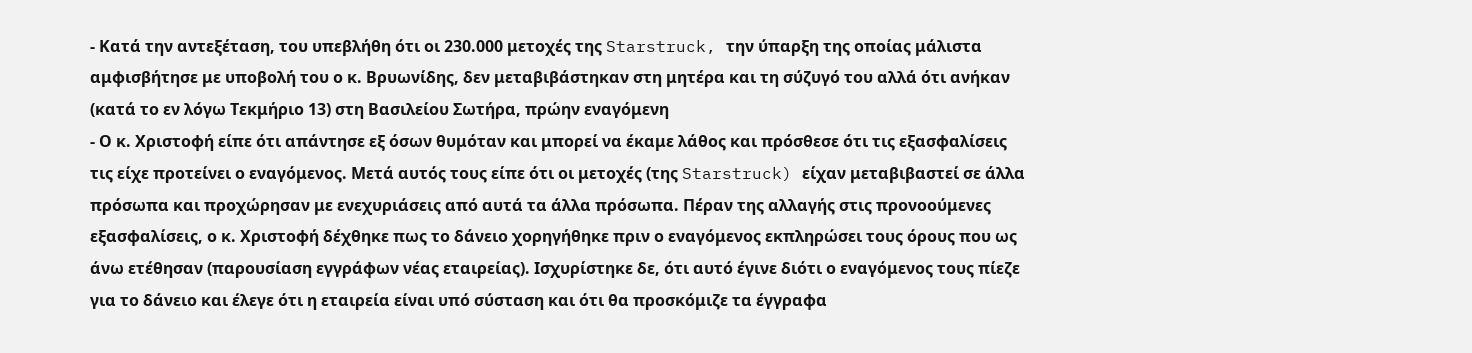- Κατά την αντεξέταση, του υπεβλήθη ότι οι 230.000 μετοχές της Starstruck, την ύπαρξη της οποίας μάλιστα αμφισβήτησε με υποβολή του ο κ. Βρυωνίδης, δεν μεταβιβάστηκαν στη μητέρα και τη σύζυγό του αλλά ότι ανήκαν (κατά το εν λόγω Τεκμήριο 13) στη Βασιλείου Σωτήρα, πρώην εναγόμενη
- Ο κ. Χριστοφή είπε ότι απάντησε εξ όσων θυμόταν και μπορεί να έκαμε λάθος και πρόσθεσε ότι τις εξασφαλίσεις τις είχε προτείνει ο εναγόμενος. Μετά αυτός τους είπε ότι οι μετοχές (της Starstruck) είχαν μεταβιβαστεί σε άλλα πρόσωπα και προχώρησαν με ενεχυριάσεις από αυτά τα άλλα πρόσωπα. Πέραν της αλλαγής στις προνοούμενες εξασφαλίσεις, ο κ. Χριστοφή δέχθηκε πως το δάνειο χορηγήθηκε πριν ο εναγόμενος εκπληρώσει τους όρους που ως άνω ετέθησαν (παρουσίαση εγγράφων νέας εταιρείας). Ισχυρίστηκε δε, ότι αυτό έγινε διότι ο εναγόμενος τους πίεζε για το δάνειο και έλεγε ότι η εταιρεία είναι υπό σύσταση και ότι θα προσκόμιζε τα έγγραφα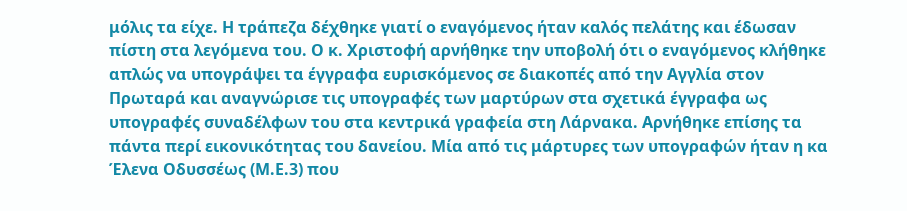μόλις τα είχε. Η τράπεζα δέχθηκε γιατί ο εναγόμενος ήταν καλός πελάτης και έδωσαν πίστη στα λεγόμενα του. Ο κ. Χριστοφή αρνήθηκε την υποβολή ότι ο εναγόμενος κλήθηκε απλώς να υπογράψει τα έγγραφα ευρισκόμενος σε διακοπές από την Αγγλία στον Πρωταρά και αναγνώρισε τις υπογραφές των μαρτύρων στα σχετικά έγγραφα ως υπογραφές συναδέλφων του στα κεντρικά γραφεία στη Λάρνακα. Αρνήθηκε επίσης τα πάντα περί εικονικότητας του δανείου. Μία από τις μάρτυρες των υπογραφών ήταν η κα Έλενα Οδυσσέως (Μ.Ε.3) που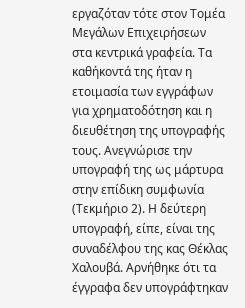εργαζόταν τότε στον Τομέα Μεγάλων Επιχειρήσεων στα κεντρικά γραφεία. Τα καθήκοντά της ήταν η ετοιμασία των εγγράφων για χρηματοδότηση και η διευθέτηση της υπογραφής τους. Ανεγνώρισε την υπογραφή της ως μάρτυρα στην επίδικη συμφωνία (Τεκμήριο 2). Η δεύτερη υπογραφή, είπε, είναι της συναδέλφου της κας Θέκλας Χαλουβά. Αρνήθηκε ότι τα έγγραφα δεν υπογράφτηκαν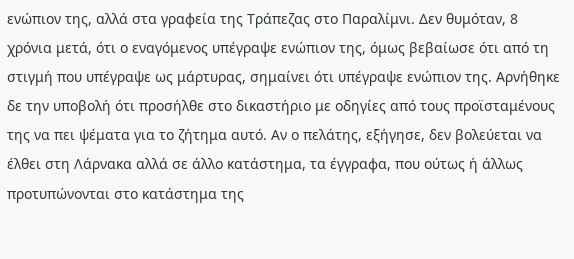ενώπιον της, αλλά στα γραφεία της Τράπεζας στο Παραλίμνι. Δεν θυμόταν, 8 χρόνια μετά, ότι ο εναγόμενος υπέγραψε ενώπιον της, όμως βεβαίωσε ότι από τη στιγμή που υπέγραψε ως μάρτυρας, σημαίνει ότι υπέγραψε ενώπιον της. Αρνήθηκε δε την υποβολή ότι προσήλθε στο δικαστήριο με οδηγίες από τους προϊσταμένους της να πει ψέματα για το ζήτημα αυτό. Αν ο πελάτης, εξήγησε, δεν βολεύεται να έλθει στη Λάρνακα αλλά σε άλλο κατάστημα, τα έγγραφα, που ούτως ή άλλως προτυπώνονται στο κατάστημα της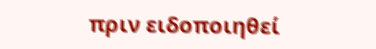πριν ειδοποιηθεί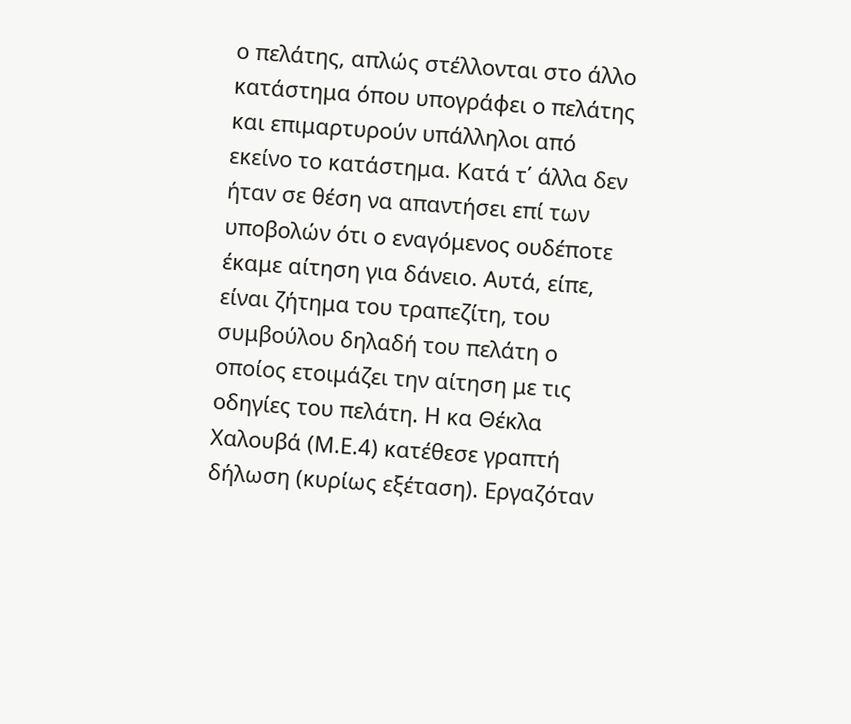ο πελάτης, απλώς στέλλονται στο άλλο κατάστημα όπου υπογράφει ο πελάτης και επιμαρτυρούν υπάλληλοι από εκείνο το κατάστημα. Κατά τ΄ άλλα δεν ήταν σε θέση να απαντήσει επί των υποβολών ότι ο εναγόμενος ουδέποτε έκαμε αίτηση για δάνειο. Αυτά, είπε, είναι ζήτημα του τραπεζίτη, του συμβούλου δηλαδή του πελάτη ο οποίος ετοιμάζει την αίτηση με τις οδηγίες του πελάτη. Η κα Θέκλα Χαλουβά (Μ.Ε.4) κατέθεσε γραπτή δήλωση (κυρίως εξέταση). Εργαζόταν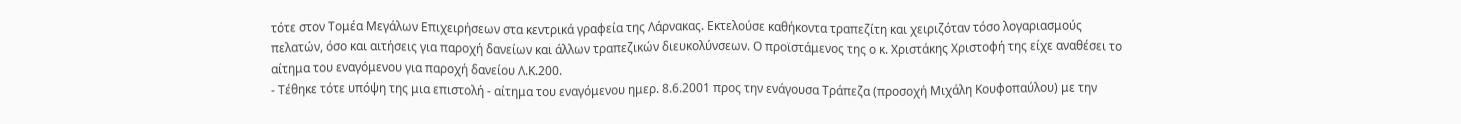τότε στον Τομέα Μεγάλων Επιχειρήσεων στα κεντρικά γραφεία της Λάρνακας. Εκτελούσε καθήκοντα τραπεζίτη και χειριζόταν τόσο λογαριασμούς πελατών, όσο και αιτήσεις για παροχή δανείων και άλλων τραπεζικών διευκολύνσεων. Ο προϊστάμενος της ο κ. Χριστάκης Χριστοφή της είχε αναθέσει το αίτημα του εναγόμενου για παροχή δανείου Λ.Κ.200.
- Τέθηκε τότε υπόψη της μια επιστολή - αίτημα του εναγόμενου ημερ. 8.6.2001 προς την ενάγουσα Τράπεζα (προσοχή Μιχάλη Κουφοπαύλου) με την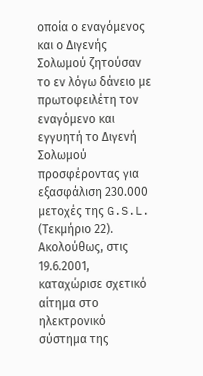οποία ο εναγόμενος και ο Διγενής Σολωμού ζητούσαν το εν λόγω δάνειο με πρωτοφειλέτη τον εναγόμενο και εγγυητή το Διγενή Σολωμού προσφέροντας για εξασφάλιση 230.000 μετοχές της G.S.L. (Τεκμήριο 22). Ακολούθως, στις 19.6.2001, καταχώρισε σχετικό αίτημα στο ηλεκτρονικό σύστημα της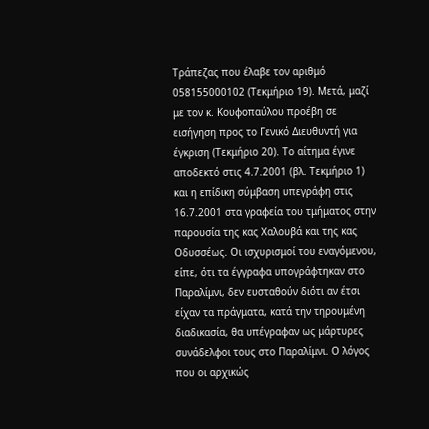Τράπεζας που έλαβε τον αριθμό 058155000102 (Τεκμήριο 19). Μετά, μαζί με τον κ. Κουφοπαύλου προέβη σε εισήγηση προς το Γενικό Διευθυντή για έγκριση (Τεκμήριο 20). Το αίτημα έγινε αποδεκτό στις 4.7.2001 (βλ. Τεκμήριο 1) και η επίδικη σύμβαση υπεγράφη στις 16.7.2001 στα γραφεία του τμήματος στην παρουσία της κας Χαλουβά και της κας Οδυσσέως. Οι ισχυρισμοί του εναγόμενου, είπε, ότι τα έγγραφα υπογράφτηκαν στο Παραλίμνι, δεν ευσταθούν διότι αν έτσι είχαν τα πράγματα, κατά την τηρουμένη διαδικασία, θα υπέγραφαν ως μάρτυρες συνάδελφοι τους στο Παραλίμνι. Ο λόγος που οι αρχικώς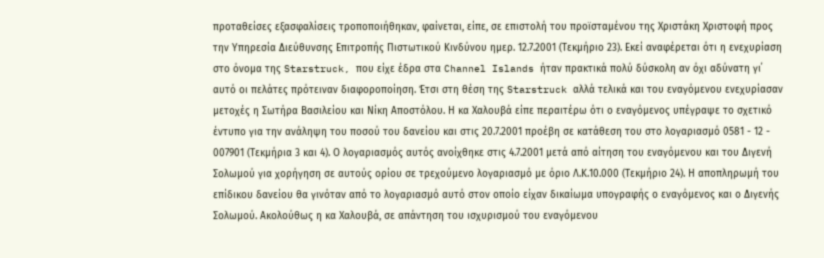προταθείσες εξασφαλίσεις τροποποιήθηκαν, φαίνεται, είπε, σε επιστολή του προϊσταμένου της Χριστάκη Χριστοφή προς την Υπηρεσία Διεύθυνσης Επιτροπής Πιστωτικού Κινδύνου ημερ. 12.7.2001 (Τεκμήριο 23). Εκεί αναφέρεται ότι η ενεχυρίαση στο όνομα της Starstruck, που είχε έδρα στα Channel Islands ήταν πρακτικά πολύ δύσκολη αν όχι αδύνατη γι΄ αυτό οι πελάτες πρότειναν διαφοροποίηση. Έτσι στη θέση της Starstruck αλλά τελικά και του εναγόμενου ενεχυρίασαν μετοχές η Σωτήρα Βασιλείου και Νίκη Αποστόλου. Η κα Χαλουβά είπε περαιτέρω ότι ο εναγόμενος υπέγραψε το σχετικό έντυπο για την ανάληψη του ποσού του δανείου και στις 20.7.2001 προέβη σε κατάθεση του στο λογαριασμό 0581 - 12 - 007901 (Τεκμήρια 3 και 4). Ο λογαριασμός αυτός ανοίχθηκε στις 4.7.2001 μετά από αίτηση του εναγόμενου και του Διγενή Σολωμού για χορήγηση σε αυτούς ορίου σε τρεχούμενο λογαριασμό με όριο Λ.Κ.10.000 (Τεκμήριο 24). Η αποπληρωμή του επίδικου δανείου θα γινόταν από το λογαριασμό αυτό στον οποίο είχαν δικαίωμα υπογραφής ο εναγόμενος και ο Διγενής Σολωμού. Ακολούθως η κα Χαλουβά, σε απάντηση του ισχυρισμού του εναγόμενου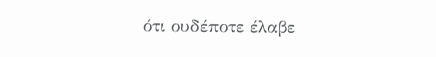ότι ουδέποτε έλαβε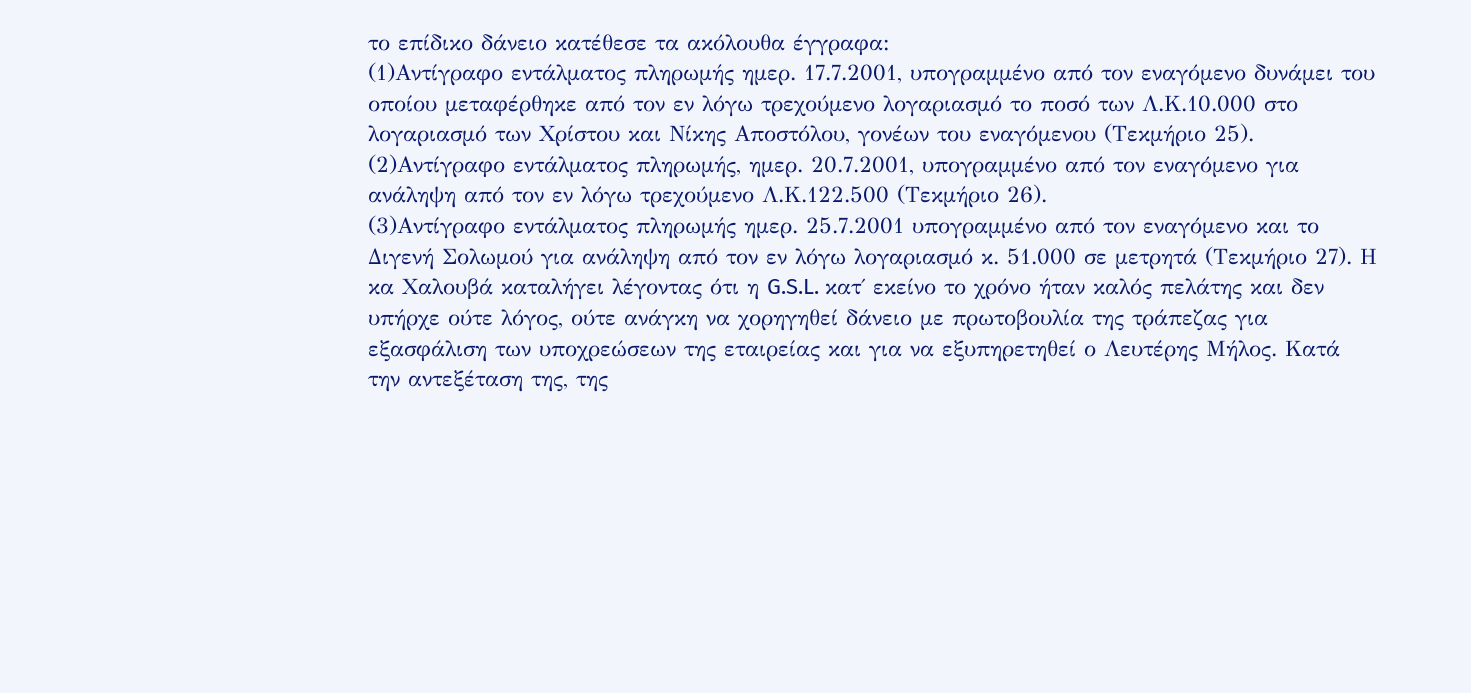το επίδικο δάνειο κατέθεσε τα ακόλουθα έγγραφα:
(1)Αντίγραφο εντάλματος πληρωμής ημερ. 17.7.2001, υπογραμμένο από τον εναγόμενο δυνάμει του οποίου μεταφέρθηκε από τον εν λόγω τρεχούμενο λογαριασμό το ποσό των Λ.Κ.10.000 στο λογαριασμό των Χρίστου και Νίκης Αποστόλου, γονέων του εναγόμενου (Τεκμήριο 25).
(2)Αντίγραφο εντάλματος πληρωμής, ημερ. 20.7.2001, υπογραμμένο από τον εναγόμενο για ανάληψη από τον εν λόγω τρεχούμενο Λ.Κ.122.500 (Τεκμήριο 26).
(3)Αντίγραφο εντάλματος πληρωμής ημερ. 25.7.2001 υπογραμμένο από τον εναγόμενο και το Διγενή Σολωμού για ανάληψη από τον εν λόγω λογαριασμό κ. 51.000 σε μετρητά (Τεκμήριο 27). Η κα Χαλουβά καταλήγει λέγοντας ότι η G.S.L. κατ΄ εκείνο το χρόνο ήταν καλός πελάτης και δεν υπήρχε ούτε λόγος, ούτε ανάγκη να χορηγηθεί δάνειο με πρωτοβουλία της τράπεζας για εξασφάλιση των υποχρεώσεων της εταιρείας και για να εξυπηρετηθεί ο Λευτέρης Μήλος. Κατά την αντεξέταση της, της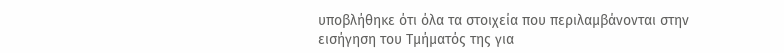υποβλήθηκε ότι όλα τα στοιχεία που περιλαμβάνονται στην εισήγηση του Τμήματός της για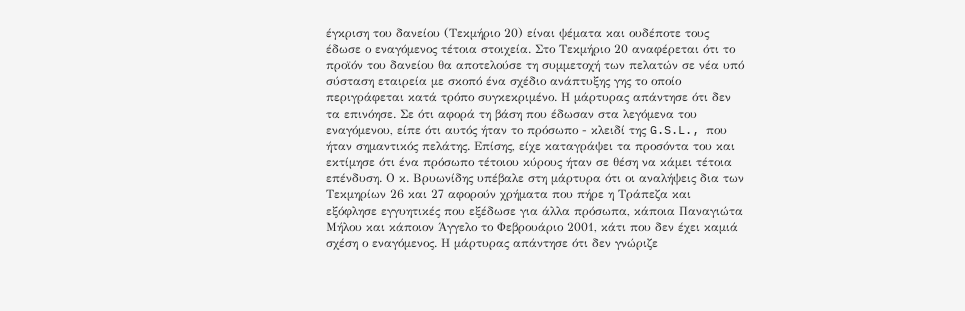έγκριση του δανείου (Τεκμήριο 20) είναι ψέματα και ουδέποτε τους έδωσε ο εναγόμενος τέτοια στοιχεία. Στο Τεκμήριο 20 αναφέρεται ότι το προϊόν του δανείου θα αποτελούσε τη συμμετοχή των πελατών σε νέα υπό σύσταση εταιρεία με σκοπό ένα σχέδιο ανάπτυξης γης το οποίο περιγράφεται κατά τρόπο συγκεκριμένο. Η μάρτυρας απάντησε ότι δεν τα επινόησε. Σε ότι αφορά τη βάση που έδωσαν στα λεγόμενα του εναγόμενου, είπε ότι αυτός ήταν το πρόσωπο - κλειδί της G.S.L., που ήταν σημαντικός πελάτης. Επίσης, είχε καταγράψει τα προσόντα του και εκτίμησε ότι ένα πρόσωπο τέτοιου κύρους ήταν σε θέση να κάμει τέτοια επένδυση. Ο κ. Βρυωνίδης υπέβαλε στη μάρτυρα ότι οι αναλήψεις δια των Τεκμηρίων 26 και 27 αφορούν χρήματα που πήρε η Τράπεζα και εξόφλησε εγγυητικές που εξέδωσε για άλλα πρόσωπα, κάποια Παναγιώτα Μήλου και κάποιον Άγγελο το Φεβρουάριο 2001, κάτι που δεν έχει καμιά σχέση ο εναγόμενος. Η μάρτυρας απάντησε ότι δεν γνώριζε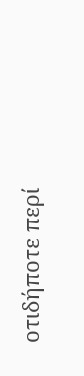οτιδήποτε περί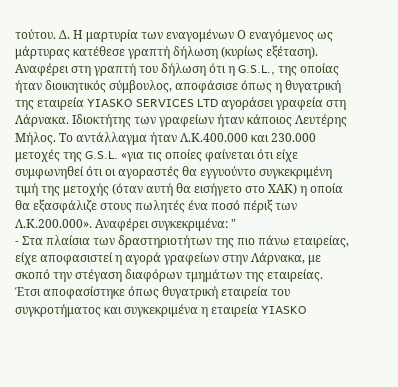τούτου. Δ. Η μαρτυρία των εναγομένων Ο εναγόμενος ως μάρτυρας κατέθεσε γραπτή δήλωση (κυρίως εξέταση). Αναφέρει στη γραπτή του δήλωση ότι η G.S.L., της οποίας ήταν διοικητικός σύμβουλος, αποφάσισε όπως η θυγατρική της εταιρεία YIASKO SERVICES LTD αγοράσει γραφεία στη Λάρνακα. Ιδιοκτήτης των γραφείων ήταν κάποιος Λευτέρης Μήλος. Το αντάλλαγμα ήταν Λ.Κ.400.000 και 230.000 μετοχές της G.S.L. «για τις οποίες φαίνεται ότι είχε συμφωνηθεί ότι οι αγοραστές θα εγγυούντο συγκεκριμένη τιμή της μετοχής (όταν αυτή θα εισήγετο στο ΧΑΚ) η οποία θα εξασφάλιζε στους πωλητές ένα ποσό πέριξ των Λ.Κ.200.000». Αναφέρει συγκεκριμένα: "
- Στα πλαίσια των δραστηριοτήτων της πιο πάνω εταιρείας, είχε αποφασιστεί η αγορά γραφείων στην Λάρνακα, με σκοπό την στέγαση διαφόρων τμημάτων της εταιρείας. Έτσι αποφασίστηκε όπως θυγατρική εταιρεία του συγκροτήματος και συγκεκριμένα η εταιρεία YIASKO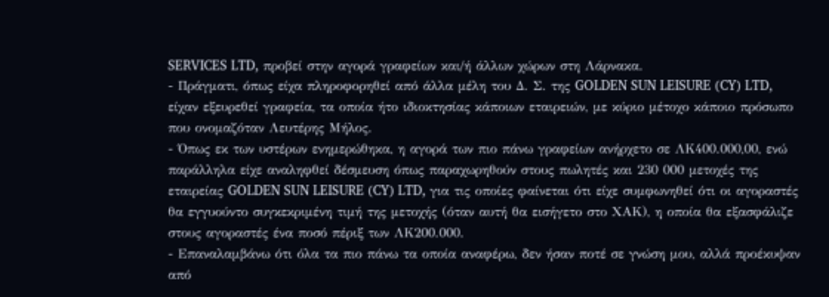SERVICES LTD, προβεί στην αγορά γραφείων και/ή άλλων χώρων στη Λάρνακα.
- Πράγματι, όπως είχα πληροφορηθεί από άλλα μέλη του Δ. Σ. της GOLDEN SUN LEISURE (CY) LTD, είχαν εξευρεθεί γραφεία, τα οποία ήτο ιδιοκτησίας κάποιων εταιρειών, με κύριο μέτοχο κάποιο πρόσωπο που ονομαζόταν Λευτέρης Μήλος.
- Όπως εκ των υστέρων ενημερώθηκα, η αγορά των πιο πάνω γραφείων ανήρχετο σε ΛΚ400.000,00, ενώ παράλληλα είχε αναληφθεί δέσμευση όπως παραχωρηθούν στους πωλητές και 230 000 μετοχές της εταιρείας GOLDEN SUN LEISURE (CY) LTD, για τις οποίες φαίνεται ότι είχε συμφωνηθεί ότι οι αγοραστές θα εγγυούντο συγκεκριμένη τιμή της μετοχής (όταν αυτή θα εισήγετο στο ΧΑΚ), η οποία θα εξασφάλιζε στους αγοραστές ένα ποσό πέριξ των ΛΚ200.000.
- Επαναλαμβάνω ότι όλα τα πιο πάνω τα οποία αναφέρω, δεν ήσαν ποτέ σε γνώση μου, αλλά προέκυψαν από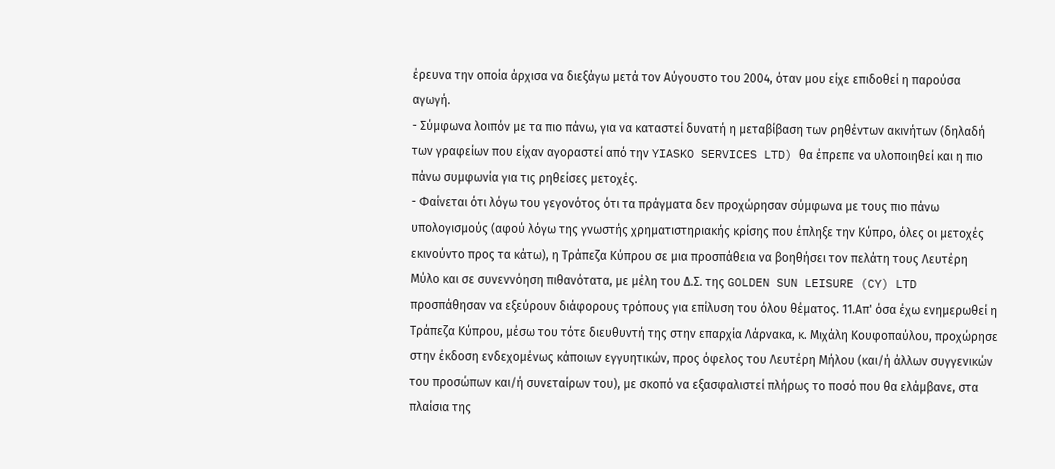έρευνα την οποία άρχισα να διεξάγω μετά τον Αύγουστο του 2004, όταν μου είχε επιδοθεί η παρούσα αγωγή.
- Σύμφωνα λοιπόν με τα πιο πάνω, για να καταστεί δυνατή η μεταβίβαση των ρηθέντων ακινήτων (δηλαδή των γραφείων που είχαν αγοραστεί από την YIASKO SERVICES LTD) θα έπρεπε να υλοποιηθεί και η πιο πάνω συμφωνία για τις ρηθείσες μετοχές.
- Φαίνεται ότι λόγω του γεγονότος ότι τα πράγματα δεν προχώρησαν σύμφωνα με τους πιο πάνω υπολογισμούς (αφού λόγω της γνωστής χρηματιστηριακής κρίσης που έπληξε την Κύπρο, όλες οι μετοχές εκινούντο προς τα κάτω), η Τράπεζα Κύπρου σε μια προσπάθεια να βοηθήσει τον πελάτη τους Λευτέρη Μύλο και σε συνεννόηση πιθανότατα, με μέλη του Δ.Σ. της GOLDEN SUN LEISURE (CY) LTD προσπάθησαν να εξεύρουν διάφορους τρόπους για επίλυση του όλου θέματος. 11.Απ' όσα έχω ενημερωθεί η Τράπεζα Κύπρου, μέσω του τότε διευθυντή της στην επαρχία Λάρνακα, κ. Μιχάλη Κουφοπαύλου, προχώρησε στην έκδοση ενδεχομένως κάποιων εγγυητικών, προς όφελος του Λευτέρη Μήλου (και/ή άλλων συγγενικών του προσώπων και/ή συνεταίρων του), με σκοπό να εξασφαλιστεί πλήρως το ποσό που θα ελάμβανε, στα πλαίσια της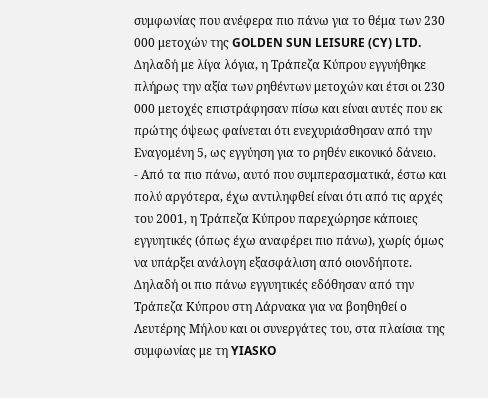συμφωνίας που ανέφερα πιο πάνω για το θέμα των 230 000 μετοχών της GOLDEN SUN LEISURE (CY) LTD. Δηλαδή με λίγα λόγια, η Τράπεζα Κύπρου εγγυήθηκε πλήρως την αξία των ρηθέντων μετοχών και έτσι οι 230 000 μετοχές επιστράφησαν πίσω και είναι αυτές που εκ πρώτης όψεως φαίνεται ότι ενεχυριάσθησαν από την Εναγομένη 5, ως εγγύηση για το ρηθέν εικονικό δάνειο.
- Από τα πιο πάνω, αυτό που συμπερασματικά, έστω και πολύ αργότερα, έχω αντιληφθεί είναι ότι από τις αρχές του 2001, η Τράπεζα Κύπρου παρεχώρησε κάποιες εγγυητικές (όπως έχω αναφέρει πιο πάνω), χωρίς όμως να υπάρξει ανάλογη εξασφάλιση από οιονδήποτε. Δηλαδή οι πιο πάνω εγγυητικές εδόθησαν από την Τράπεζα Κύπρου στη Λάρνακα για να βοηθηθεί ο Λευτέρης Μήλου και οι συνεργάτες του, στα πλαίσια της συμφωνίας με τη YIASKO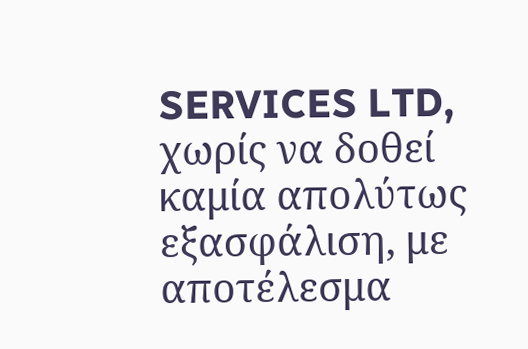SERVICES LTD, χωρίς να δοθεί καμία απολύτως εξασφάλιση, με αποτέλεσμα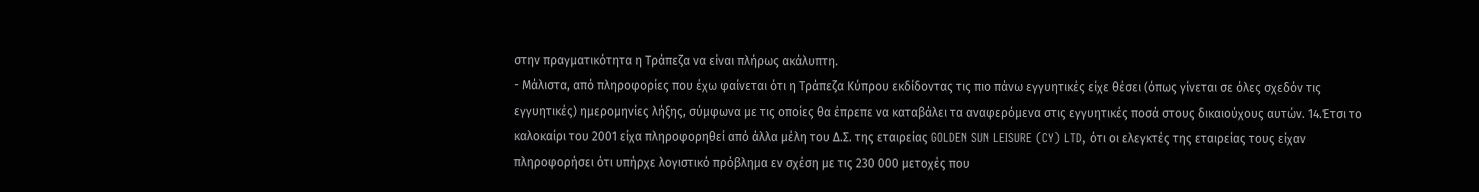στην πραγματικότητα η Τράπεζα να είναι πλήρως ακάλυπτη.
- Μάλιστα, από πληροφορίες που έχω φαίνεται ότι η Τράπεζα Κύπρου εκδίδοντας τις πιο πάνω εγγυητικές είχε θέσει (όπως γίνεται σε όλες σχεδόν τις εγγυητικές) ημερομηνίες λήξης, σύμφωνα με τις οποίες θα έπρεπε να καταβάλει τα αναφερόμενα στις εγγυητικές ποσά στους δικαιούχους αυτών. 14.Έτσι το καλοκαίρι του 2001 είχα πληροφορηθεί από άλλα μέλη του Δ.Σ. της εταιρείας GOLDEN SUN LEISURE (CY) LTD, ότι οι ελεγκτές της εταιρείας τους είχαν πληροφορήσει ότι υπήρχε λογιστικό πρόβλημα εν σχέση με τις 230 000 μετοχές που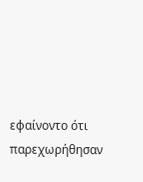εφαίνοντο ότι παρεχωρήθησαν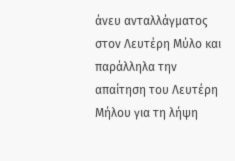άνευ ανταλλάγματος στον Λευτέρη Μύλο και παράλληλα την απαίτηση του Λευτέρη Μήλου για τη λήψη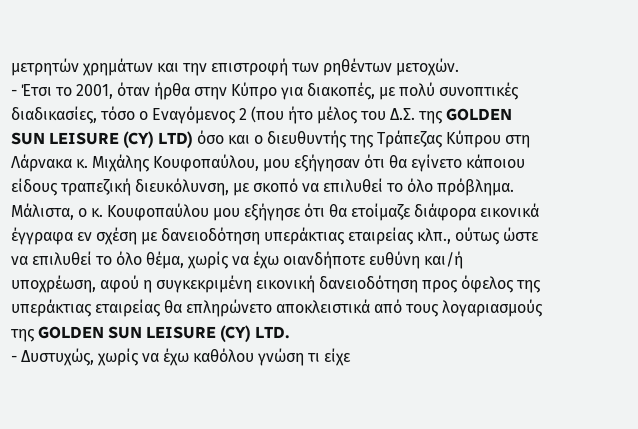μετρητών χρημάτων και την επιστροφή των ρηθέντων μετοχών.
- Έτσι το 2001, όταν ήρθα στην Κύπρο για διακοπές, με πολύ συνοπτικές διαδικασίες, τόσο ο Εναγόμενος 2 (που ήτο μέλος του Δ.Σ. της GOLDEN SUN LEISURE (CY) LTD) όσο και ο διευθυντής της Τράπεζας Κύπρου στη Λάρνακα κ. Μιχάλης Κουφοπαύλου, μου εξήγησαν ότι θα εγίνετο κάποιου είδους τραπεζική διευκόλυνση, με σκοπό να επιλυθεί το όλο πρόβλημα. Μάλιστα, ο κ. Κουφοπαύλου μου εξήγησε ότι θα ετοίμαζε διάφορα εικονικά έγγραφα εν σχέση με δανειοδότηση υπεράκτιας εταιρείας κλπ., ούτως ώστε να επιλυθεί το όλο θέμα, χωρίς να έχω οιανδήποτε ευθύνη και/ή υποχρέωση, αφού η συγκεκριμένη εικονική δανειοδότηση προς όφελος της υπεράκτιας εταιρείας θα επληρώνετο αποκλειστικά από τους λογαριασμούς της GOLDEN SUN LEISURE (CY) LTD.
- Δυστυχώς, χωρίς να έχω καθόλου γνώση τι είχε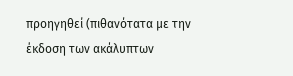προηγηθεί (πιθανότατα με την έκδοση των ακάλυπτων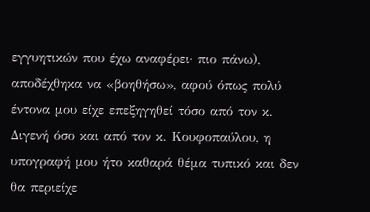εγγυητικών που έχω αναφέρει· πιο πάνω), αποδέχθηκα να «βοηθήσω», αφού όπως πολύ έντονα μου είχε επεξηγηθεί τόσο από τον κ. Διγενή όσο και από τον κ. Κουφοπαύλου, η υπογραφή μου ήτο καθαρά θέμα τυπικό και δεν θα περιείχε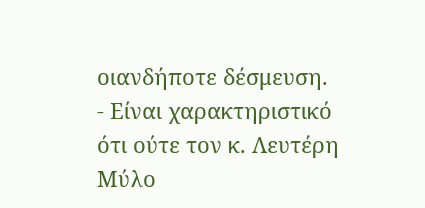οιανδήποτε δέσμευση.
- Είναι χαρακτηριστικό ότι ούτε τον κ. Λευτέρη Μύλο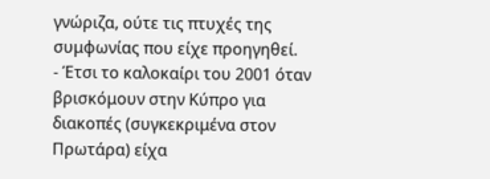γνώριζα, ούτε τις πτυχές της συμφωνίας που είχε προηγηθεί.
- Έτσι το καλοκαίρι του 2001 όταν βρισκόμουν στην Κύπρο για διακοπές (συγκεκριμένα στον Πρωτάρα) είχα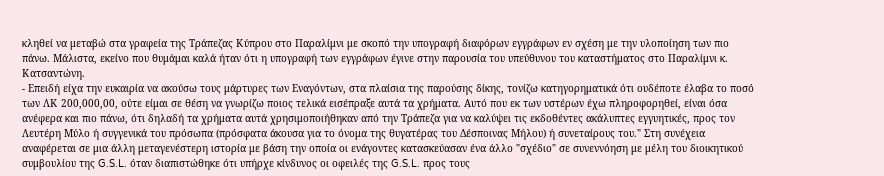κληθεί να μεταβώ στα γραφεία της Τράπεζας Κύπρου στο Παραλίμνι με σκοπό την υπογραφή διαφόρων εγγράφων εν σχέση με την υλοποίηση των πιο πάνω. Μάλιστα, εκείνο που θυμάμαι καλά ήταν ότι η υπογραφή των εγγράφων έγινε στην παρουσία του υπεύθυνου του καταστήματος στο Παραλίμνι κ. Κατσαντώνη.
- Επειδή είχα την ευκαιρία να ακούσω τους μάρτυρες των Εναγόντων, στα πλαίσια της παρούσης δίκης, τονίζω κατηγορηματικά ότι ουδέποτε έλαβα το ποσό των ΛΚ 200,000,00, ούτε είμαι σε θέση να γνωρίζω ποιος τελικά εισέπραξε αυτά τα χρήματα. Αυτό που εκ των υστέρων έχω πληροφορηθεί, είναι όσα ανέφερα και πιο πάνω, ότι δηλαδή τα χρήματα αυτά χρησιμοποιήθηκαν από την Τράπεζα για να καλύψει τις εκδοθέντες ακάλυπτες εγγυητικές, προς τον Λευτέρη Μύλο ή συγγενικά του πρόσωπα (πρόσφατα άκουσα για το όνομα της θυγατέρας του Δέσποινας Μήλου) ή συνεταίρους του." Στη συνέχεια αναφέρεται σε μια άλλη μεταγενέστερη ιστορία με βάση την οποία οι ενάγοντες κατασκεύασαν ένα άλλο "σχέδιο" σε συνεννόηση με μέλη του διοικητικού συμβουλίου της G.S.L. όταν διαπιστώθηκε ότι υπήρχε κίνδυνος οι οφειλές της G.S.L. προς τους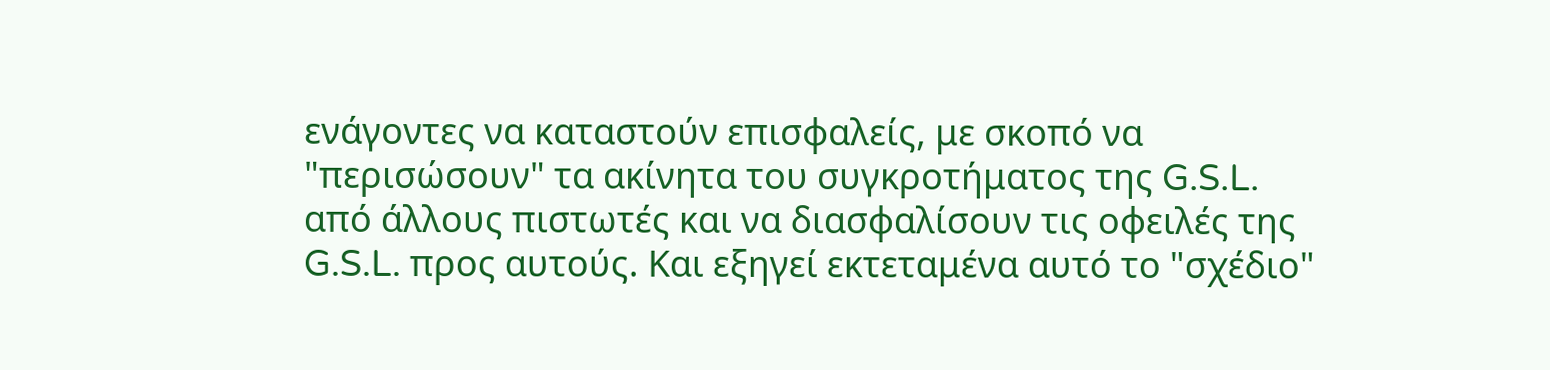ενάγοντες να καταστούν επισφαλείς, με σκοπό να "περισώσουν" τα ακίνητα του συγκροτήματος της G.S.L. από άλλους πιστωτές και να διασφαλίσουν τις οφειλές της G.S.L. προς αυτούς. Και εξηγεί εκτεταμένα αυτό το "σχέδιο"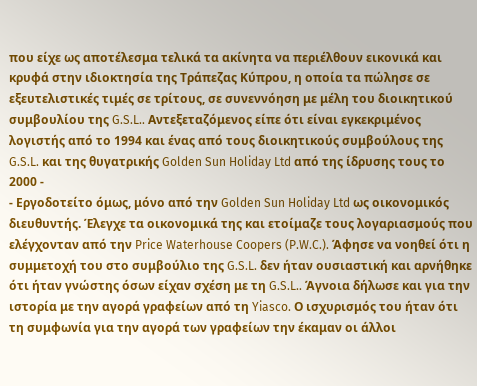που είχε ως αποτέλεσμα τελικά τα ακίνητα να περιέλθουν εικονικά και κρυφά στην ιδιοκτησία της Τράπεζας Κύπρου, η οποία τα πώλησε σε εξευτελιστικές τιμές σε τρίτους, σε συνεννόηση με μέλη του διοικητικού συμβουλίου της G.S.L.. Αντεξεταζόμενος είπε ότι είναι εγκεκριμένος λογιστής από το 1994 και ένας από τους διοικητικούς συμβούλους της G.S.L. και της θυγατρικής Golden Sun Holiday Ltd από της ίδρυσης τους το 2000 -
- Εργοδοτείτο όμως, μόνο από την Golden Sun Holiday Ltd ως οικονομικός διευθυντής. Έλεγχε τα οικονομικά της και ετοίμαζε τους λογαριασμούς που ελέγχονταν από την Price Waterhouse Coopers (P.W.C.). Άφησε να νοηθεί ότι η συμμετοχή του στο συμβούλιο της G.S.L. δεν ήταν ουσιαστική και αρνήθηκε ότι ήταν γνώστης όσων είχαν σχέση με τη G.S.L.. Άγνοια δήλωσε και για την ιστορία με την αγορά γραφείων από τη Yiasco. Ο ισχυρισμός του ήταν ότι τη συμφωνία για την αγορά των γραφείων την έκαμαν οι άλλοι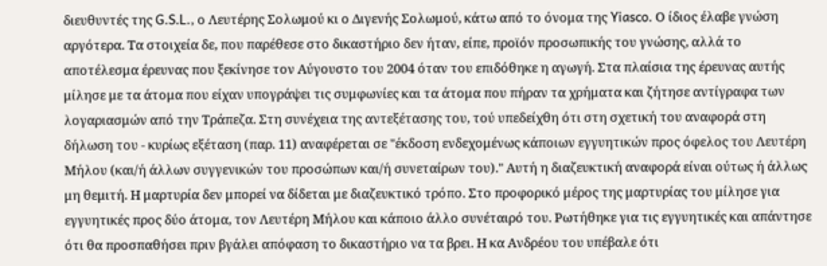διευθυντές της G.S.L., ο Λευτέρης Σολωμού κι ο Διγενής Σολωμού, κάτω από το όνομα της Yiasco. Ο ίδιος έλαβε γνώση αργότερα. Τα στοιχεία δε, που παρέθεσε στο δικαστήριο δεν ήταν, είπε, προϊόν προσωπικής του γνώσης, αλλά το αποτέλεσμα έρευνας που ξεκίνησε τον Αύγουστο του 2004 όταν του επιδόθηκε η αγωγή. Στα πλαίσια της έρευνας αυτής μίλησε με τα άτομα που είχαν υπογράψει τις συμφωνίες και τα άτομα που πήραν τα χρήματα και ζήτησε αντίγραφα των λογαριασμών από την Τράπεζα. Στη συνέχεια της αντεξέτασης του, τού υπεδείχθη ότι στη σχετική του αναφορά στη δήλωση του - κυρίως εξέταση (παρ. 11) αναφέρεται σε "έκδοση ενδεχομένως κάποιων εγγυητικών προς όφελος του Λευτέρη Μήλου (και/ή άλλων συγγενικών του προσώπων και/ή συνεταίρων του)." Αυτή η διαζευκτική αναφορά είναι ούτως ή άλλως μη θεμιτή. Η μαρτυρία δεν μπορεί να δίδεται με διαζευκτικό τρόπο. Στο προφορικό μέρος της μαρτυρίας του μίλησε για εγγυητικές προς δύο άτομα, τον Λευτέρη Μήλου και κάποιο άλλο συνέταιρό του. Ρωτήθηκε για τις εγγυητικές και απάντησε ότι θα προσπαθήσει πριν βγάλει απόφαση το δικαστήριο να τα βρει. Η κα Ανδρέου του υπέβαλε ότι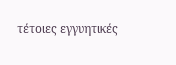τέτοιες εγγυητικές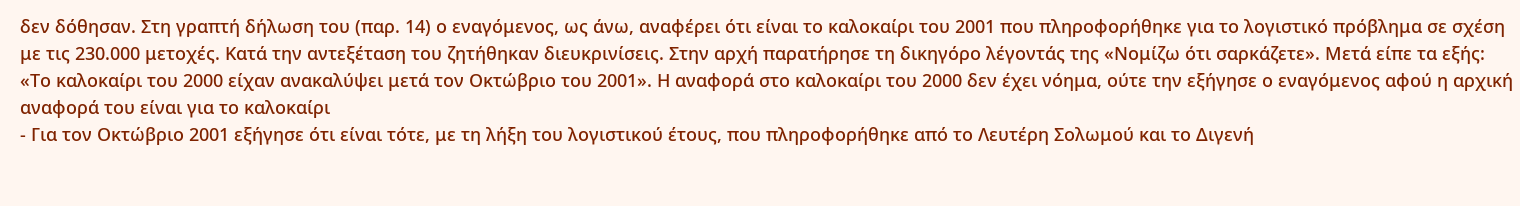δεν δόθησαν. Στη γραπτή δήλωση του (παρ. 14) ο εναγόμενος, ως άνω, αναφέρει ότι είναι το καλοκαίρι του 2001 που πληροφορήθηκε για το λογιστικό πρόβλημα σε σχέση με τις 230.000 μετοχές. Κατά την αντεξέταση του ζητήθηκαν διευκρινίσεις. Στην αρχή παρατήρησε τη δικηγόρο λέγοντάς της «Νομίζω ότι σαρκάζετε». Μετά είπε τα εξής: «Το καλοκαίρι του 2000 είχαν ανακαλύψει μετά τον Οκτώβριο του 2001». Η αναφορά στο καλοκαίρι του 2000 δεν έχει νόημα, ούτε την εξήγησε ο εναγόμενος αφού η αρχική αναφορά του είναι για το καλοκαίρι
- Για τον Οκτώβριο 2001 εξήγησε ότι είναι τότε, με τη λήξη του λογιστικού έτους, που πληροφορήθηκε από το Λευτέρη Σολωμού και το Διγενή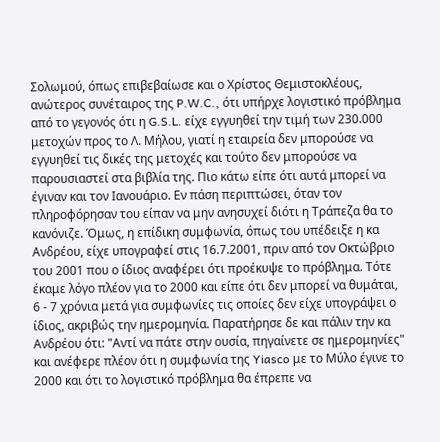Σολωμού, όπως επιβεβαίωσε και ο Χρίστος Θεμιστοκλέους, ανώτερος συνέταιρος της P.W.C., ότι υπήρχε λογιστικό πρόβλημα από το γεγονός ότι η G.S.L. είχε εγγυηθεί την τιμή των 230.000 μετοχών προς το Λ. Μήλου, γιατί η εταιρεία δεν μπορούσε να εγγυηθεί τις δικές της μετοχές και τούτο δεν μπορούσε να παρουσιαστεί στα βιβλία της. Πιο κάτω είπε ότι αυτά μπορεί να έγιναν και τον Ιανουάριο. Εν πάση περιπτώσει, όταν τον πληροφόρησαν του είπαν να μην ανησυχεί διότι η Τράπεζα θα το κανόνιζε. Όμως, η επίδικη συμφωνία, όπως του υπέδειξε η κα Ανδρέου, είχε υπογραφεί στις 16.7.2001, πριν από τον Οκτώβριο του 2001 που ο ίδιος αναφέρει ότι προέκυψε το πρόβλημα. Τότε έκαμε λόγο πλέον για το 2000 και είπε ότι δεν μπορεί να θυμάται, 6 - 7 χρόνια μετά για συμφωνίες τις οποίες δεν είχε υπογράψει ο ίδιος, ακριβώς την ημερομηνία. Παρατήρησε δε και πάλιν την κα Ανδρέου ότι: "Αντί να πάτε στην ουσία, πηγαίνετε σε ημερομηνίες" και ανέφερε πλέον ότι η συμφωνία της Yiasco με το Μύλο έγινε το 2000 και ότι το λογιστικό πρόβλημα θα έπρεπε να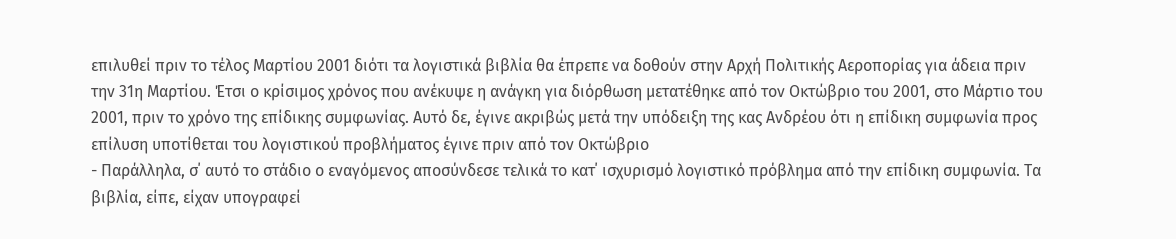επιλυθεί πριν το τέλος Μαρτίου 2001 διότι τα λογιστικά βιβλία θα έπρεπε να δοθούν στην Αρχή Πολιτικής Αεροπορίας για άδεια πριν την 31η Μαρτίου. Έτσι ο κρίσιμος χρόνος που ανέκυψε η ανάγκη για διόρθωση μετατέθηκε από τον Οκτώβριο του 2001, στο Μάρτιο του 2001, πριν το χρόνο της επίδικης συμφωνίας. Αυτό δε, έγινε ακριβώς μετά την υπόδειξη της κας Ανδρέου ότι η επίδικη συμφωνία προς επίλυση υποτίθεται του λογιστικού προβλήματος έγινε πριν από τον Οκτώβριο
- Παράλληλα, σ΄ αυτό το στάδιο ο εναγόμενος αποσύνδεσε τελικά το κατ΄ ισχυρισμό λογιστικό πρόβλημα από την επίδικη συμφωνία. Τα βιβλία, είπε, είχαν υπογραφεί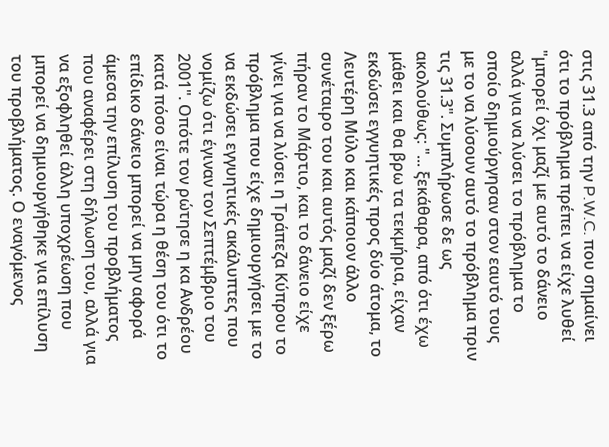στις 31.3 από την P.W.C. που σημαίνει ότι το πρόβλημα πρέπει να είχε λυθεί "μπορεί όχι μαζί με αυτό το δάνειο αλλά για να λύσει το πρόβλημα το οποίο δημιούργησαν στον εαυτό τους με το να λύσουν αυτό το πρόβλημα πριν τις 31.3". Συμπλήρωσε δε ως ακολούθως: "... ξεκάθαρα, από ότι έχω μάθει και θα βρω τα τεκμήρια, είχαν εκδώσει εγγυητικές προς δύο άτομα, το Λευτέρη Μύλο και κάποιον άλλο συνέταιρο του και αυτός μαζί δεν ξέρω πήραν το Μάρτιο, και το δάνειο είχε γίνει για να λύσει η Τράπεζα Κύπρου το πρόβλημα που είχε δημιουργήσει με το να εκδώσει εγγυητικές ακάλυπτες που νομίζω ότι έγιναν τον Σεπτέμβριο του 2001". Οπότε τον ρώτησε η κα Ανδρέου κατά πόσο είναι τώρα η θέση του ότι το επίδικο δάνειο μπορεί να μην αφορά άμεσα την επίλυση του προβλήματος που αναφέρει στη δήλωση του, αλλά για να εξοφληθεί άλλη υποχρέωση που μπορεί να δημιουργήθηκε για επίλυση του προβλήματος. Ο εναγόμενος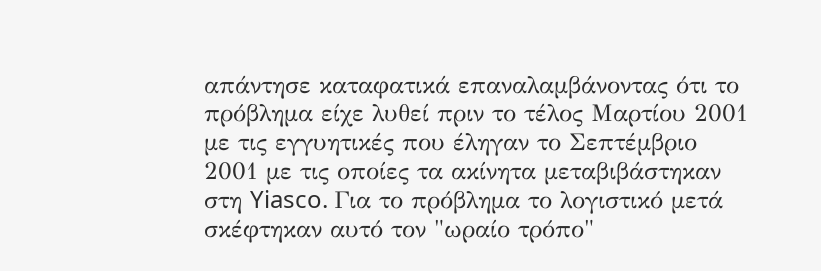απάντησε καταφατικά επαναλαμβάνοντας ότι το πρόβλημα είχε λυθεί πριν το τέλος Μαρτίου 2001 με τις εγγυητικές που έληγαν το Σεπτέμβριο 2001 με τις οποίες τα ακίνητα μεταβιβάστηκαν στη Yiasco. Για το πρόβλημα το λογιστικό μετά σκέφτηκαν αυτό τον "ωραίο τρόπο"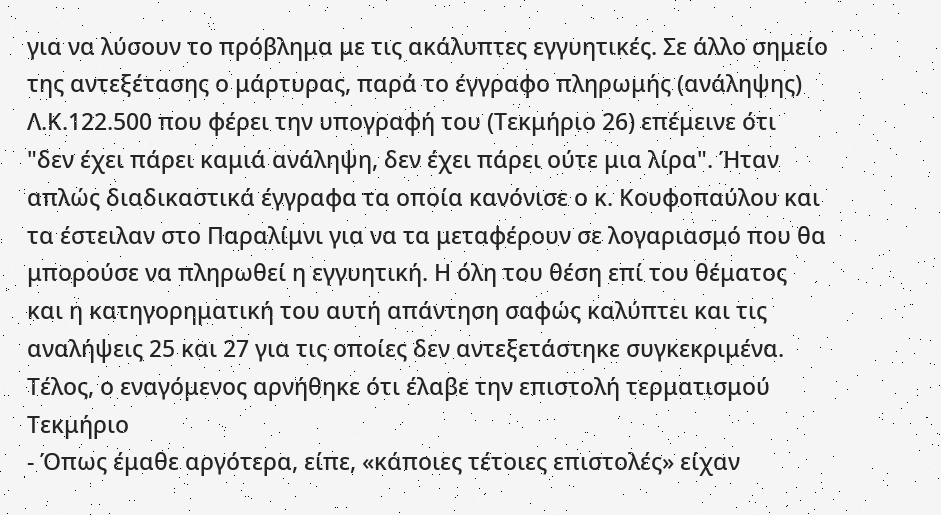για να λύσουν το πρόβλημα με τις ακάλυπτες εγγυητικές. Σε άλλο σημείο της αντεξέτασης ο μάρτυρας, παρά το έγγραφο πληρωμής (ανάληψης) Λ.Κ.122.500 που φέρει την υπογραφή του (Τεκμήριο 26) επέμεινε ότι "δεν έχει πάρει καμιά ανάληψη, δεν έχει πάρει ούτε μια λίρα". Ήταν απλώς διαδικαστικά έγγραφα τα οποία κανόνισε ο κ. Κουφοπαύλου και τα έστειλαν στο Παραλίμνι για να τα μεταφέρουν σε λογαριασμό που θα μπορούσε να πληρωθεί η εγγυητική. Η όλη του θέση επί του θέματος και η κατηγορηματική του αυτή απάντηση σαφώς καλύπτει και τις αναλήψεις 25 και 27 για τις οποίες δεν αντεξετάστηκε συγκεκριμένα. Τέλος, ο εναγόμενος αρνήθηκε ότι έλαβε την επιστολή τερματισμού Τεκμήριο
- Όπως έμαθε αργότερα, είπε, «κάποιες τέτοιες επιστολές» είχαν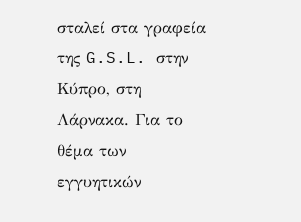σταλεί στα γραφεία της G.S.L. στην Κύπρο, στη Λάρνακα. Για το θέμα των εγγυητικών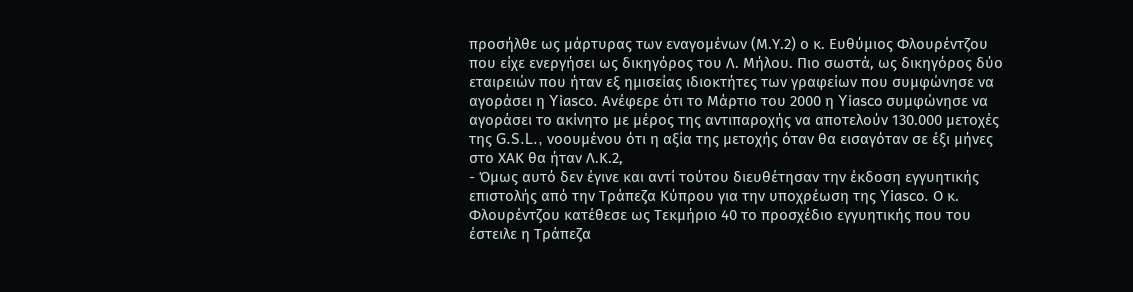προσήλθε ως μάρτυρας των εναγομένων (Μ.Υ.2) ο κ. Ευθύμιος Φλουρέντζου που είχε ενεργήσει ως δικηγόρος του Λ. Μήλου. Πιο σωστά, ως δικηγόρος δύο εταιρειών που ήταν εξ ημισείας ιδιοκτήτες των γραφείων που συμφώνησε να αγοράσει η Yiasco. Ανέφερε ότι το Μάρτιο του 2000 η Yiasco συμφώνησε να αγοράσει το ακίνητο με μέρος της αντιπαροχής να αποτελούν 130.000 μετοχές της G.S.L., νοουμένου ότι η αξία της μετοχής όταν θα εισαγόταν σε έξι μήνες στο ΧΑΚ θα ήταν Λ.Κ.2,
- Όμως αυτό δεν έγινε και αντί τούτου διευθέτησαν την έκδοση εγγυητικής επιστολής από την Τράπεζα Κύπρου για την υποχρέωση της Yiasco. Ο κ. Φλουρέντζου κατέθεσε ως Τεκμήριο 40 το προσχέδιο εγγυητικής που του έστειλε η Τράπεζα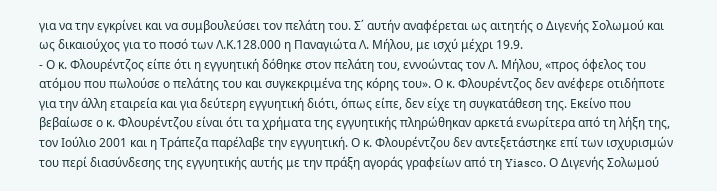για να την εγκρίνει και να συμβουλεύσει τον πελάτη του. Σ΄ αυτήν αναφέρεται ως αιτητής ο Διγενής Σολωμού και ως δικαιούχος για το ποσό των Λ.Κ.128.000 η Παναγιώτα Λ. Μήλου, με ισχύ μέχρι 19.9.
- Ο κ. Φλουρέντζος είπε ότι η εγγυητική δόθηκε στον πελάτη του, εννοώντας τον Λ. Μήλου, «προς όφελος του ατόμου που πωλούσε ο πελάτης του και συγκεκριμένα της κόρης του». Ο κ. Φλουρέντζος δεν ανέφερε οτιδήποτε για την άλλη εταιρεία και για δεύτερη εγγυητική διότι, όπως είπε, δεν είχε τη συγκατάθεση της. Εκείνο που βεβαίωσε ο κ. Φλουρέντζου είναι ότι τα χρήματα της εγγυητικής πληρώθηκαν αρκετά ενωρίτερα από τη λήξη της, τον Ιούλιο 2001 και η Τράπεζα παρέλαβε την εγγυητική. Ο κ. Φλουρέντζου δεν αντεξετάστηκε επί των ισχυρισμών του περί διασύνδεσης της εγγυητικής αυτής με την πράξη αγοράς γραφείων από τη Yiasco. Ο Διγενής Σολωμού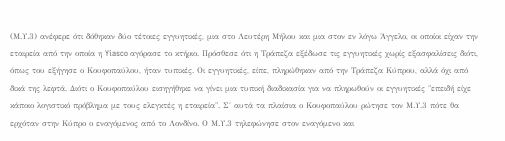(Μ.Υ.3) ανέφερε ότι δόθηκαν δύο τέτοιες εγγυητικές, μια στο Λευτέρη Μήλου και μια στον εν λόγω Άγγελο, οι οποίοι είχαν την εταιρεία από την οποία η Yiasco αγόρασε το κτήριο. Πρόσθεσε ότι η Τράπεζα εξέδωσε τις εγγυητικές χωρίς εξασφαλίσεις διότι, όπως του εξήγησε ο Κουφοπαύλου, ήταν τυπικές. Οι εγγυητικές, είπε, πληρώθηκαν από την Τράπεζα Κύπρου, αλλά όχι από δικά της λεφτά. Διότι ο Κουφοπαύλου εισηγήθηκε να γίνει μια τυπική διαδικασία για να πληρωθούν οι εγγυητικές "επειδή είχε κάποιο λογιστικό πρόβλημα με τους ελεγκτές η εταιρεία". Σ΄ αυτά τα πλαίσια ο Κουφοπαύλου ρώτησε τον Μ.Υ.3 πότε θα ερχόταν στην Κύπρο ο εναγόμενος από το Λονδίνο. Ο Μ.Υ.3 τηλεφώνησε στον εναγόμενο και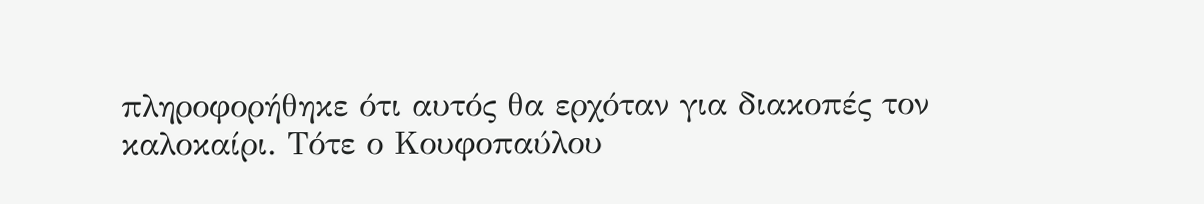πληροφορήθηκε ότι αυτός θα ερχόταν για διακοπές τον καλοκαίρι. Τότε ο Κουφοπαύλου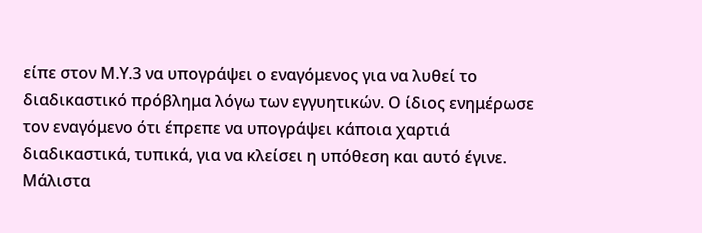είπε στον Μ.Υ.3 να υπογράψει ο εναγόμενος για να λυθεί το διαδικαστικό πρόβλημα λόγω των εγγυητικών. Ο ίδιος ενημέρωσε τον εναγόμενο ότι έπρεπε να υπογράψει κάποια χαρτιά διαδικαστικά, τυπικά, για να κλείσει η υπόθεση και αυτό έγινε. Μάλιστα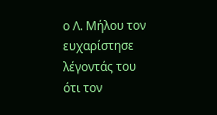ο Λ. Μήλου τον ευχαρίστησε λέγοντάς του ότι τον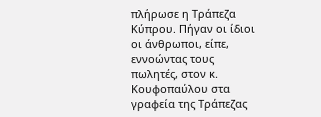πλήρωσε η Τράπεζα Κύπρου. Πήγαν οι ίδιοι οι άνθρωποι, είπε, εννοώντας τους πωλητές, στον κ. Κουφοπαύλου στα γραφεία της Τράπεζας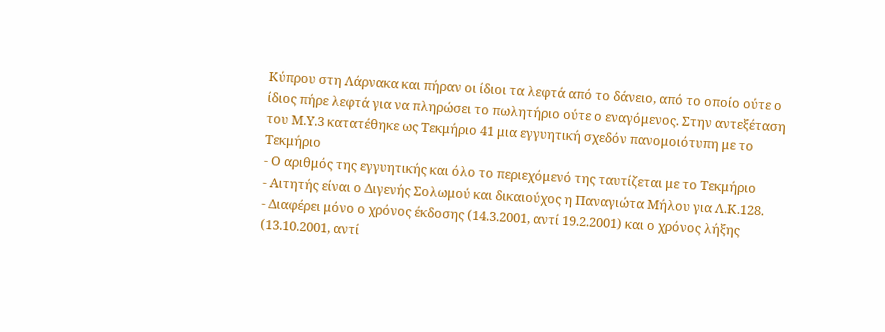Κύπρου στη Λάρνακα και πήραν οι ίδιοι τα λεφτά από το δάνειο, από το οποίο ούτε ο ίδιος πήρε λεφτά για να πληρώσει το πωλητήριο ούτε ο εναγόμενος. Στην αντεξέταση του Μ.Υ.3 κατατέθηκε ως Τεκμήριο 41 μια εγγυητική σχεδόν πανομοιότυπη με το Τεκμήριο
- Ο αριθμός της εγγυητικής και όλο το περιεχόμενό της ταυτίζεται με το Τεκμήριο
- Αιτητής είναι ο Διγενής Σολωμού και δικαιούχος η Παναγιώτα Μήλου για Λ.Κ.128.
- Διαφέρει μόνο ο χρόνος έκδοσης (14.3.2001, αντί 19.2.2001) και ο χρόνος λήξης (13.10.2001, αντί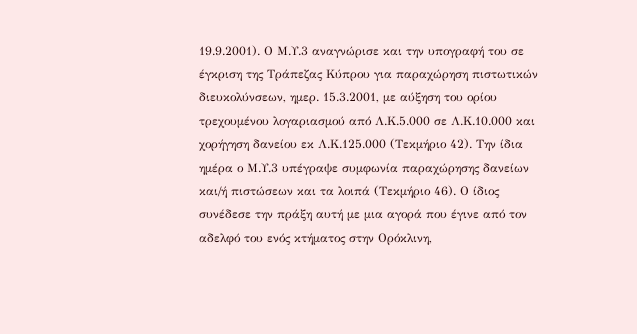19.9.2001). Ο Μ.Υ.3 αναγνώρισε και την υπογραφή του σε έγκριση της Τράπεζας Κύπρου για παραχώρηση πιστωτικών διευκολύνσεων, ημερ. 15.3.2001, με αύξηση του ορίου τρεχουμένου λογαριασμού από Λ.Κ.5.000 σε Λ.Κ.10.000 και χορήγηση δανείου εκ Λ.Κ.125.000 (Τεκμήριο 42). Την ίδια ημέρα ο Μ.Υ.3 υπέγραψε συμφωνία παραχώρησης δανείων και/ή πιστώσεων και τα λοιπά (Τεκμήριο 46). Ο ίδιος συνέδεσε την πράξη αυτή με μια αγορά που έγινε από τον αδελφό του ενός κτήματος στην Ορόκλινη,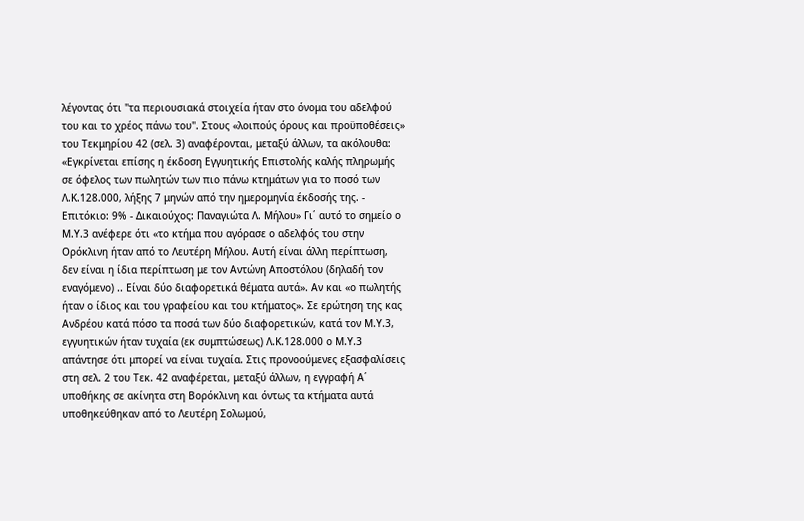λέγοντας ότι "τα περιουσιακά στοιχεία ήταν στο όνομα του αδελφού του και το χρέος πάνω του". Στους «λοιπούς όρους και προϋποθέσεις» του Τεκμηρίου 42 (σελ. 3) αναφέρονται, μεταξύ άλλων, τα ακόλουθα: «Εγκρίνεται επίσης η έκδοση Εγγυητικής Επιστολής καλής πληρωμής σε όφελος των πωλητών των πιο πάνω κτημάτων για το ποσό των Λ.Κ.128.000, λήξης 7 μηνών από την ημερομηνία έκδοσής της. - Επιτόκιο: 9% - Δικαιούχος: Παναγιώτα Λ. Μήλου» Γι΄ αυτό το σημείο ο Μ.Υ.3 ανέφερε ότι «το κτήμα που αγόρασε ο αδελφός του στην Ορόκλινη ήταν από το Λευτέρη Μήλου. Αυτή είναι άλλη περίπτωση, δεν είναι η ίδια περίπτωση με τον Αντώνη Αποστόλου (δηλαδή τον εναγόμενο) .. Είναι δύο διαφορετικά θέματα αυτά». Αν και «ο πωλητής ήταν ο ίδιος και του γραφείου και του κτήματος». Σε ερώτηση της κας Ανδρέου κατά πόσο τα ποσά των δύο διαφορετικών, κατά τον Μ.Υ.3, εγγυητικών ήταν τυχαία (εκ συμπτώσεως) Λ.Κ.128.000 ο Μ.Υ.3 απάντησε ότι μπορεί να είναι τυχαία. Στις προνοούμενες εξασφαλίσεις στη σελ. 2 του Τεκ. 42 αναφέρεται, μεταξύ άλλων, η εγγραφή Α΄ υποθήκης σε ακίνητα στη Βορόκλινη και όντως τα κτήματα αυτά υποθηκεύθηκαν από το Λευτέρη Σολωμού,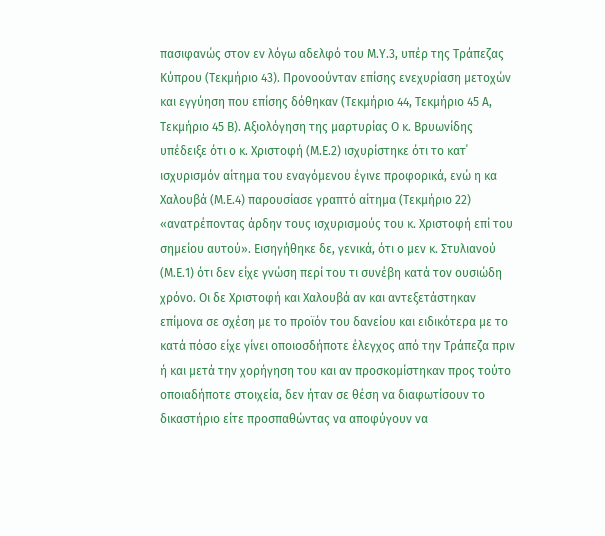πασιφανώς στον εν λόγω αδελφό του Μ.Υ.3, υπέρ της Τράπεζας Κύπρου (Τεκμήριο 43). Προνοούνταν επίσης ενεχυρίαση μετοχών και εγγύηση που επίσης δόθηκαν (Τεκμήριο 44, Τεκμήριο 45 Α, Τεκμήριο 45 Β). Αξιολόγηση της μαρτυρίας Ο κ. Βρυωνίδης υπέδειξε ότι ο κ. Χριστοφή (Μ.Ε.2) ισχυρίστηκε ότι το κατ΄ ισχυρισμόν αίτημα του εναγόμενου έγινε προφορικά, ενώ η κα Χαλουβά (Μ.Ε.4) παρουσίασε γραπτό αίτημα (Τεκμήριο 22) «ανατρέποντας άρδην τους ισχυρισμούς του κ. Χριστοφή επί του σημείου αυτού». Εισηγήθηκε δε, γενικά, ότι ο μεν κ. Στυλιανού (Μ.Ε.1) ότι δεν είχε γνώση περί του τι συνέβη κατά τον ουσιώδη χρόνο. Οι δε Χριστοφή και Χαλουβά αν και αντεξετάστηκαν επίμονα σε σχέση με το προϊόν του δανείου και ειδικότερα με το κατά πόσο είχε γίνει οποιοσδήποτε έλεγχος από την Τράπεζα πριν ή και μετά την χορήγηση του και αν προσκομίστηκαν προς τούτο οποιαδήποτε στοιχεία, δεν ήταν σε θέση να διαφωτίσουν το δικαστήριο είτε προσπαθώντας να αποφύγουν να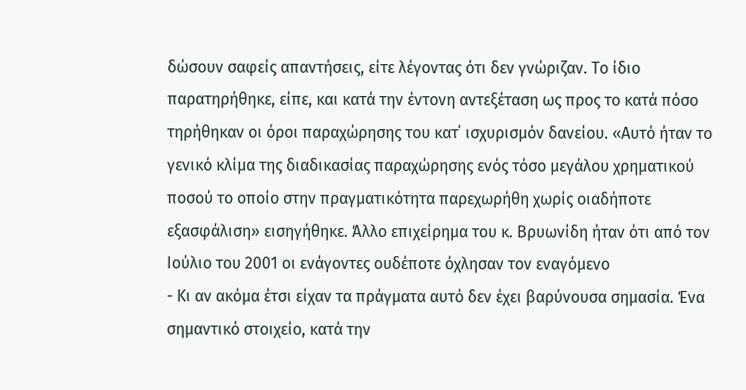δώσουν σαφείς απαντήσεις, είτε λέγοντας ότι δεν γνώριζαν. Το ίδιο παρατηρήθηκε, είπε, και κατά την έντονη αντεξέταση ως προς το κατά πόσο τηρήθηκαν οι όροι παραχώρησης του κατ΄ ισχυρισμόν δανείου. «Αυτό ήταν το γενικό κλίμα της διαδικασίας παραχώρησης ενός τόσο μεγάλου χρηματικού ποσού το οποίο στην πραγματικότητα παρεχωρήθη χωρίς οιαδήποτε εξασφάλιση» εισηγήθηκε. Άλλο επιχείρημα του κ. Βρυωνίδη ήταν ότι από τον Ιούλιο του 2001 οι ενάγοντες ουδέποτε όχλησαν τον εναγόμενο
- Κι αν ακόμα έτσι είχαν τα πράγματα αυτό δεν έχει βαρύνουσα σημασία. Ένα σημαντικό στοιχείο, κατά την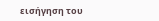εισήγηση του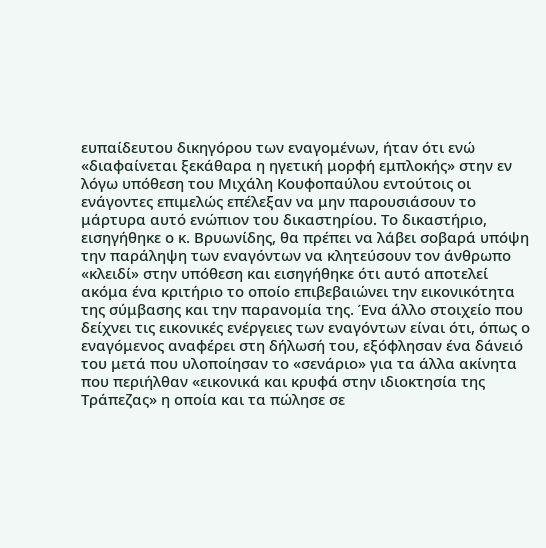ευπαίδευτου δικηγόρου των εναγομένων, ήταν ότι ενώ «διαφαίνεται ξεκάθαρα η ηγετική μορφή εμπλοκής» στην εν λόγω υπόθεση του Μιχάλη Κουφοπαύλου εντούτοις οι ενάγοντες επιμελώς επέλεξαν να μην παρουσιάσουν το μάρτυρα αυτό ενώπιον του δικαστηρίου. Το δικαστήριο, εισηγήθηκε ο κ. Βρυωνίδης, θα πρέπει να λάβει σοβαρά υπόψη την παράληψη των εναγόντων να κλητεύσουν τον άνθρωπο «κλειδί» στην υπόθεση και εισηγήθηκε ότι αυτό αποτελεί ακόμα ένα κριτήριο το οποίο επιβεβαιώνει την εικονικότητα της σύμβασης και την παρανομία της. Ένα άλλο στοιχείο που δείχνει τις εικονικές ενέργειες των εναγόντων είναι ότι, όπως ο εναγόμενος αναφέρει στη δήλωσή του, εξόφλησαν ένα δάνειό του μετά που υλοποίησαν το «σενάριο» για τα άλλα ακίνητα που περιήλθαν «εικονικά και κρυφά στην ιδιοκτησία της Τράπεζας» η οποία και τα πώλησε σε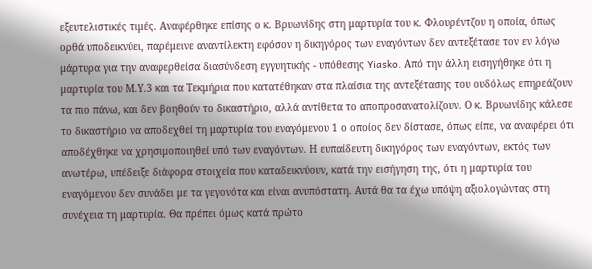εξευτελιστικές τιμές. Αναφέρθηκε επίσης ο κ. Βρυωνίδης στη μαρτυρία του κ. Φλουρέντζου η οποία, όπως ορθά υποδεικνύει, παρέμεινε αναντίλεκτη εφόσον η δικηγόρος των εναγόντων δεν αντεξέτασε τον εν λόγω μάρτυρα για την αναφερθείσα διασύνδεση εγγυητικής - υπόθεσης Yiasko. Από την άλλη εισηγήθηκε ότι η μαρτυρία του Μ.Υ.3 και τα Τεκμήρια που κατατέθηκαν στα πλαίσια της αντεξέτασης του ουδόλως επηρεάζουν τα πιο πάνω, και δεν βοηθούν το δικαστήριο, αλλά αντίθετα το αποπροσανατολίζουν. Ο κ. Βρυωνίδης κάλεσε το δικαστήριο να αποδεχθεί τη μαρτυρία του εναγόμενου 1 ο οποίος δεν δίστασε, όπως είπε, να αναφέρει ότι αποδέχθηκε να χρησιμοποιηθεί υπό των εναγόντων. Η ευπαίδευτη δικηγόρος των εναγόντων, εκτός των ανωτέρω, υπέδειξε διάφορα στοιχεία που καταδεικνύουν, κατά την εισήγηση της, ότι η μαρτυρία του εναγόμενου δεν συνάδει με τα γεγονότα και είναι ανυπόστατη. Αυτά θα τα έχω υπόψη αξιολογώντας στη συνέχεια τη μαρτυρία. Θα πρέπει όμως κατά πρώτο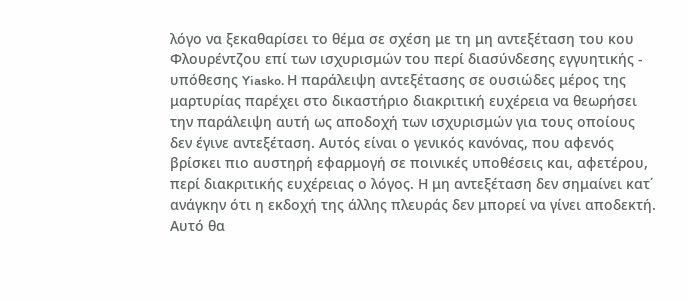λόγο να ξεκαθαρίσει το θέμα σε σχέση με τη μη αντεξέταση του κου Φλουρέντζου επί των ισχυρισμών του περί διασύνδεσης εγγυητικής - υπόθεσης Yiasko. Η παράλειψη αντεξέτασης σε ουσιώδες μέρος της μαρτυρίας παρέχει στο δικαστήριο διακριτική ευχέρεια να θεωρήσει την παράλειψη αυτή ως αποδοχή των ισχυρισμών για τους οποίους δεν έγινε αντεξέταση. Αυτός είναι ο γενικός κανόνας, που αφενός βρίσκει πιο αυστηρή εφαρμογή σε ποινικές υποθέσεις και, αφετέρου, περί διακριτικής ευχέρειας ο λόγος. Η μη αντεξέταση δεν σημαίνει κατ΄ ανάγκην ότι η εκδοχή της άλλης πλευράς δεν μπορεί να γίνει αποδεκτή. Αυτό θα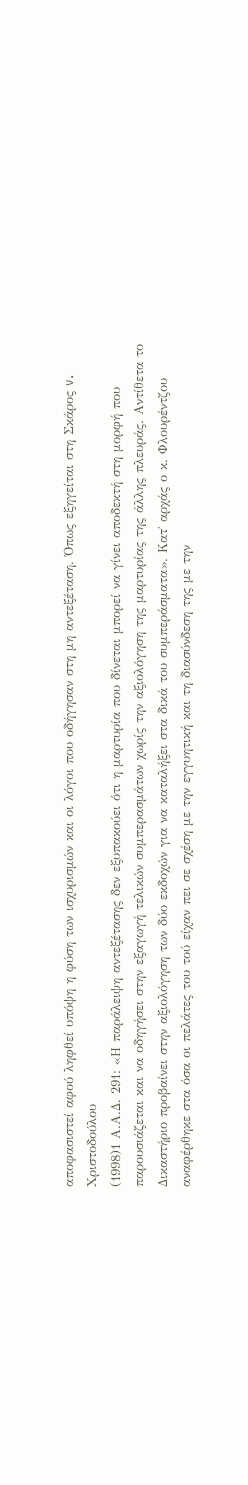αποφασιστεί αφού ληφθεί υπόψη η φύση των ισχυρισμών και οι λόγοι που οδήγησαν στη μη αντεξέταση. Όπως εξηγείται στη Σκάρος v. Χριστοδούλου
(1998)1 Α.Α.Δ. 291: «Η παράλειψη αντεξέτασης δεν εξυπακούει ότι η μαρτυρία που δίνεται μπορεί να γίνει αποδεκτή στη μορφή που παρουσιάζεται και να οδηγήσει στην εξαγωγή τελικών συμπερασμάτων χωρίς την αξιολόγηση της μαρτυρίας της άλλης πλευράς. Αντίθετα το Δικαστήριο προβαίνει στην αξιολόγηση των δύο εκδοχών για να καταλήξει στα δικά του συμπεράσματα». Κατ΄ αρχάς ο κ. Φλουρέντζου αναφέρθηκε στα όσα οι πελάτες του τού είχαν πει σε σχέση με την εγγυητική και τη διασύνδεση της με την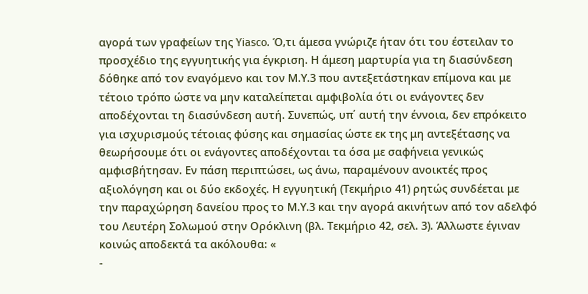αγορά των γραφείων της Yiasco. Ό,τι άμεσα γνώριζε ήταν ότι του έστειλαν το προσχέδιο της εγγυητικής για έγκριση. Η άμεση μαρτυρία για τη διασύνδεση δόθηκε από τον εναγόμενο και τον Μ.Υ.3 που αντεξετάστηκαν επίμονα και με τέτοιο τρόπο ώστε να μην καταλείπεται αμφιβολία ότι οι ενάγοντες δεν αποδέχονται τη διασύνδεση αυτή. Συνεπώς, υπ΄ αυτή την έννοια, δεν επρόκειτο για ισχυρισμούς τέτοιας φύσης και σημασίας ώστε εκ της μη αντεξέτασης να θεωρήσουμε ότι οι ενάγοντες αποδέχονται τα όσα με σαφήνεια γενικώς αμφισβήτησαν. Εν πάση περιπτώσει, ως άνω, παραμένουν ανοικτές προς αξιολόγηση και οι δύο εκδοχές. Η εγγυητική (Τεκμήριο 41) ρητώς συνδέεται με την παραχώρηση δανείου προς το Μ.Υ.3 και την αγορά ακινήτων από τον αδελφό του Λευτέρη Σολωμού στην Ορόκλινη (βλ. Τεκμήριο 42, σελ. 3). Άλλωστε έγιναν κοινώς αποδεκτά τα ακόλουθα: «
-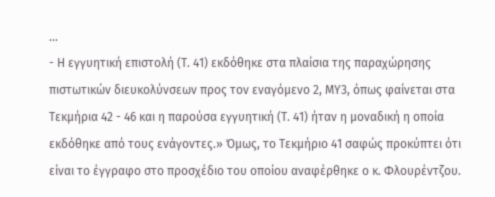...
- Η εγγυητική επιστολή (Τ. 41) εκδόθηκε στα πλαίσια της παραχώρησης πιστωτικών διευκολύνσεων προς τον εναγόμενο 2, ΜΥ3, όπως φαίνεται στα Τεκμήρια 42 - 46 και η παρούσα εγγυητική (Τ. 41) ήταν η μοναδική η οποία εκδόθηκε από τους ενάγοντες.» Όμως, το Τεκμήριο 41 σαφώς προκύπτει ότι είναι το έγγραφο στο προσχέδιο του οποίου αναφέρθηκε ο κ. Φλουρέντζου.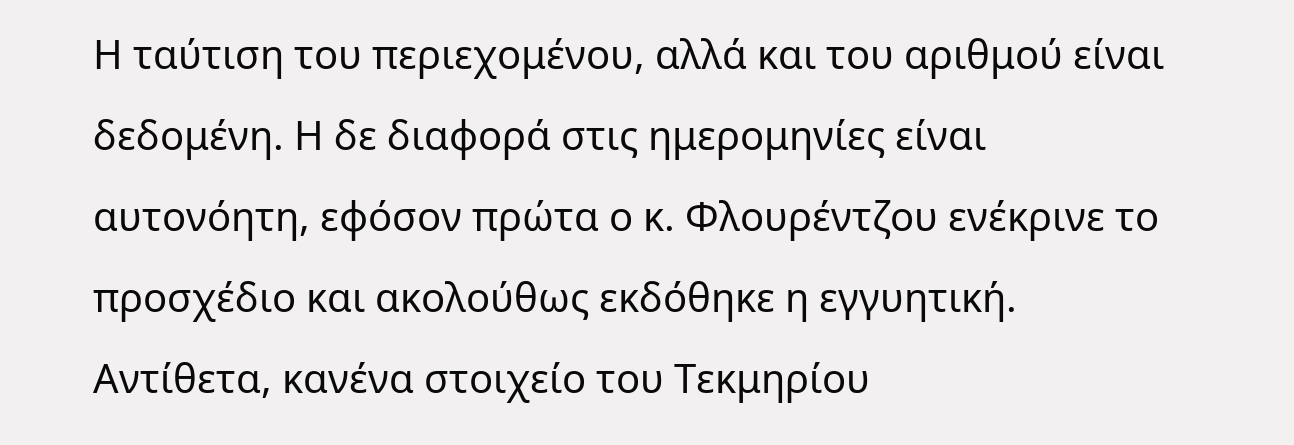Η ταύτιση του περιεχομένου, αλλά και του αριθμού είναι δεδομένη. Η δε διαφορά στις ημερομηνίες είναι αυτονόητη, εφόσον πρώτα ο κ. Φλουρέντζου ενέκρινε το προσχέδιο και ακολούθως εκδόθηκε η εγγυητική. Αντίθετα, κανένα στοιχείο του Τεκμηρίου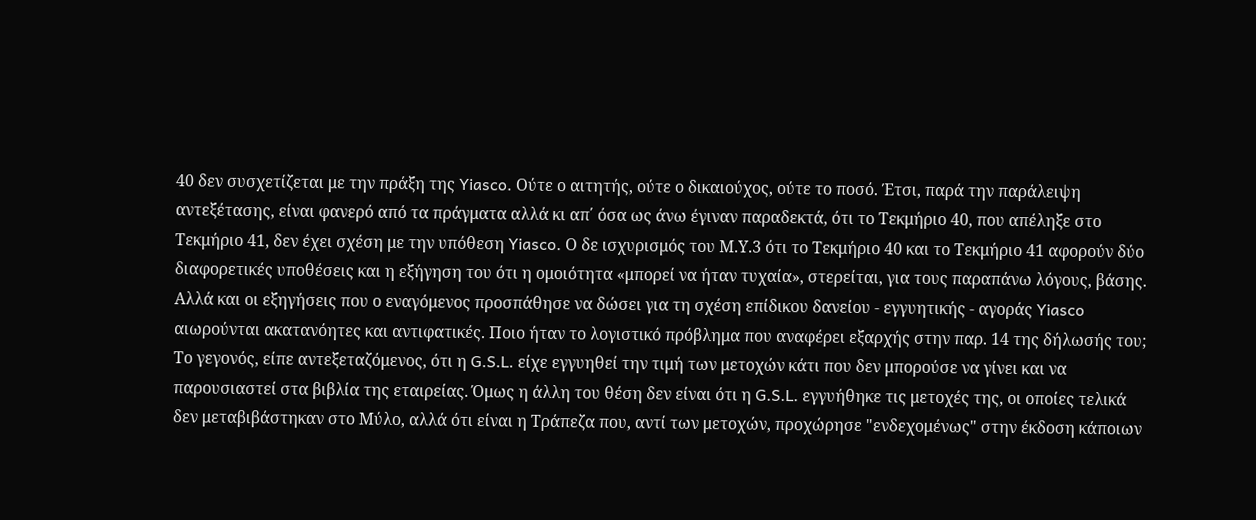40 δεν συσχετίζεται με την πράξη της Yiasco. Ούτε ο αιτητής, ούτε ο δικαιούχος, ούτε το ποσό. Έτσι, παρά την παράλειψη αντεξέτασης, είναι φανερό από τα πράγματα αλλά κι απ΄ όσα ως άνω έγιναν παραδεκτά, ότι το Τεκμήριο 40, που απέληξε στο Τεκμήριο 41, δεν έχει σχέση με την υπόθεση Yiasco. Ο δε ισχυρισμός του Μ.Υ.3 ότι το Τεκμήριο 40 και το Τεκμήριο 41 αφορούν δύο διαφορετικές υποθέσεις και η εξήγηση του ότι η ομοιότητα «μπορεί να ήταν τυχαία», στερείται, για τους παραπάνω λόγους, βάσης. Αλλά και οι εξηγήσεις που ο εναγόμενος προσπάθησε να δώσει για τη σχέση επίδικου δανείου - εγγυητικής - αγοράς Yiasco αιωρούνται ακατανόητες και αντιφατικές. Ποιο ήταν το λογιστικό πρόβλημα που αναφέρει εξαρχής στην παρ. 14 της δήλωσής του; Το γεγονός, είπε αντεξεταζόμενος, ότι η G.S.L. είχε εγγυηθεί την τιμή των μετοχών κάτι που δεν μπορούσε να γίνει και να παρουσιαστεί στα βιβλία της εταιρείας. Όμως η άλλη του θέση δεν είναι ότι η G.S.L. εγγυήθηκε τις μετοχές της, οι οποίες τελικά δεν μεταβιβάστηκαν στο Μύλο, αλλά ότι είναι η Τράπεζα που, αντί των μετοχών, προχώρησε "ενδεχομένως" στην έκδοση κάποιων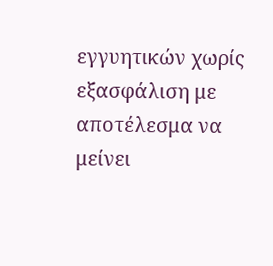εγγυητικών χωρίς εξασφάλιση με αποτέλεσμα να μείνει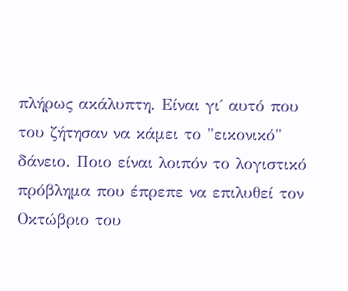πλήρως ακάλυπτη. Είναι γι΄ αυτό που του ζήτησαν να κάμει το "εικονικό" δάνειο. Ποιο είναι λοιπόν το λογιστικό πρόβλημα που έπρεπε να επιλυθεί τον Οκτώβριο του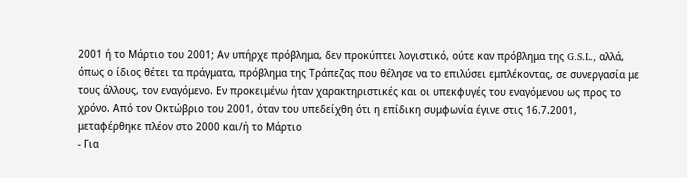2001 ή το Μάρτιο του 2001; Αν υπήρχε πρόβλημα, δεν προκύπτει λογιστικό, ούτε καν πρόβλημα της G.S.L., αλλά, όπως ο ίδιος θέτει τα πράγματα, πρόβλημα της Τράπεζας που θέλησε να το επιλύσει εμπλέκοντας, σε συνεργασία με τους άλλους, τον εναγόμενο. Εν προκειμένω ήταν χαρακτηριστικές και οι υπεκφυγές του εναγόμενου ως προς το χρόνο. Από τον Οκτώβριο του 2001, όταν του υπεδείχθη ότι η επίδικη συμφωνία έγινε στις 16.7.2001, μεταφέρθηκε πλέον στο 2000 και/ή το Μάρτιο
- Για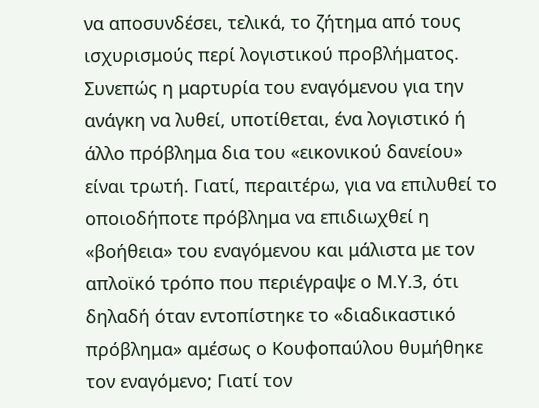να αποσυνδέσει, τελικά, το ζήτημα από τους ισχυρισμούς περί λογιστικού προβλήματος. Συνεπώς η μαρτυρία του εναγόμενου για την ανάγκη να λυθεί, υποτίθεται, ένα λογιστικό ή άλλο πρόβλημα δια του «εικονικού δανείου» είναι τρωτή. Γιατί, περαιτέρω, για να επιλυθεί το οποιοδήποτε πρόβλημα να επιδιωχθεί η «βοήθεια» του εναγόμενου και μάλιστα με τον απλοϊκό τρόπο που περιέγραψε ο Μ.Υ.3, ότι δηλαδή όταν εντοπίστηκε το «διαδικαστικό πρόβλημα» αμέσως ο Κουφοπαύλου θυμήθηκε τον εναγόμενο; Γιατί τον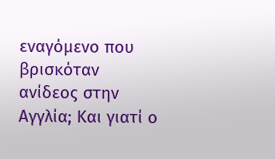εναγόμενο που βρισκόταν ανίδεος στην Αγγλία; Και γιατί ο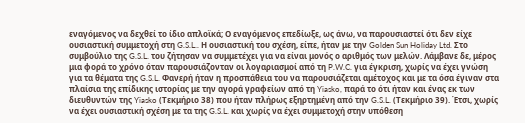εναγόμενος να δεχθεί το ίδιο απλοϊκά; Ο εναγόμενος επεδίωξε, ως άνω, να παρουσιαστεί ότι δεν είχε ουσιαστική συμμετοχή στη G.S.L.. Η ουσιαστική του σχέση, είπε, ήταν με την Golden Sun Holiday Ltd. Στο συμβούλιο της G.S.L. του ζήτησαν να συμμετέχει για να είναι μονός ο αριθμός των μελών. Λάμβανε δε, μέρος μια φορά το χρόνο όταν παρουσιάζονταν οι λογαριασμοί από τη P.W.C. για έγκριση, χωρίς να έχει γνώση για τα θέματα της G.S.L. Φανερή ήταν η προσπάθεια του να παρουσιάζεται αμέτοχος και με τα όσα έγιναν στα πλαίσια της επίδικης ιστορίας με την αγορά γραφείων από τη Yiasko, παρά το ότι ήταν και ένας εκ των διευθυντών της Yiasko (Τεκμήριο 38) που ήταν πλήρως εξηρτημένη από την G.S.L. (Τεκμήριο 39). Έτσι, χωρίς να έχει ουσιαστική σχέση με τα της G.S.L. και χωρίς να έχει συμμετοχή στην υπόθεση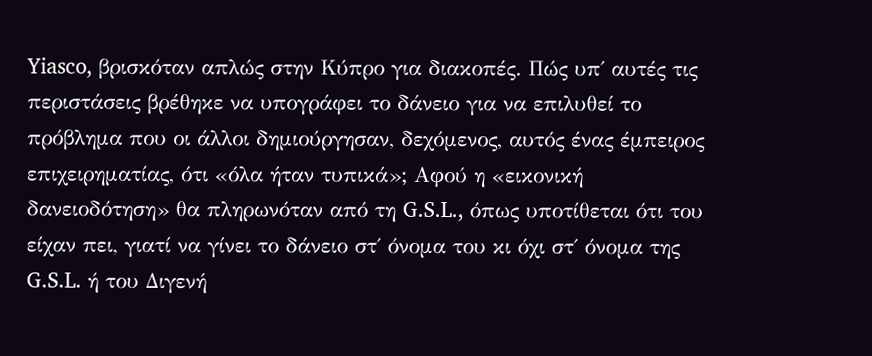Yiasco, βρισκόταν απλώς στην Κύπρο για διακοπές. Πώς υπ΄ αυτές τις περιστάσεις βρέθηκε να υπογράφει το δάνειο για να επιλυθεί το πρόβλημα που οι άλλοι δημιούργησαν, δεχόμενος, αυτός ένας έμπειρος επιχειρηματίας, ότι «όλα ήταν τυπικά»; Αφού η «εικονική δανειοδότηση» θα πληρωνόταν από τη G.S.L., όπως υποτίθεται ότι του είχαν πει, γιατί να γίνει το δάνειο στ΄ όνομα του κι όχι στ΄ όνομα της G.S.L. ή του Διγενή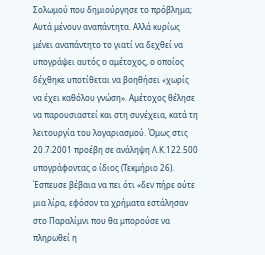Σολωμού που δημιούργησε το πρόβλημα; Αυτά μένουν αναπάντητα. Αλλά κυρίως μένει αναπάντητο το γιατί να δεχθεί να υπογράψει αυτός ο αμέτοχος, ο οποίος δέχθηκε υποτίθεται να βοηθήσει «χωρίς να έχει καθόλου γνώση». Αμέτοχος θέλησε να παρουσιαστεί και στη συνέχεια, κατά τη λειτουργία του λογαριασμού. Όμως στις 20.7.2001 προέβη σε ανάληψη Λ.Κ.122.500 υπογράφοντας ο ίδιος (Τεκμήριο 26). Έσπευσε βέβαια να πει ότι «δεν πήρε ούτε μια λίρα, εφόσον τα χρήματα εστάλησαν στο Παραλίμνι που θα μπορούσε να πληρωθεί η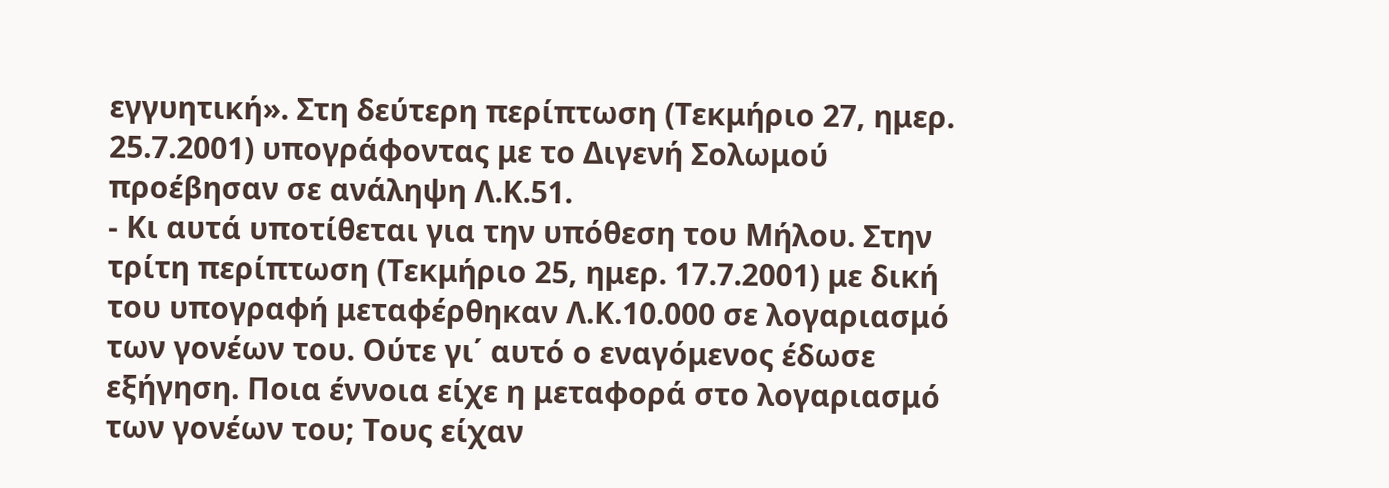εγγυητική». Στη δεύτερη περίπτωση (Τεκμήριο 27, ημερ. 25.7.2001) υπογράφοντας με το Διγενή Σολωμού προέβησαν σε ανάληψη Λ.Κ.51.
- Κι αυτά υποτίθεται για την υπόθεση του Μήλου. Στην τρίτη περίπτωση (Τεκμήριο 25, ημερ. 17.7.2001) με δική του υπογραφή μεταφέρθηκαν Λ.Κ.10.000 σε λογαριασμό των γονέων του. Ούτε γι΄ αυτό ο εναγόμενος έδωσε εξήγηση. Ποια έννοια είχε η μεταφορά στο λογαριασμό των γονέων του; Τους είχαν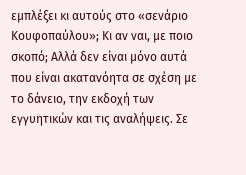εμπλέξει κι αυτούς στο «σενάριο Κουφοπαύλου»; Κι αν ναι, με ποιο σκοπό; Αλλά δεν είναι μόνο αυτά που είναι ακατανόητα σε σχέση με το δάνειο, την εκδοχή των εγγυητικών και τις αναλήψεις. Σε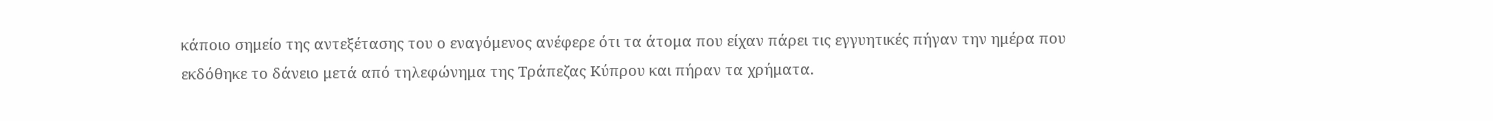κάποιο σημείο της αντεξέτασης του ο εναγόμενος ανέφερε ότι τα άτομα που είχαν πάρει τις εγγυητικές πήγαν την ημέρα που εκδόθηκε το δάνειο μετά από τηλεφώνημα της Τράπεζας Κύπρου και πήραν τα χρήματα.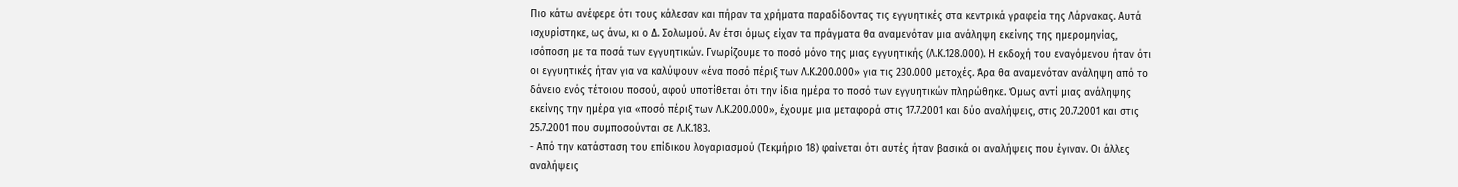Πιο κάτω ανέφερε ότι τους κάλεσαν και πήραν τα χρήματα παραδίδοντας τις εγγυητικές στα κεντρικά γραφεία της Λάρνακας. Αυτά ισχυρίστηκε, ως άνω, κι ο Δ. Σολωμού. Αν έτσι όμως είχαν τα πράγματα θα αναμενόταν μια ανάληψη εκείνης της ημερομηνίας, ισόποση με τα ποσά των εγγυητικών. Γνωρίζουμε το ποσό μόνο της μιας εγγυητικής (Λ.Κ.128.000). Η εκδοχή του εναγόμενου ήταν ότι οι εγγυητικές ήταν για να καλύψουν «ένα ποσό πέριξ των Λ.Κ.200.000» για τις 230.000 μετοχές. Άρα θα αναμενόταν ανάληψη από το δάνειο ενός τέτοιου ποσού, αφού υποτίθεται ότι την ίδια ημέρα το ποσό των εγγυητικών πληρώθηκε. Όμως αντί μιας ανάληψης εκείνης την ημέρα για «ποσό πέριξ των Λ.Κ.200.000», έχουμε μια μεταφορά στις 17.7.2001 και δύο αναλήψεις, στις 20.7.2001 και στις 25.7.2001 που συμποσούνται σε Λ.Κ.183.
- Από την κατάσταση του επίδικου λογαριασμού (Τεκμήριο 18) φαίνεται ότι αυτές ήταν βασικά οι αναλήψεις που έγιναν. Οι άλλες αναλήψεις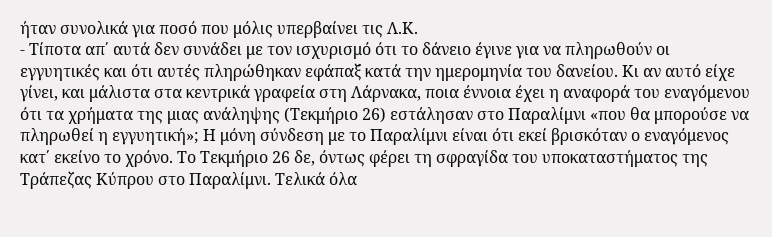ήταν συνολικά για ποσό που μόλις υπερβαίνει τις Λ.Κ.
- Τίποτα απ΄ αυτά δεν συνάδει με τον ισχυρισμό ότι το δάνειο έγινε για να πληρωθούν οι εγγυητικές και ότι αυτές πληρώθηκαν εφάπαξ κατά την ημερομηνία του δανείου. Κι αν αυτό είχε γίνει, και μάλιστα στα κεντρικά γραφεία στη Λάρνακα, ποια έννοια έχει η αναφορά του εναγόμενου ότι τα χρήματα της μιας ανάληψης (Τεκμήριο 26) εστάλησαν στο Παραλίμνι «που θα μπορούσε να πληρωθεί η εγγυητική»; Η μόνη σύνδεση με το Παραλίμνι είναι ότι εκεί βρισκόταν ο εναγόμενος κατ΄ εκείνο το χρόνο. Το Τεκμήριο 26 δε, όντως φέρει τη σφραγίδα του υποκαταστήματος της Τράπεζας Κύπρου στο Παραλίμνι. Τελικά όλα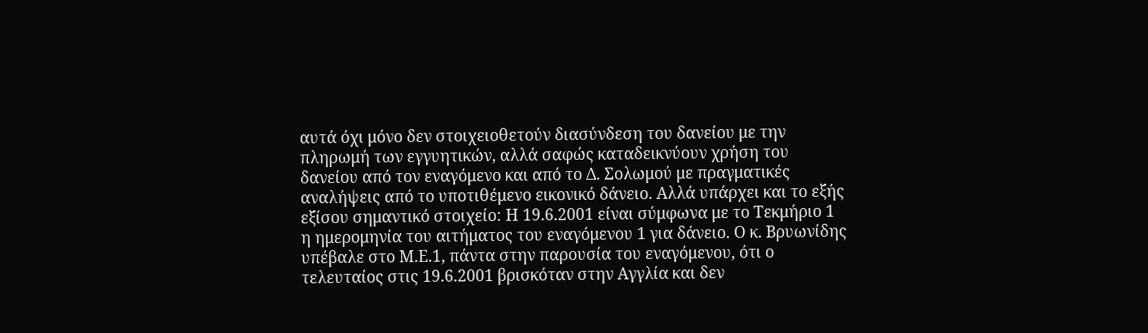αυτά όχι μόνο δεν στοιχειοθετούν διασύνδεση του δανείου με την πληρωμή των εγγυητικών, αλλά σαφώς καταδεικνύουν χρήση του δανείου από τον εναγόμενο και από το Δ. Σολωμού με πραγματικές αναλήψεις από το υποτιθέμενο εικονικό δάνειο. Αλλά υπάρχει και το εξής εξίσου σημαντικό στοιχείο: Η 19.6.2001 είναι σύμφωνα με το Τεκμήριο 1 η ημερομηνία του αιτήματος του εναγόμενου 1 για δάνειο. Ο κ. Βρυωνίδης υπέβαλε στο Μ.Ε.1, πάντα στην παρουσία του εναγόμενου, ότι ο τελευταίος στις 19.6.2001 βρισκόταν στην Αγγλία και δεν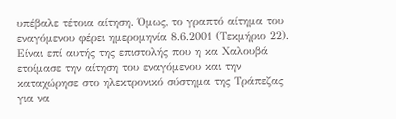υπέβαλε τέτοια αίτηση. Όμως, το γραπτό αίτημα του εναγόμενου φέρει ημερομηνία 8.6.2001 (Τεκμήριο 22). Είναι επί αυτής της επιστολής που η κα Χαλουβά ετοίμασε την αίτηση του εναγόμενου και την καταχώρησε στο ηλεκτρονικό σύστημα της Τράπεζας για να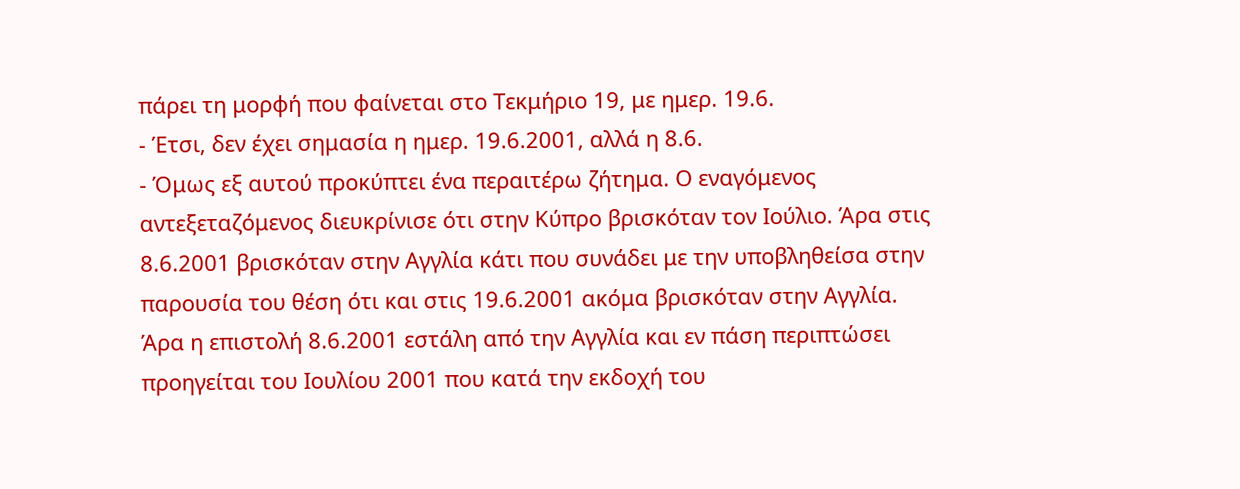πάρει τη μορφή που φαίνεται στο Τεκμήριο 19, με ημερ. 19.6.
- Έτσι, δεν έχει σημασία η ημερ. 19.6.2001, αλλά η 8.6.
- Όμως εξ αυτού προκύπτει ένα περαιτέρω ζήτημα. Ο εναγόμενος αντεξεταζόμενος διευκρίνισε ότι στην Κύπρο βρισκόταν τον Ιούλιο. Άρα στις 8.6.2001 βρισκόταν στην Αγγλία κάτι που συνάδει με την υποβληθείσα στην παρουσία του θέση ότι και στις 19.6.2001 ακόμα βρισκόταν στην Αγγλία. Άρα η επιστολή 8.6.2001 εστάλη από την Αγγλία και εν πάση περιπτώσει προηγείται του Ιουλίου 2001 που κατά την εκδοχή του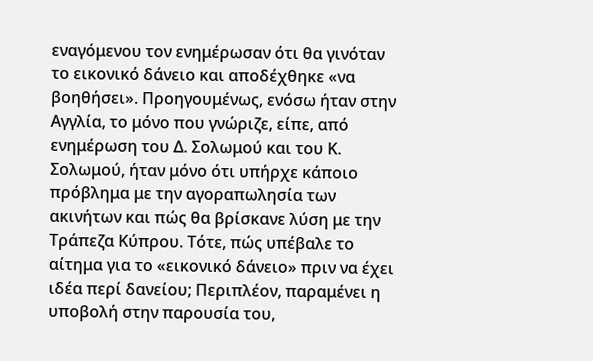εναγόμενου τον ενημέρωσαν ότι θα γινόταν το εικονικό δάνειο και αποδέχθηκε «να βοηθήσει». Προηγουμένως, ενόσω ήταν στην Αγγλία, το μόνο που γνώριζε, είπε, από ενημέρωση του Δ. Σολωμού και του Κ. Σολωμού, ήταν μόνο ότι υπήρχε κάποιο πρόβλημα με την αγοραπωλησία των ακινήτων και πώς θα βρίσκανε λύση με την Τράπεζα Κύπρου. Τότε, πώς υπέβαλε το αίτημα για το «εικονικό δάνειο» πριν να έχει ιδέα περί δανείου; Περιπλέον, παραμένει η υποβολή στην παρουσία του,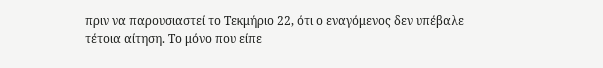πριν να παρουσιαστεί το Τεκμήριο 22, ότι ο εναγόμενος δεν υπέβαλε τέτοια αίτηση. Το μόνο που είπε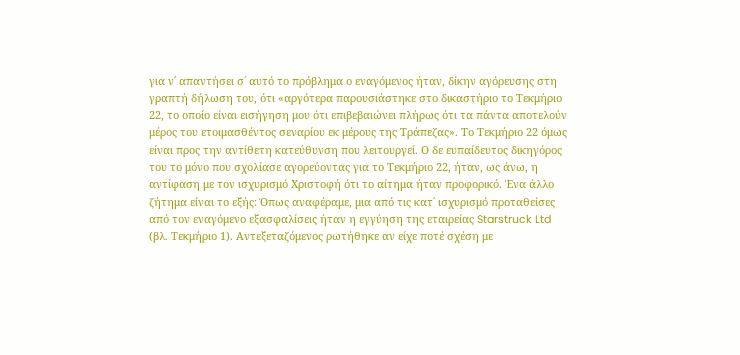για ν΄ απαντήσει σ΄ αυτό το πρόβλημα ο εναγόμενος ήταν, δίκην αγόρευσης στη γραπτή δήλωση του, ότι «αργότερα παρουσιάστηκε στο δικαστήριο το Τεκμήριο 22, το οποίο είναι εισήγηση μου ότι επιβεβαιώνει πλήρως ότι τα πάντα αποτελούν μέρος του ετοιμασθέντος σεναρίου εκ μέρους της Τράπεζας». Το Τεκμήριο 22 όμως είναι προς την αντίθετη κατεύθυνση που λειτουργεί. Ο δε ευπαίδευτος δικηγόρος του το μόνο που σχολίασε αγορεύοντας για το Τεκμήριο 22, ήταν, ως άνω, η αντίφαση με τον ισχυρισμό Χριστοφή ότι το αίτημα ήταν προφορικό. Ένα άλλο ζήτημα είναι το εξής: Όπως αναφέραμε, μια από τις κατ΄ ισχυρισμό προταθείσες από τον εναγόμενο εξασφαλίσεις ήταν η εγγύηση της εταιρείας Starstruck Ltd (βλ. Τεκμήριο 1). Αντεξεταζόμενος ρωτήθηκε αν είχε ποτέ σχέση με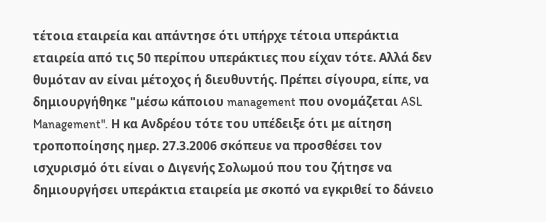τέτοια εταιρεία και απάντησε ότι υπήρχε τέτοια υπεράκτια εταιρεία από τις 50 περίπου υπεράκτιες που είχαν τότε. Αλλά δεν θυμόταν αν είναι μέτοχος ή διευθυντής. Πρέπει σίγουρα, είπε, να δημιουργήθηκε "μέσω κάποιου management που ονομάζεται ASL Management". Η κα Ανδρέου τότε του υπέδειξε ότι με αίτηση τροποποίησης ημερ. 27.3.2006 σκόπευε να προσθέσει τον ισχυρισμό ότι είναι ο Διγενής Σολωμού που του ζήτησε να δημιουργήσει υπεράκτια εταιρεία με σκοπό να εγκριθεί το δάνειο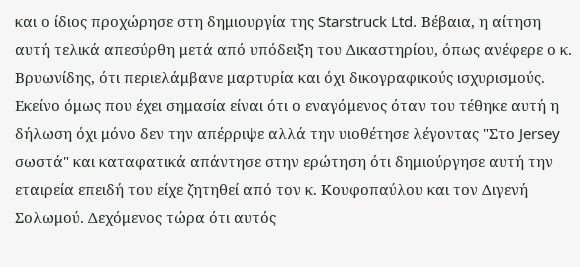και ο ίδιος προχώρησε στη δημιουργία της Starstruck Ltd. Βέβαια, η αίτηση αυτή τελικά απεσύρθη μετά από υπόδειξη του Δικαστηρίου, όπως ανέφερε ο κ. Βρυωνίδης, ότι περιελάμβανε μαρτυρία και όχι δικογραφικούς ισχυρισμούς. Εκείνο όμως που έχει σημασία είναι ότι ο εναγόμενος όταν του τέθηκε αυτή η δήλωση όχι μόνο δεν την απέρριψε αλλά την υιοθέτησε λέγοντας "Στο Jersey σωστά" και καταφατικά απάντησε στην ερώτηση ότι δημιούργησε αυτή την εταιρεία επειδή του είχε ζητηθεί από τον κ. Κουφοπαύλου και τον Διγενή Σολωμού. Δεχόμενος τώρα ότι αυτός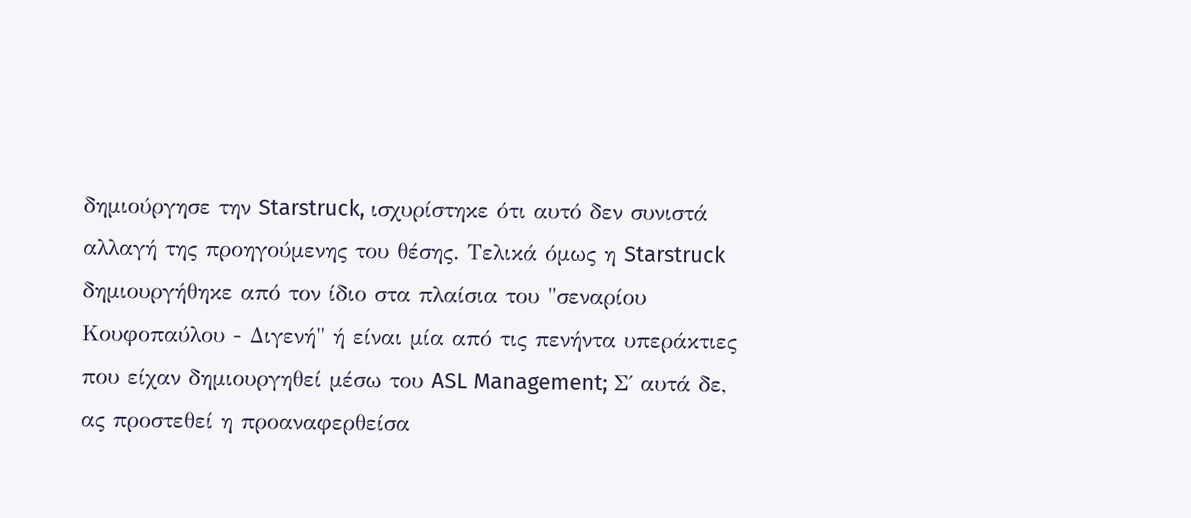δημιούργησε την Starstruck, ισχυρίστηκε ότι αυτό δεν συνιστά αλλαγή της προηγούμενης του θέσης. Τελικά όμως η Starstruck δημιουργήθηκε από τον ίδιο στα πλαίσια του "σεναρίου Κουφοπαύλου - Διγενή" ή είναι μία από τις πενήντα υπεράκτιες που είχαν δημιουργηθεί μέσω του ASL Management; Σ΄ αυτά δε, ας προστεθεί η προαναφερθείσα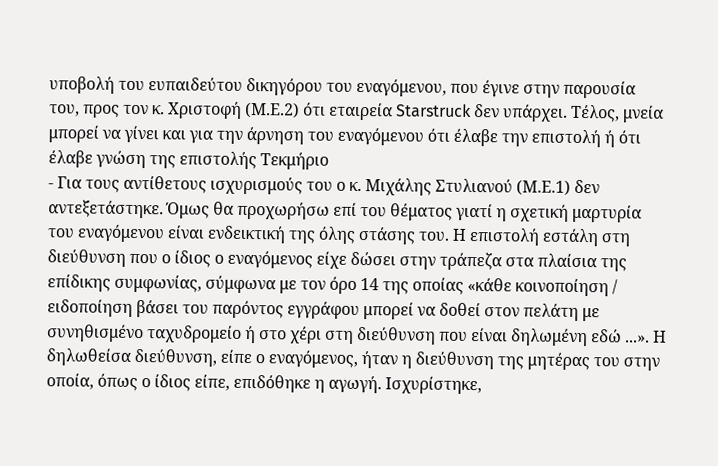υποβολή του ευπαιδεύτου δικηγόρου του εναγόμενου, που έγινε στην παρουσία του, προς τον κ. Χριστοφή (Μ.Ε.2) ότι εταιρεία Starstruck δεν υπάρχει. Τέλος, μνεία μπορεί να γίνει και για την άρνηση του εναγόμενου ότι έλαβε την επιστολή ή ότι έλαβε γνώση της επιστολής Τεκμήριο
- Για τους αντίθετους ισχυρισμούς του ο κ. Μιχάλης Στυλιανού (Μ.Ε.1) δεν αντεξετάστηκε. Όμως θα προχωρήσω επί του θέματος γιατί η σχετική μαρτυρία του εναγόμενου είναι ενδεικτική της όλης στάσης του. Η επιστολή εστάλη στη διεύθυνση που ο ίδιος ο εναγόμενος είχε δώσει στην τράπεζα στα πλαίσια της επίδικης συμφωνίας, σύμφωνα με τον όρο 14 της οποίας «κάθε κοινοποίηση / ειδοποίηση βάσει του παρόντος εγγράφου μπορεί να δοθεί στον πελάτη με συνηθισμένο ταχυδρομείο ή στο χέρι στη διεύθυνση που είναι δηλωμένη εδώ ...». Η δηλωθείσα διεύθυνση, είπε ο εναγόμενος, ήταν η διεύθυνση της μητέρας του στην οποία, όπως ο ίδιος είπε, επιδόθηκε η αγωγή. Ισχυρίστηκε,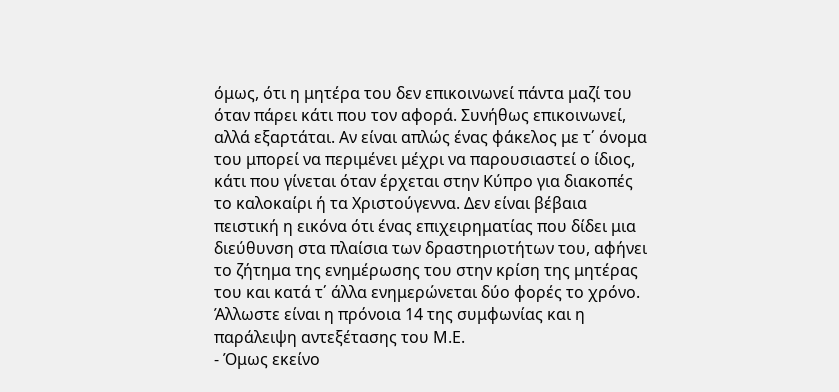όμως, ότι η μητέρα του δεν επικοινωνεί πάντα μαζί του όταν πάρει κάτι που τον αφορά. Συνήθως επικοινωνεί, αλλά εξαρτάται. Αν είναι απλώς ένας φάκελος με τ΄ όνομα του μπορεί να περιμένει μέχρι να παρουσιαστεί ο ίδιος, κάτι που γίνεται όταν έρχεται στην Κύπρο για διακοπές το καλοκαίρι ή τα Χριστούγεννα. Δεν είναι βέβαια πειστική η εικόνα ότι ένας επιχειρηματίας που δίδει μια διεύθυνση στα πλαίσια των δραστηριοτήτων του, αφήνει το ζήτημα της ενημέρωσης του στην κρίση της μητέρας του και κατά τ΄ άλλα ενημερώνεται δύο φορές το χρόνο. Άλλωστε είναι η πρόνοια 14 της συμφωνίας και η παράλειψη αντεξέτασης του Μ.Ε.
- Όμως εκείνο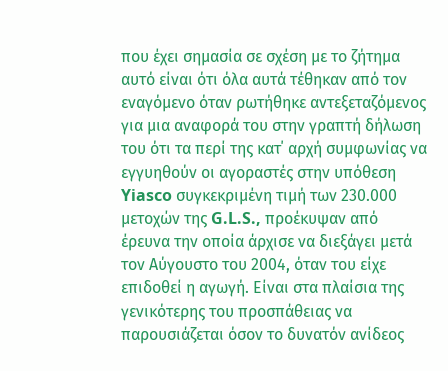που έχει σημασία σε σχέση με το ζήτημα αυτό είναι ότι όλα αυτά τέθηκαν από τον εναγόμενο όταν ρωτήθηκε αντεξεταζόμενος για μια αναφορά του στην γραπτή δήλωση του ότι τα περί της κατ΄ αρχή συμφωνίας να εγγυηθούν οι αγοραστές στην υπόθεση Yiasco συγκεκριμένη τιμή των 230.000 μετοχών της G.L.S., προέκυψαν από έρευνα την οποία άρχισε να διεξάγει μετά τον Αύγουστο του 2004, όταν του είχε επιδοθεί η αγωγή. Είναι στα πλαίσια της γενικότερης του προσπάθειας να παρουσιάζεται όσον το δυνατόν ανίδεος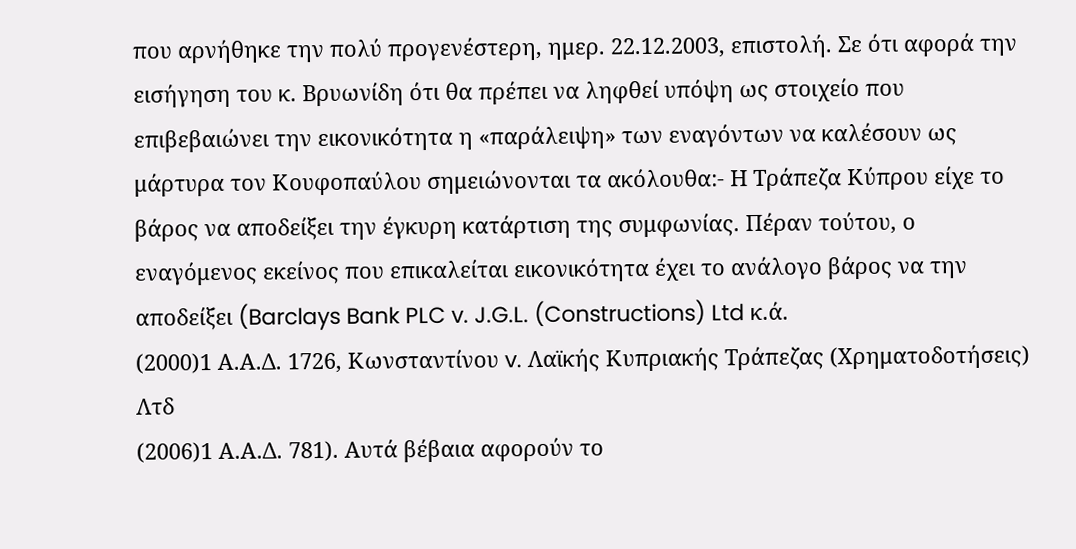που αρνήθηκε την πολύ προγενέστερη, ημερ. 22.12.2003, επιστολή. Σε ότι αφορά την εισήγηση του κ. Βρυωνίδη ότι θα πρέπει να ληφθεί υπόψη ως στοιχείο που επιβεβαιώνει την εικονικότητα η «παράλειψη» των εναγόντων να καλέσουν ως μάρτυρα τον Κουφοπαύλου σημειώνονται τα ακόλουθα:- Η Τράπεζα Κύπρου είχε το βάρος να αποδείξει την έγκυρη κατάρτιση της συμφωνίας. Πέραν τούτου, ο εναγόμενος εκείνος που επικαλείται εικονικότητα έχει το ανάλογο βάρος να την αποδείξει (Barclays Bank PLC v. J.G.L. (Constructions) Ltd κ.ά.
(2000)1 Α.Α.Δ. 1726, Κωνσταντίνου v. Λαϊκής Κυπριακής Τράπεζας (Χρηματοδοτήσεις) Λτδ
(2006)1 Α.Α.Δ. 781). Αυτά βέβαια αφορούν το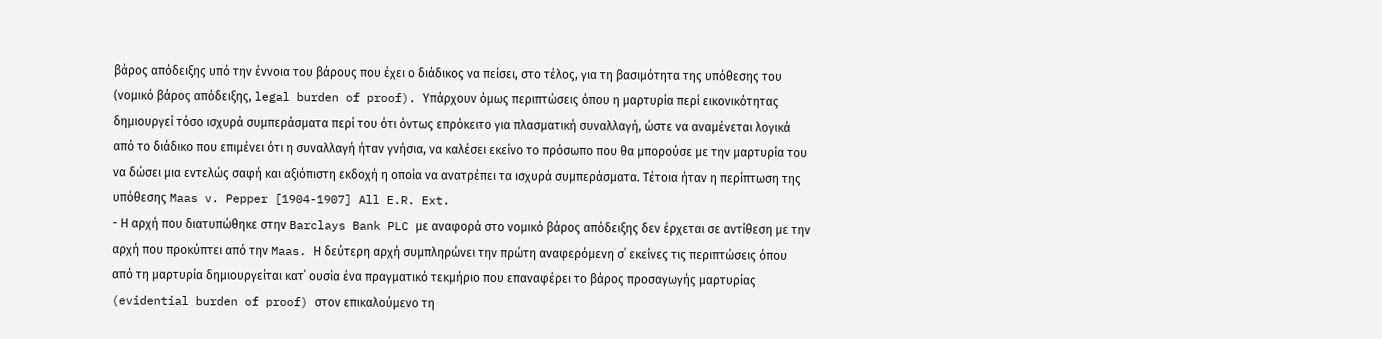βάρος απόδειξης υπό την έννοια του βάρους που έχει ο διάδικος να πείσει, στο τέλος, για τη βασιμότητα της υπόθεσης του (νομικό βάρος απόδειξης, legal burden of proof). Υπάρχουν όμως περιπτώσεις όπου η μαρτυρία περί εικονικότητας δημιουργεί τόσο ισχυρά συμπεράσματα περί του ότι όντως επρόκειτο για πλασματική συναλλαγή, ώστε να αναμένεται λογικά από το διάδικο που επιμένει ότι η συναλλαγή ήταν γνήσια, να καλέσει εκείνο το πρόσωπο που θα μπορούσε με την μαρτυρία του να δώσει μια εντελώς σαφή και αξιόπιστη εκδοχή η οποία να ανατρέπει τα ισχυρά συμπεράσματα. Τέτοια ήταν η περίπτωση της υπόθεσης Maas v. Pepper [1904-1907] All E.R. Ext.
- Η αρχή που διατυπώθηκε στην Barclays Bank PLC με αναφορά στο νομικό βάρος απόδειξης δεν έρχεται σε αντίθεση με την αρχή που προκύπτει από την Maas. Η δεύτερη αρχή συμπληρώνει την πρώτη αναφερόμενη σ΄ εκείνες τις περιπτώσεις όπου από τη μαρτυρία δημιουργείται κατ΄ ουσία ένα πραγματικό τεκμήριο που επαναφέρει το βάρος προσαγωγής μαρτυρίας (evidential burden of proof) στον επικαλούμενο τη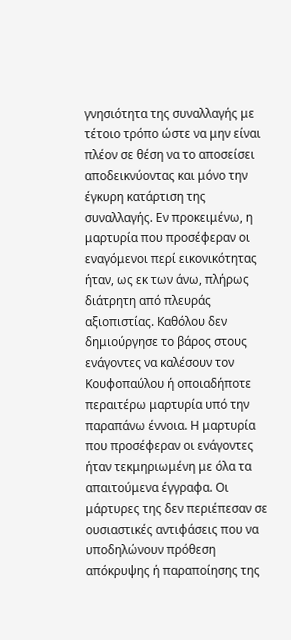γνησιότητα της συναλλαγής με τέτοιο τρόπο ώστε να μην είναι πλέον σε θέση να το αποσείσει αποδεικνύοντας και μόνο την έγκυρη κατάρτιση της συναλλαγής. Εν προκειμένω, η μαρτυρία που προσέφεραν οι εναγόμενοι περί εικονικότητας ήταν, ως εκ των άνω, πλήρως διάτρητη από πλευράς αξιοπιστίας. Καθόλου δεν δημιούργησε το βάρος στους ενάγοντες να καλέσουν τον Κουφοπαύλου ή οποιαδήποτε περαιτέρω μαρτυρία υπό την παραπάνω έννοια. Η μαρτυρία που προσέφεραν οι ενάγοντες ήταν τεκμηριωμένη με όλα τα απαιτούμενα έγγραφα. Οι μάρτυρες της δεν περιέπεσαν σε ουσιαστικές αντιφάσεις που να υποδηλώνουν πρόθεση απόκρυψης ή παραποίησης της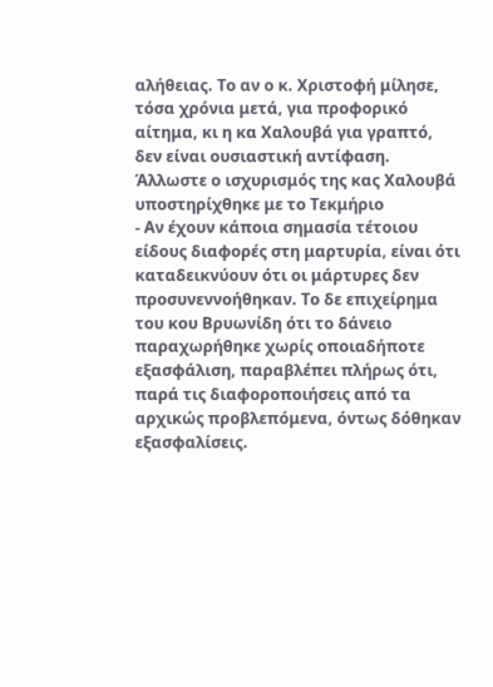αλήθειας. Το αν ο κ. Χριστοφή μίλησε, τόσα χρόνια μετά, για προφορικό αίτημα, κι η κα Χαλουβά για γραπτό, δεν είναι ουσιαστική αντίφαση. Άλλωστε ο ισχυρισμός της κας Χαλουβά υποστηρίχθηκε με το Τεκμήριο
- Αν έχουν κάποια σημασία τέτοιου είδους διαφορές στη μαρτυρία, είναι ότι καταδεικνύουν ότι οι μάρτυρες δεν προσυνεννοήθηκαν. Το δε επιχείρημα του κου Βρυωνίδη ότι το δάνειο παραχωρήθηκε χωρίς οποιαδήποτε εξασφάλιση, παραβλέπει πλήρως ότι, παρά τις διαφοροποιήσεις από τα αρχικώς προβλεπόμενα, όντως δόθηκαν εξασφαλίσεις.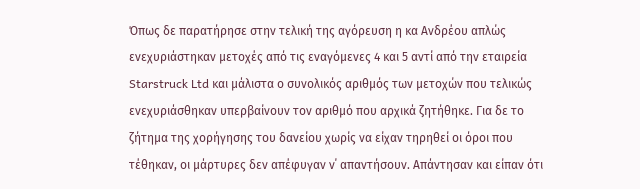Όπως δε παρατήρησε στην τελική της αγόρευση η κα Ανδρέου απλώς ενεχυριάστηκαν μετοχές από τις εναγόμενες 4 και 5 αντί από την εταιρεία Starstruck Ltd και μάλιστα ο συνολικός αριθμός των μετοχών που τελικώς ενεχυριάσθηκαν υπερβαίνουν τον αριθμό που αρχικά ζητήθηκε. Για δε το ζήτημα της χορήγησης του δανείου χωρίς να είχαν τηρηθεί οι όροι που τέθηκαν, οι μάρτυρες δεν απέφυγαν ν΄ απαντήσουν. Απάντησαν και είπαν ότι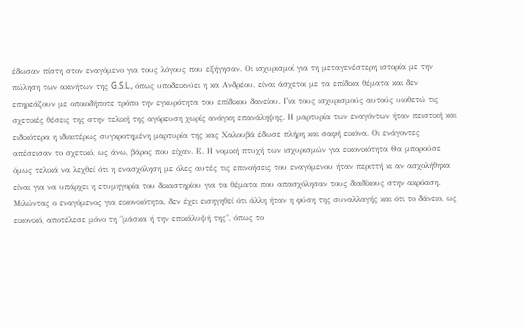έδωσαν πίστη στον εναγόμενο για τους λόγους που εξήγησαν. Οι ισχυρισμοί για τη μεταγενέστερη ιστορία με την πώληση των ακινήτων της G.S.L., όπως υποδεικνύει η κα Ανδρέου, είναι άσχετοι με τα επίδικα θέματα και δεν επηρεάζουν με οποιοδήποτε τρόπο την εγκυρότητα του επίδικου δανείου. Για τους ισχυρισμούς αυτούς υιοθετώ τις σχετικές θέσεις της στην τελική της αγόρευση χωρίς ανάγκη επανάληψης. Η μαρτυρία των εναγόντων ήταν πειστική και ειδικότερα η ιδιαιτέρως συγκροτημένη μαρτυρία της κας Χαλουβά έδωσε πλήρη και σαφή εικόνα. Οι ενάγοντες απέσεισαν το σχετικό, ως άνω, βάρος που είχαν. Ε. Η νομική πτυχή των ισχυρισμών για εικονικότητα Θα μπορούσε όμως τελικά να λεχθεί ότι η ενασχόληση με όλες αυτές τις επινοήσεις του εναγόμενου ήταν περιττή κι αν ασχολήθηκα είναι για να υπάρχει η ετυμηγορία του δικαστηρίου για τα θέματα που απασχόλησαν τους διαδίκους στην ακρόαση. Μιλώντας ο εναγόμενος για εικονικότητα, δεν έχει εισηγηθεί ότι άλλη ήταν η φύση της συναλλαγής και ότι το δάνειο, ως εικονικό, αποτέλεσε μόνο τη "μάσκα ή την επικάλυψή της", όπως το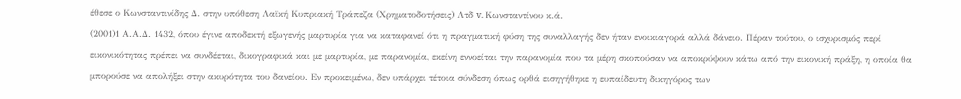έθεσε ο Κωνσταντινίδης Δ. στην υπόθεση Λαϊκή Κυπριακή Τράπεζα (Χρηματοδοτήσεις) Λτδ v. Κωνσταντίνου κ.ά.
(2001)1 Α.Α.Δ. 1432, όπου έγινε αποδεκτή εξωγενής μαρτυρία για να καταφανεί ότι η πραγματική φύση της συναλλαγής δεν ήταν ενοικιαγορά αλλά δάνειο. Πέραν τούτου, ο ισχυρισμός περί εικονικότητας πρέπει να συνδέεται, δικογραφικά και με μαρτυρία, με παρανομία, εκείνη εννοείται την παρανομία που τα μέρη σκοπούσαν να αποκρύψουν κάτω από την εικονική πράξη, η οποία θα μπορούσε να απολήξει στην ακυρότητα του δανείου. Εν προκειμένω, δεν υπάρχει τέτοια σύνδεση όπως ορθά εισηγήθηκε η ευπαίδευτη δικηγόρος των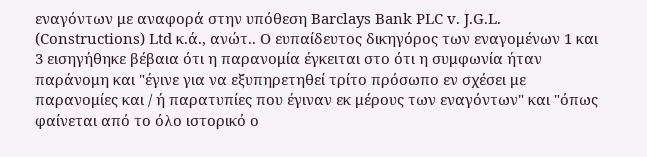εναγόντων με αναφορά στην υπόθεση Barclays Bank PLC v. J.G.L. (Constructions) Ltd κ.ά., ανώτ.. Ο ευπαίδευτος δικηγόρος των εναγομένων 1 και 3 εισηγήθηκε βέβαια ότι η παρανομία έγκειται στο ότι η συμφωνία ήταν παράνομη και "έγινε για να εξυπηρετηθεί τρίτο πρόσωπο εν σχέσει με παρανομίες και / ή παρατυπίες που έγιναν εκ μέρους των εναγόντων" και "όπως φαίνεται από το όλο ιστορικό ο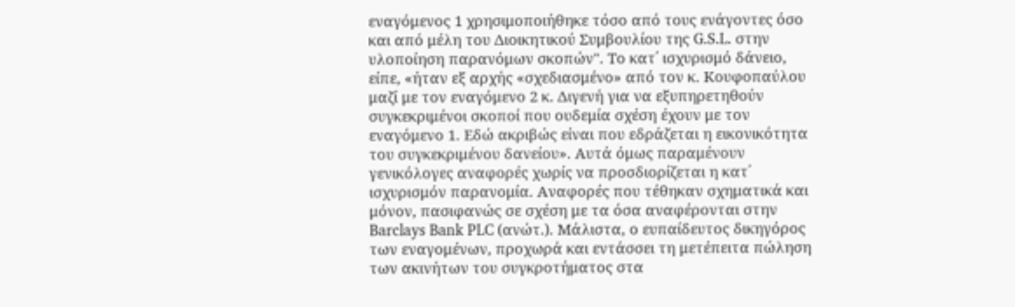εναγόμενος 1 χρησιμοποιήθηκε τόσο από τους ενάγοντες όσο και από μέλη του Διοικητικού Συμβουλίου της G.S.L. στην υλοποίηση παρανόμων σκοπών". Το κατ΄ ισχυρισμό δάνειο, είπε, «ήταν εξ αρχής «σχεδιασμένο» από τον κ. Κουφοπαύλου μαζί με τον εναγόμενο 2 κ. Διγενή για να εξυπηρετηθούν συγκεκριμένοι σκοποί που ουδεμία σχέση έχουν με τον εναγόμενο 1. Εδώ ακριβώς είναι που εδράζεται η εικονικότητα του συγκεκριμένου δανείου». Αυτά όμως παραμένουν γενικόλογες αναφορές χωρίς να προσδιορίζεται η κατ΄ ισχυρισμόν παρανομία. Αναφορές που τέθηκαν σχηματικά και μόνον, πασιφανώς σε σχέση με τα όσα αναφέρονται στην Barclays Bank PLC (ανώτ.). Μάλιστα, ο ευπαίδευτος δικηγόρος των εναγομένων, προχωρά και εντάσσει τη μετέπειτα πώληση των ακινήτων του συγκροτήματος στα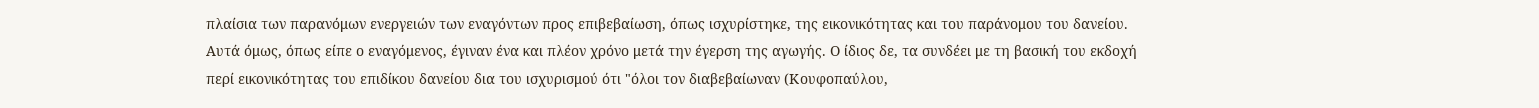πλαίσια των παρανόμων ενεργειών των εναγόντων προς επιβεβαίωση, όπως ισχυρίστηκε, της εικονικότητας και του παράνομου του δανείου. Αυτά όμως, όπως είπε ο εναγόμενος, έγιναν ένα και πλέον χρόνο μετά την έγερση της αγωγής. Ο ίδιος δε, τα συνδέει με τη βασική του εκδοχή περί εικονικότητας του επιδίκου δανείου δια του ισχυρισμού ότι "όλοι τον διαβεβαίωναν (Κουφοπαύλου,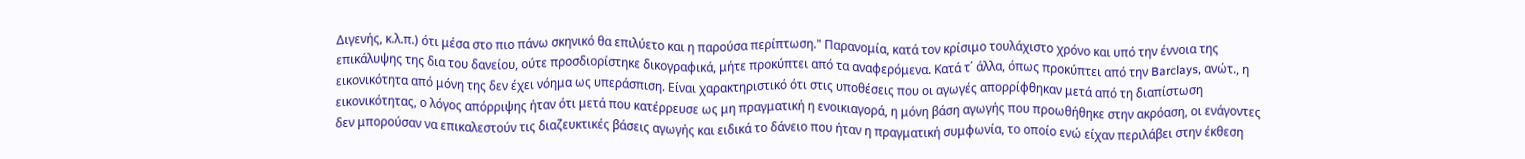Διγενής, κ.λ.π.) ότι μέσα στο πιο πάνω σκηνικό θα επιλύετο και η παρούσα περίπτωση." Παρανομία, κατά τον κρίσιμο τουλάχιστο χρόνο και υπό την έννοια της επικάλυψης της δια του δανείου, ούτε προσδιορίστηκε δικογραφικά, μήτε προκύπτει από τα αναφερόμενα. Κατά τ΄ άλλα, όπως προκύπτει από την Barclays, ανώτ., η εικονικότητα από μόνη της δεν έχει νόημα ως υπεράσπιση. Είναι χαρακτηριστικό ότι στις υποθέσεις που οι αγωγές απορρίφθηκαν μετά από τη διαπίστωση εικονικότητας, ο λόγος απόρριψης ήταν ότι μετά που κατέρρευσε ως μη πραγματική η ενοικιαγορά, η μόνη βάση αγωγής που προωθήθηκε στην ακρόαση, οι ενάγοντες δεν μπορούσαν να επικαλεστούν τις διαζευκτικές βάσεις αγωγής και ειδικά το δάνειο που ήταν η πραγματική συμφωνία, το οποίο ενώ είχαν περιλάβει στην έκθεση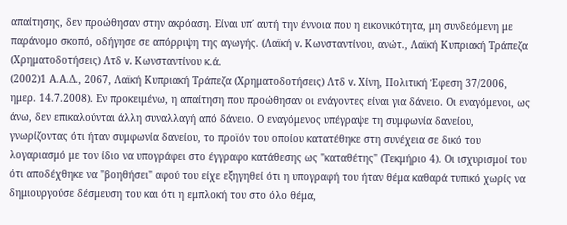απαίτησης, δεν προώθησαν στην ακρόαση. Είναι υπ΄ αυτή την έννοια που η εικονικότητα, μη συνδεόμενη με παράνομο σκοπό, οδήγησε σε απόρριψη της αγωγής. (Λαϊκή v. Κωνσταντίνου, ανώτ., Λαϊκή Κυπριακή Τράπεζα (Χρηματοδοτήσεις) Λτδ v. Κωνσταντίνου κ.ά.
(2002)1 Α.Α.Δ., 2067, Λαϊκή Κυπριακή Τράπεζα (Χρηματοδοτήσεις) Λτδ v. Χίνη, Πολιτική Έφεση 37/2006, ημερ. 14.7.2008). Εν προκειμένω, η απαίτηση που προώθησαν οι ενάγοντες είναι για δάνειο. Οι εναγόμενοι, ως άνω, δεν επικαλούνται άλλη συναλλαγή από δάνειο. Ο εναγόμενος υπέγραψε τη συμφωνία δανείου, γνωρίζοντας ότι ήταν συμφωνία δανείου, το προϊόν του οποίου κατατέθηκε στη συνέχεια σε δικό του λογαριασμό με τον ίδιο να υπογράφει στο έγγραφο κατάθεσης ως "καταθέτης" (Τεκμήριο 4). Οι ισχυρισμοί του ότι αποδέχθηκε να "βοηθήσει" αφού του είχε εξηγηθεί ότι η υπογραφή του ήταν θέμα καθαρά τυπικό χωρίς να δημιουργούσε δέσμευση του και ότι η εμπλοκή του στο όλο θέμα,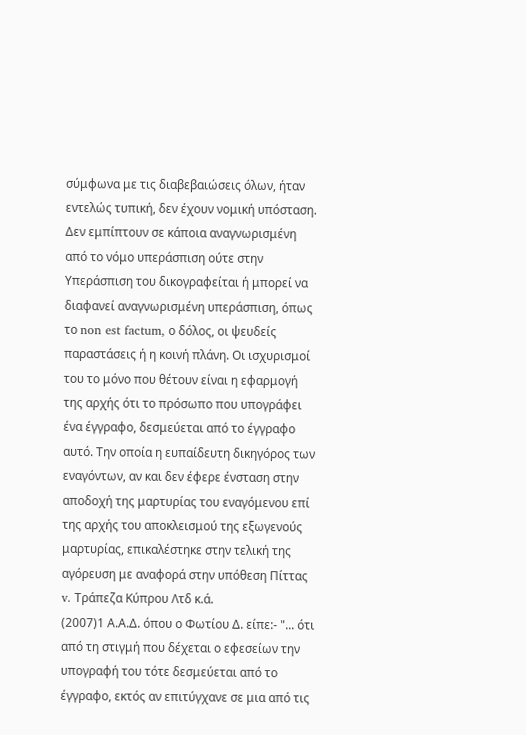σύμφωνα με τις διαβεβαιώσεις όλων, ήταν εντελώς τυπική, δεν έχουν νομική υπόσταση. Δεν εμπίπτουν σε κάποια αναγνωρισμένη από το νόμο υπεράσπιση ούτε στην Υπεράσπιση του δικογραφείται ή μπορεί να διαφανεί αναγνωρισμένη υπεράσπιση, όπως το non est factum, ο δόλος, οι ψευδείς παραστάσεις ή η κοινή πλάνη. Οι ισχυρισμοί του το μόνο που θέτουν είναι η εφαρμογή της αρχής ότι το πρόσωπο που υπογράφει ένα έγγραφο, δεσμεύεται από το έγγραφο αυτό. Την οποία η ευπαίδευτη δικηγόρος των εναγόντων, αν και δεν έφερε ένσταση στην αποδοχή της μαρτυρίας του εναγόμενου επί της αρχής του αποκλεισμού της εξωγενούς μαρτυρίας, επικαλέστηκε στην τελική της αγόρευση με αναφορά στην υπόθεση Πίττας v. Τράπεζα Κύπρου Λτδ κ.ά.
(2007)1 Α.Α.Δ. όπου ο Φωτίου Δ. είπε:- "... ότι από τη στιγμή που δέχεται ο εφεσείων την υπογραφή του τότε δεσμεύεται από το έγγραφο, εκτός αν επιτύγχανε σε μια από τις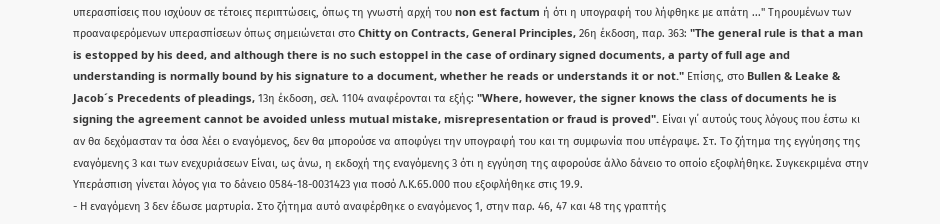υπερασπίσεις που ισχύουν σε τέτοιες περιπτώσεις, όπως τη γνωστή αρχή του non est factum ή ότι η υπογραφή του λήφθηκε με απάτη ..." Τηρουμένων των προαναφερόμενων υπερασπίσεων όπως σημειώνεται στο Chitty on Contracts, General Principles, 26η έκδοση, παρ. 363: "The general rule is that a man is estopped by his deed, and although there is no such estoppel in the case of ordinary signed documents, a party of full age and understanding is normally bound by his signature to a document, whether he reads or understands it or not." Επίσης, στο Bullen & Leake & Jacob´s Precedents of pleadings, 13η έκδοση, σελ. 1104 αναφέρονται τα εξής: "Where, however, the signer knows the class of documents he is signing the agreement cannot be avoided unless mutual mistake, misrepresentation or fraud is proved". Είναι γι΄ αυτούς τους λόγους που έστω κι αν θα δεχόμασταν τα όσα λέει ο εναγόμενος, δεν θα μπορούσε να αποφύγει την υπογραφή του και τη συμφωνία που υπέγραψε. Στ. Το ζήτημα της εγγύησης της εναγόμενης 3 και των ενεχυριάσεων Είναι, ως άνω, η εκδοχή της εναγόμενης 3 ότι η εγγύηση της αφορούσε άλλο δάνειο το οποίο εξοφλήθηκε. Συγκεκριμένα στην Υπεράσπιση γίνεται λόγος για το δάνειο 0584-18-0031423 για ποσό Λ.Κ.65.000 που εξοφλήθηκε στις 19.9.
- Η εναγόμενη 3 δεν έδωσε μαρτυρία. Στο ζήτημα αυτό αναφέρθηκε ο εναγόμενος 1, στην παρ. 46, 47 και 48 της γραπτής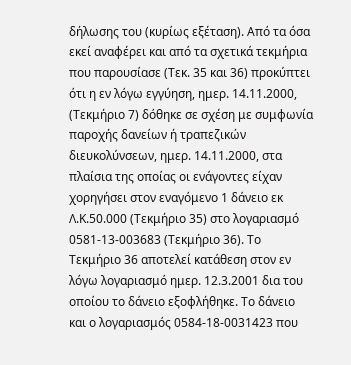δήλωσης του (κυρίως εξέταση). Από τα όσα εκεί αναφέρει και από τα σχετικά τεκμήρια που παρουσίασε (Τεκ. 35 και 36) προκύπτει ότι η εν λόγω εγγύηση, ημερ. 14.11.2000, (Τεκμήριο 7) δόθηκε σε σχέση με συμφωνία παροχής δανείων ή τραπεζικών διευκολύνσεων, ημερ. 14.11.2000, στα πλαίσια της οποίας οι ενάγοντες είχαν χορηγήσει στον εναγόμενο 1 δάνειο εκ Λ.Κ.50.000 (Τεκμήριο 35) στο λογαριασμό 0581-13-003683 (Τεκμήριο 36). Το Τεκμήριο 36 αποτελεί κατάθεση στον εν λόγω λογαριασμό ημερ. 12.3.2001 δια του οποίου το δάνειο εξοφλήθηκε. Το δάνειο και ο λογαριασμός 0584-18-0031423 που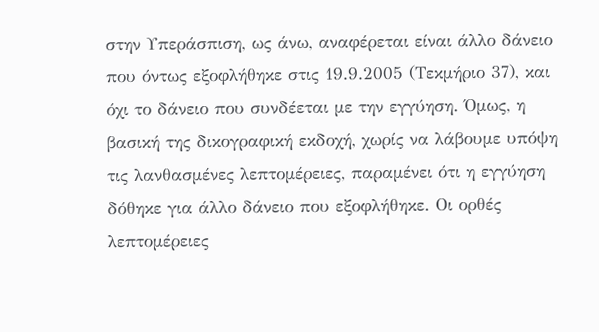στην Υπεράσπιση, ως άνω, αναφέρεται είναι άλλο δάνειο που όντως εξοφλήθηκε στις 19.9.2005 (Τεκμήριο 37), και όχι το δάνειο που συνδέεται με την εγγύηση. Όμως, η βασική της δικογραφική εκδοχή, χωρίς να λάβουμε υπόψη τις λανθασμένες λεπτομέρειες, παραμένει ότι η εγγύηση δόθηκε για άλλο δάνειο που εξοφλήθηκε. Οι ορθές λεπτομέρειες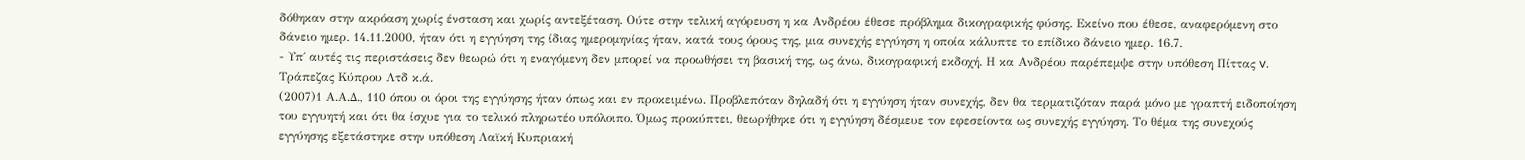δόθηκαν στην ακρόαση χωρίς ένσταση και χωρίς αντεξέταση. Ούτε στην τελική αγόρευση η κα Ανδρέου έθεσε πρόβλημα δικογραφικής φύσης. Εκείνο που έθεσε, αναφερόμενη στο δάνειο ημερ. 14.11.2000, ήταν ότι η εγγύηση της ίδιας ημερομηνίας ήταν, κατά τους όρους της, μια συνεχής εγγύηση η οποία κάλυπτε το επίδικο δάνειο ημερ. 16.7.
- Υπ΄ αυτές τις περιστάσεις δεν θεωρώ ότι η εναγόμενη δεν μπορεί να προωθήσει τη βασική της, ως άνω, δικογραφική εκδοχή. Η κα Ανδρέου παρέπεμψε στην υπόθεση Πίττας v. Τράπεζας Κύπρου Λτδ κ.ά.
(2007)1 Α.Α.Δ., 110 όπου οι όροι της εγγύησης ήταν όπως και εν προκειμένω. Προβλεπόταν δηλαδή ότι η εγγύηση ήταν συνεχής, δεν θα τερματιζόταν παρά μόνο με γραπτή ειδοποίηση του εγγυητή και ότι θα ίσχυε για το τελικό πληρωτέο υπόλοιπο. Όμως προκύπτει, θεωρήθηκε ότι η εγγύηση δέσμευε τον εφεσείοντα ως συνεχής εγγύηση. Το θέμα της συνεχούς εγγύησης εξετάστηκε στην υπόθεση Λαϊκή Κυπριακή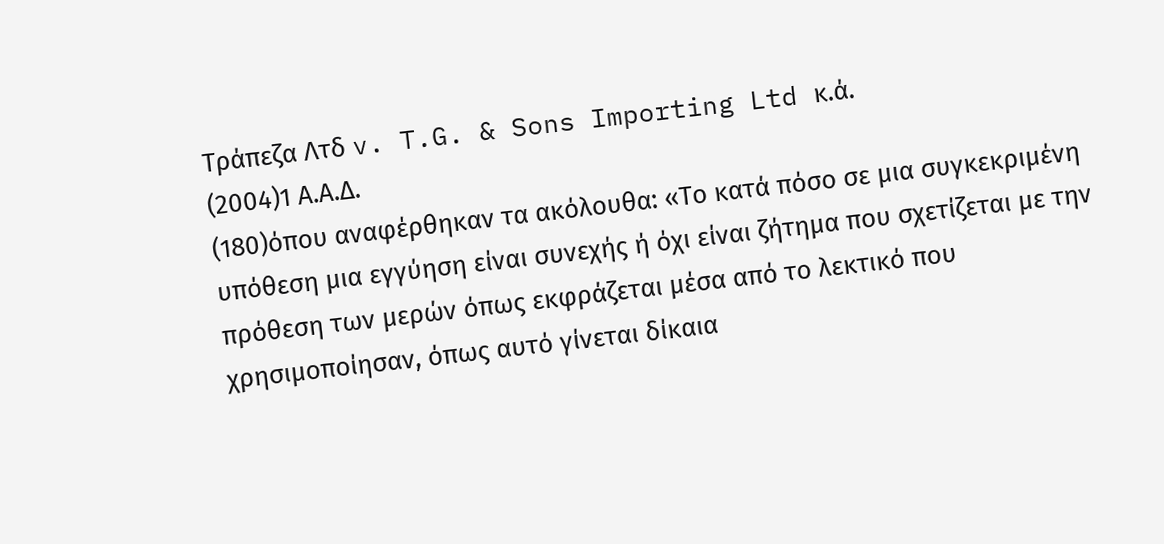Τράπεζα Λτδ v. T.G. & Sons Importing Ltd κ.ά.
(2004)1 Α.Α.Δ.
(180)όπου αναφέρθηκαν τα ακόλουθα: «Το κατά πόσο σε μια συγκεκριμένη υπόθεση μια εγγύηση είναι συνεχής ή όχι είναι ζήτημα που σχετίζεται με την πρόθεση των μερών όπως εκφράζεται μέσα από το λεκτικό που χρησιμοποίησαν, όπως αυτό γίνεται δίκαια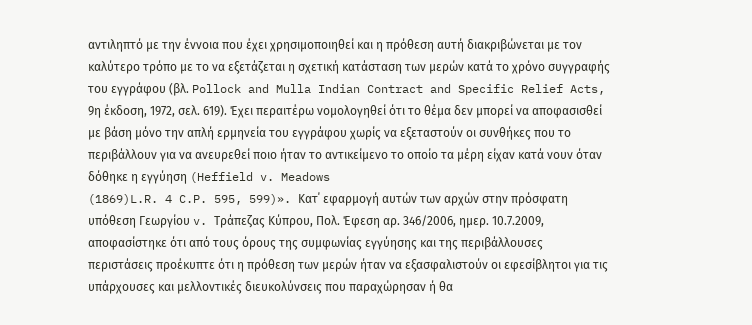αντιληπτό με την έννοια που έχει χρησιμοποιηθεί και η πρόθεση αυτή διακριβώνεται με τον καλύτερο τρόπο με το να εξετάζεται η σχετική κατάσταση των μερών κατά το χρόνο συγγραφής του εγγράφου (βλ. Pollock and Mulla Indian Contract and Specific Relief Acts, 9η έκδοση, 1972, σελ. 619). Έχει περαιτέρω νομολογηθεί ότι το θέμα δεν μπορεί να αποφασισθεί με βάση μόνο την απλή ερμηνεία του εγγράφου χωρίς να εξεταστούν οι συνθήκες που το περιβάλλουν για να ανευρεθεί ποιο ήταν το αντικείμενο το οποίο τα μέρη είχαν κατά νουν όταν δόθηκε η εγγύηση (Heffield v. Meadows
(1869)L.R. 4 C.P. 595, 599)». Κατ΄ εφαρμογή αυτών των αρχών στην πρόσφατη υπόθεση Γεωργίου v. Τράπεζας Κύπρου, Πολ. Έφεση αρ. 346/2006, ημερ. 10.7.2009, αποφασίστηκε ότι από τους όρους της συμφωνίας εγγύησης και της περιβάλλουσες περιστάσεις προέκυπτε ότι η πρόθεση των μερών ήταν να εξασφαλιστούν οι εφεσίβλητοι για τις υπάρχουσες και μελλοντικές διευκολύνσεις που παραχώρησαν ή θα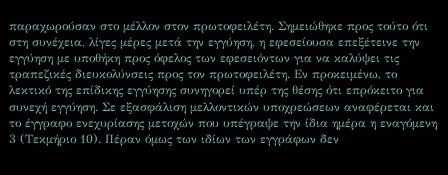παραχωρούσαν στο μέλλον στον πρωτοφειλέτη. Σημειώθηκε προς τούτο ότι στη συνέχεια, λίγες μέρες μετά την εγγύηση, η εφεσείουσα επεξέτεινε την εγγύηση με υποθήκη προς όφελος των εφεσειόντων για να καλύψει τις τραπεζικές διευκολύνσεις προς τον πρωτοφειλέτη. Εν προκειμένω, το λεκτικό της επίδικης εγγύησης συνηγορεί υπέρ της θέσης ότι επρόκειτο για συνεχή εγγύηση. Σε εξασφάλιση μελλοντικών υποχρεώσεων αναφέρεται και το έγγραφο ενεχυρίασης μετοχών που υπέγραψε την ίδια ημέρα η εναγόμενη 3 (Τεκμήριο 10). Πέραν όμως των ιδίων των εγγράφων δεν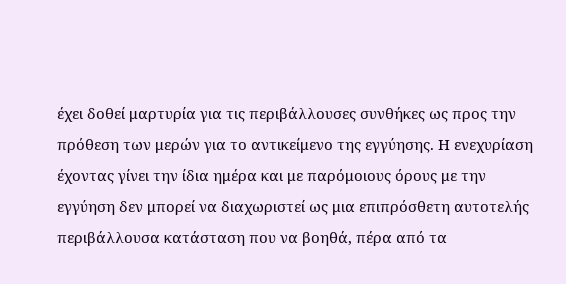έχει δοθεί μαρτυρία για τις περιβάλλουσες συνθήκες ως προς την πρόθεση των μερών για το αντικείμενο της εγγύησης. Η ενεχυρίαση έχοντας γίνει την ίδια ημέρα και με παρόμοιους όρους με την εγγύηση δεν μπορεί να διαχωριστεί ως μια επιπρόσθετη αυτοτελής περιβάλλουσα κατάσταση που να βοηθά, πέρα από τα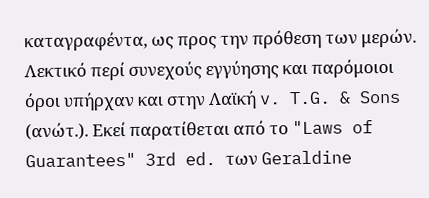καταγραφέντα, ως προς την πρόθεση των μερών. Λεκτικό περί συνεχούς εγγύησης και παρόμοιοι όροι υπήρχαν και στην Λαϊκή v. T.G. & Sons (ανώτ.). Εκεί παρατίθεται από το "Laws of Guarantees" 3rd ed. των Geraldine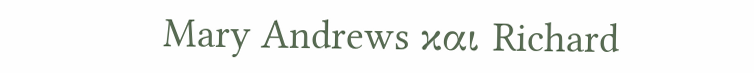Mary Andrews και Richard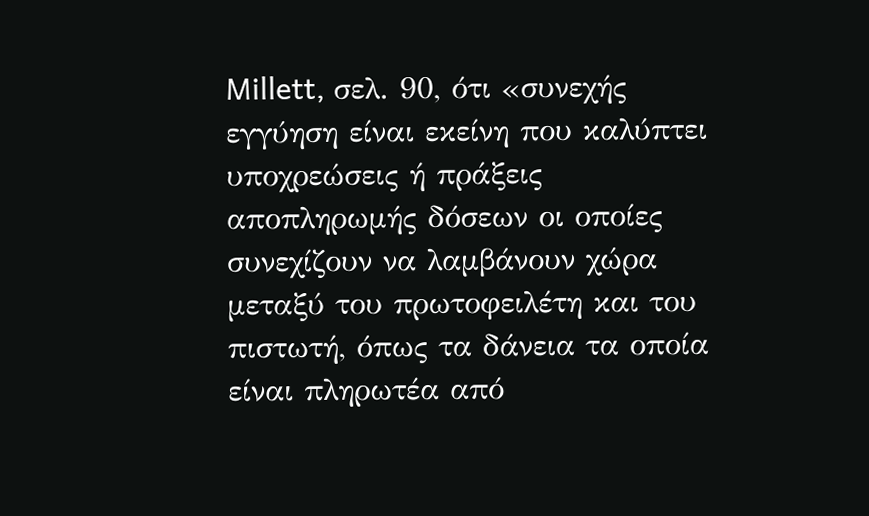Millett, σελ. 90, ότι «συνεχής εγγύηση είναι εκείνη που καλύπτει υποχρεώσεις ή πράξεις αποπληρωμής δόσεων οι οποίες συνεχίζουν να λαμβάνουν χώρα μεταξύ του πρωτοφειλέτη και του πιστωτή, όπως τα δάνεια τα οποία είναι πληρωτέα από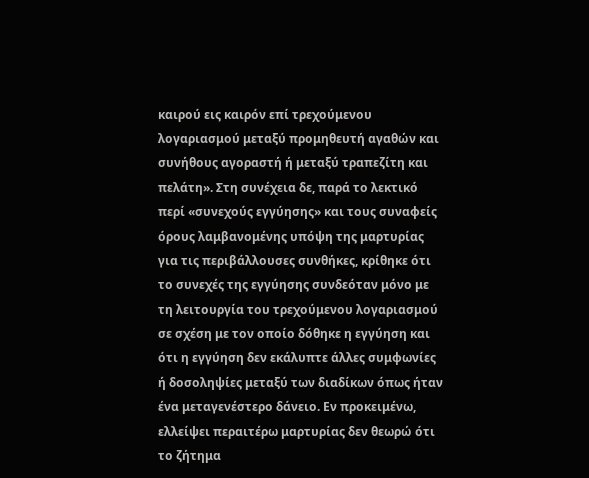καιρού εις καιρόν επί τρεχούμενου λογαριασμού μεταξύ προμηθευτή αγαθών και συνήθους αγοραστή ή μεταξύ τραπεζίτη και πελάτη». Στη συνέχεια δε, παρά το λεκτικό περί «συνεχούς εγγύησης» και τους συναφείς όρους λαμβανομένης υπόψη της μαρτυρίας για τις περιβάλλουσες συνθήκες, κρίθηκε ότι το συνεχές της εγγύησης συνδεόταν μόνο με τη λειτουργία του τρεχούμενου λογαριασμού σε σχέση με τον οποίο δόθηκε η εγγύηση και ότι η εγγύηση δεν εκάλυπτε άλλες συμφωνίες ή δοσοληψίες μεταξύ των διαδίκων όπως ήταν ένα μεταγενέστερο δάνειο. Εν προκειμένω, ελλείψει περαιτέρω μαρτυρίας δεν θεωρώ ότι το ζήτημα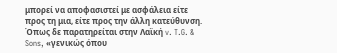μπορεί να αποφασιστεί με ασφάλεια είτε προς τη μια, είτε προς την άλλη κατεύθυνση. Όπως δε παρατηρείται στην Λαϊκή v. T.G. & Sons, «γενικώς όπου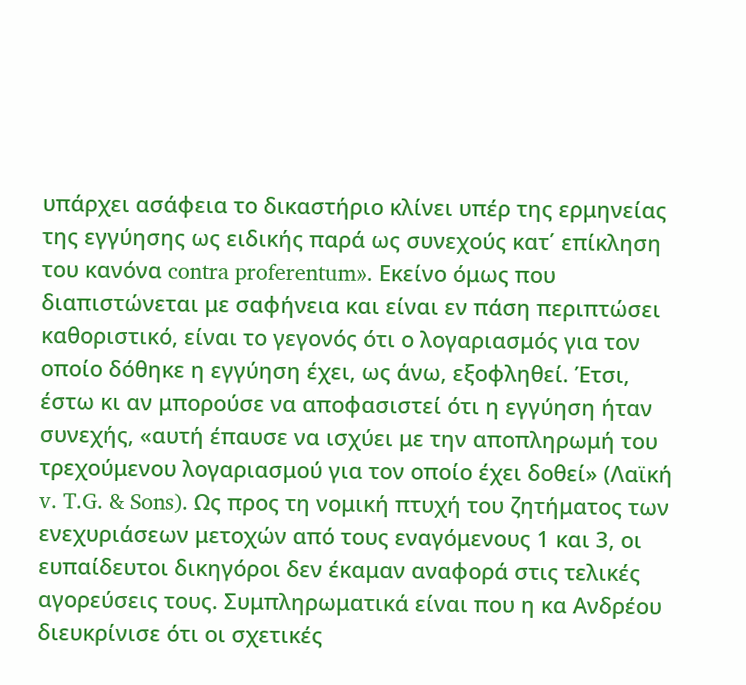υπάρχει ασάφεια το δικαστήριο κλίνει υπέρ της ερμηνείας της εγγύησης ως ειδικής παρά ως συνεχούς κατ΄ επίκληση του κανόνα contra proferentum». Εκείνο όμως που διαπιστώνεται με σαφήνεια και είναι εν πάση περιπτώσει καθοριστικό, είναι το γεγονός ότι ο λογαριασμός για τον οποίο δόθηκε η εγγύηση έχει, ως άνω, εξοφληθεί. Έτσι, έστω κι αν μπορούσε να αποφασιστεί ότι η εγγύηση ήταν συνεχής, «αυτή έπαυσε να ισχύει με την αποπληρωμή του τρεχούμενου λογαριασμού για τον οποίο έχει δοθεί» (Λαϊκή v. T.G. & Sons). Ως προς τη νομική πτυχή του ζητήματος των ενεχυριάσεων μετοχών από τους εναγόμενους 1 και 3, οι ευπαίδευτοι δικηγόροι δεν έκαμαν αναφορά στις τελικές αγορεύσεις τους. Συμπληρωματικά είναι που η κα Ανδρέου διευκρίνισε ότι οι σχετικές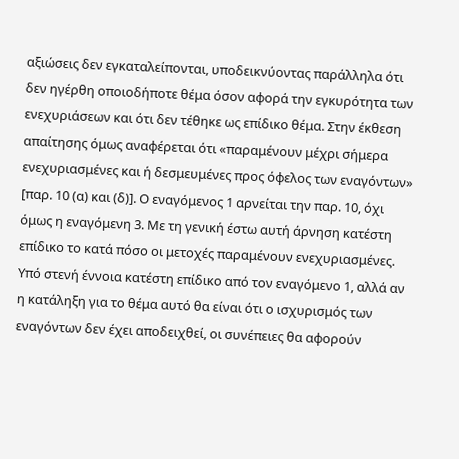αξιώσεις δεν εγκαταλείπονται, υποδεικνύοντας παράλληλα ότι δεν ηγέρθη οποιοδήποτε θέμα όσον αφορά την εγκυρότητα των ενεχυριάσεων και ότι δεν τέθηκε ως επίδικο θέμα. Στην έκθεση απαίτησης όμως αναφέρεται ότι «παραμένουν μέχρι σήμερα ενεχυριασμένες και ή δεσμευμένες προς όφελος των εναγόντων» [παρ. 10 (α) και (δ)]. Ο εναγόμενος 1 αρνείται την παρ. 10, όχι όμως η εναγόμενη 3. Με τη γενική έστω αυτή άρνηση κατέστη επίδικο το κατά πόσο οι μετοχές παραμένουν ενεχυριασμένες. Υπό στενή έννοια κατέστη επίδικο από τον εναγόμενο 1, αλλά αν η κατάληξη για το θέμα αυτό θα είναι ότι ο ισχυρισμός των εναγόντων δεν έχει αποδειχθεί, οι συνέπειες θα αφορούν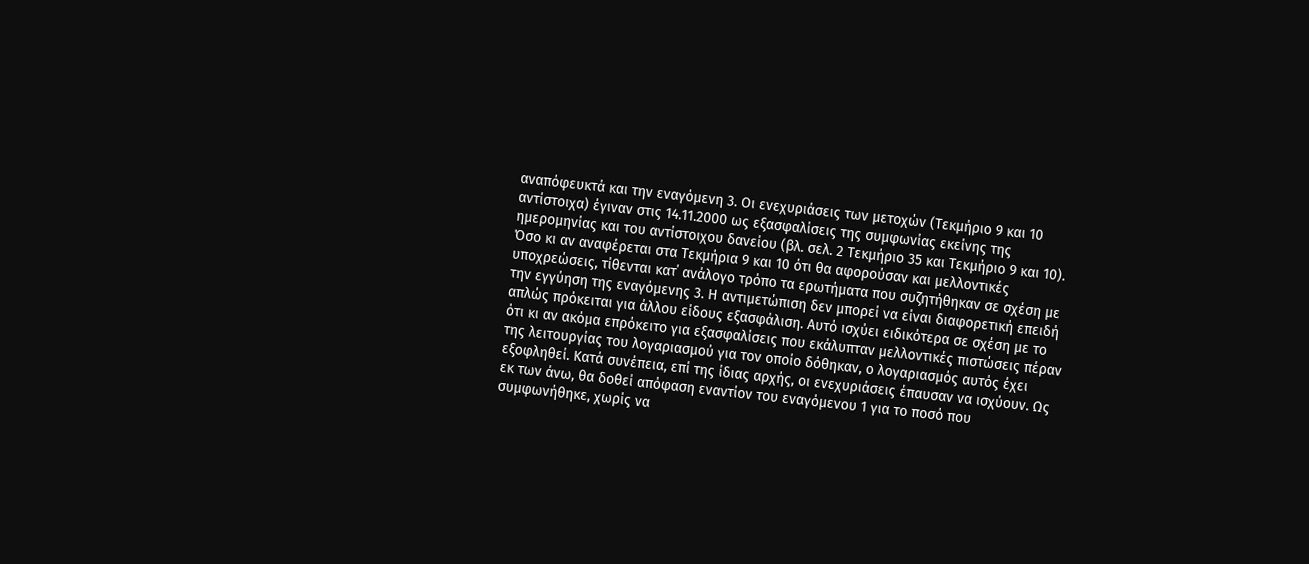αναπόφευκτά και την εναγόμενη 3. Οι ενεχυριάσεις των μετοχών (Τεκμήριο 9 και 10 αντίστοιχα) έγιναν στις 14.11.2000 ως εξασφαλίσεις της συμφωνίας εκείνης της ημερομηνίας και του αντίστοιχου δανείου (βλ. σελ. 2 Τεκμήριο 35 και Τεκμήριο 9 και 10). Όσο κι αν αναφέρεται στα Τεκμήρια 9 και 10 ότι θα αφορούσαν και μελλοντικές υποχρεώσεις, τίθενται κατ΄ ανάλογο τρόπο τα ερωτήματα που συζητήθηκαν σε σχέση με την εγγύηση της εναγόμενης 3. Η αντιμετώπιση δεν μπορεί να είναι διαφορετική επειδή απλώς πρόκειται για άλλου είδους εξασφάλιση. Αυτό ισχύει ειδικότερα σε σχέση με το ότι κι αν ακόμα επρόκειτο για εξασφαλίσεις που εκάλυπταν μελλοντικές πιστώσεις πέραν της λειτουργίας του λογαριασμού για τον οποίο δόθηκαν, ο λογαριασμός αυτός έχει εξοφληθεί. Κατά συνέπεια, επί της ίδιας αρχής, οι ενεχυριάσεις έπαυσαν να ισχύουν. Ως εκ των άνω, θα δοθεί απόφαση εναντίον του εναγόμενου 1 για το ποσό που συμφωνήθηκε, χωρίς να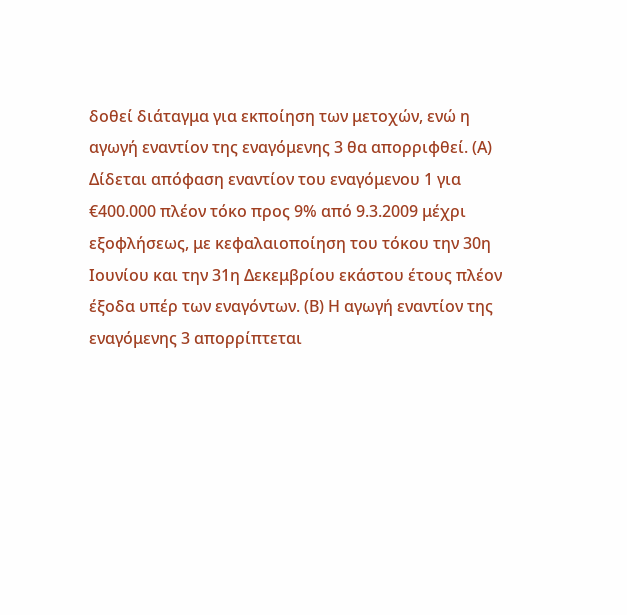δοθεί διάταγμα για εκποίηση των μετοχών, ενώ η αγωγή εναντίον της εναγόμενης 3 θα απορριφθεί. (Α) Δίδεται απόφαση εναντίον του εναγόμενου 1 για €400.000 πλέον τόκο προς 9% από 9.3.2009 μέχρι εξοφλήσεως, με κεφαλαιοποίηση του τόκου την 30η Ιουνίου και την 31η Δεκεμβρίου εκάστου έτους πλέον έξοδα υπέρ των εναγόντων. (Β) Η αγωγή εναντίον της εναγόμενης 3 απορρίπτεται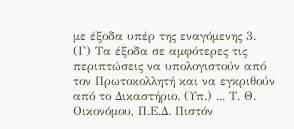με έξοδα υπέρ της εναγόμενης 3. (Γ) Τα έξοδα σε αμφότερες τις περιπτώσεις να υπολογιστούν από τον Πρωτοκολλητή και να εγκριθούν από το Δικαστήριο. (Υπ.) ... Τ. Θ. Οικονόμου, Π.Ε.Δ. Πιστόν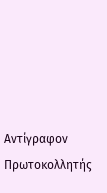Αντίγραφον Πρωτοκολλητής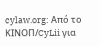cylaw.org: Από το ΚΙΝOΠ/CyLii για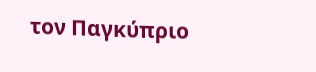τον Παγκύπριο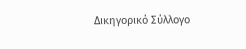Δικηγορικό Σύλλογο